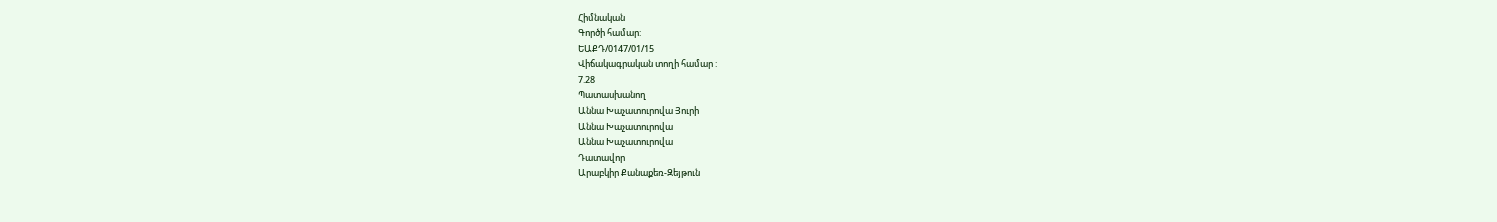Հիմնական
Գործի համար:
ԵԱՔԴ/0147/01/15
Վիճակագրական տողի համար :
7.28
Պատասխանող
Աննա Խաչատուրովա Յուրի
Աննա Խաչատուրովա
Աննա Խաչատուրովա
Դատավոր
Արաբկիր Քանաքեռ-Զեյթուն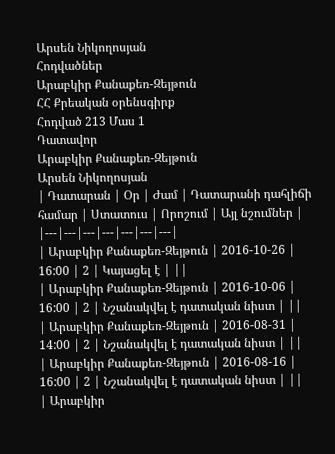Արսեն Նիկողոսյան
Հոդվածներ
Արաբկիր Քանաքեռ-Զեյթուն
ՀՀ Քրեական օրենսգիրք
Հոդված 213 Մաս 1
Դատավոր
Արաբկիր Քանաքեռ-Զեյթուն
Արսեն Նիկողոսյան
| Դատարան | Օր | Ժամ | Դատարանի դահլիճի համար | Ստատուս | Որոշում | Այլ նշումներ |
|---|---|---|---|---|---|---|
| Արաբկիր Քանաքեռ-Զեյթուն | 2016-10-26 | 16:00 | 2 | Կայացել է | ||
| Արաբկիր Քանաքեռ-Զեյթուն | 2016-10-06 | 16:00 | 2 | Նշանակվել է դատական նիստ | ||
| Արաբկիր Քանաքեռ-Զեյթուն | 2016-08-31 | 14:00 | 2 | Նշանակվել է դատական նիստ | ||
| Արաբկիր Քանաքեռ-Զեյթուն | 2016-08-16 | 16:00 | 2 | Նշանակվել է դատական նիստ | ||
| Արաբկիր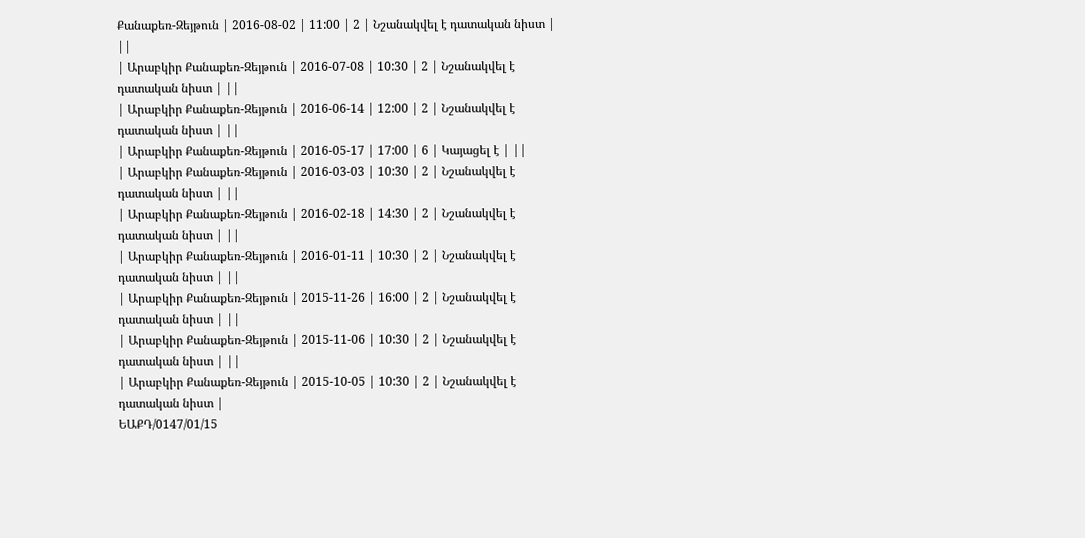Քանաքեռ-Զեյթուն | 2016-08-02 | 11:00 | 2 | Նշանակվել է դատական նիստ | ||
| Արաբկիր Քանաքեռ-Զեյթուն | 2016-07-08 | 10:30 | 2 | Նշանակվել է դատական նիստ | ||
| Արաբկիր Քանաքեռ-Զեյթուն | 2016-06-14 | 12:00 | 2 | Նշանակվել է դատական նիստ | ||
| Արաբկիր Քանաքեռ-Զեյթուն | 2016-05-17 | 17:00 | 6 | Կայացել է | ||
| Արաբկիր Քանաքեռ-Զեյթուն | 2016-03-03 | 10:30 | 2 | Նշանակվել է դատական նիստ | ||
| Արաբկիր Քանաքեռ-Զեյթուն | 2016-02-18 | 14:30 | 2 | Նշանակվել է դատական նիստ | ||
| Արաբկիր Քանաքեռ-Զեյթուն | 2016-01-11 | 10:30 | 2 | Նշանակվել է դատական նիստ | ||
| Արաբկիր Քանաքեռ-Զեյթուն | 2015-11-26 | 16:00 | 2 | Նշանակվել է դատական նիստ | ||
| Արաբկիր Քանաքեռ-Զեյթուն | 2015-11-06 | 10:30 | 2 | Նշանակվել է դատական նիստ | ||
| Արաբկիր Քանաքեռ-Զեյթուն | 2015-10-05 | 10:30 | 2 | Նշանակվել է դատական նիստ |
ԵԱՔԴ/0147/01/15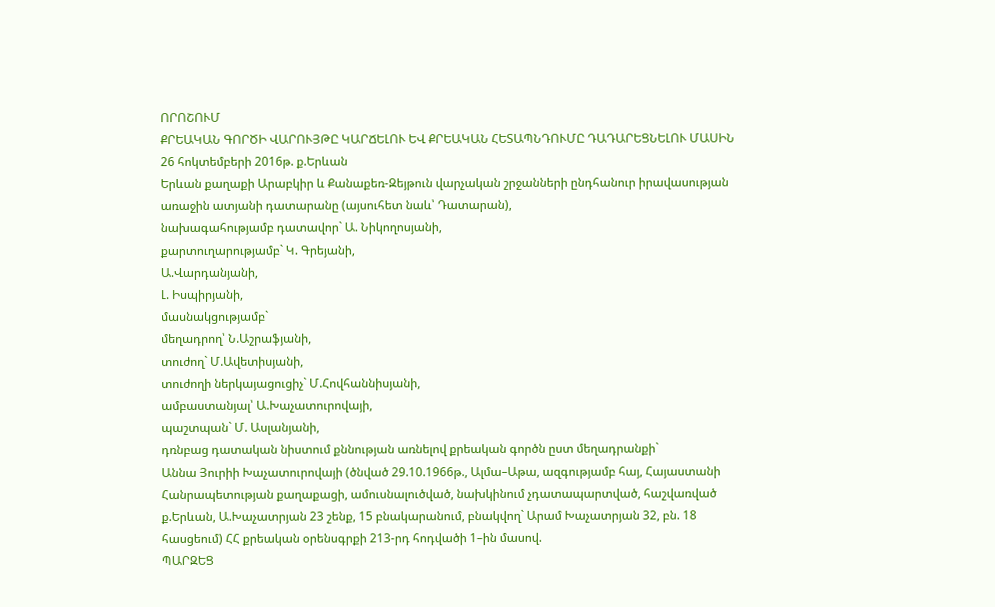ՈՐՈՇՈՒՄ
ՔՐԵԱԿԱՆ ԳՈՐԾԻ ՎԱՐՈՒՅԹԸ ԿԱՐՃԵԼՈՒ ԵՎ ՔՐԵԱԿԱՆ ՀԵՏԱՊՆԴՈՒՄԸ ԴԱԴԱՐԵՑՆԵԼՈՒ ՄԱՍԻՆ
26 հոկտեմբերի 2016թ. ք.Երևան
Երևան քաղաքի Արաբկիր և Քանաքեռ-Զեյթուն վարչական շրջանների ընդհանուր իրավասության առաջին ատյանի դատարանը (այսուհետ նաև՝ Դատարան),
նախագահությամբ դատավոր` Ա. Նիկողոսյանի,
քարտուղարությամբ` Կ. Գրեյանի,
Ա.Վարդանյանի,
Լ. Իսպիրյանի,
մասնակցությամբ`
մեղադրող՝ Ն.Աշրաֆյանի,
տուժող` Մ.Ավետիսյանի,
տուժողի ներկայացուցիչ` Մ.Հովհաննիսյանի,
ամբաստանյալ՝ Ա.Խաչատուրովայի,
պաշտպան` Մ. Ասլանյանի,
դռնբաց դատական նիստում քննության առնելով քրեական գործն ըստ մեղադրանքի`
Աննա Յուրիի Խաչատուրովայի (ծնված 29.10.1966թ., Ալմա–Աթա, ազգությամբ հայ, Հայաստանի Հանրապետության քաղաքացի, ամուսնալուծված, նախկինում չդատապարտված, հաշվառված ք.Երևան, Ա.Խաչատրյան 23 շենք, 15 բնակարանում, բնակվող` Արամ Խաչատրյան 32, բն. 18 հասցեում) ՀՀ քրեական օրենսգրքի 213-րդ հոդվածի 1–ին մասով.
ՊԱՐԶԵՑ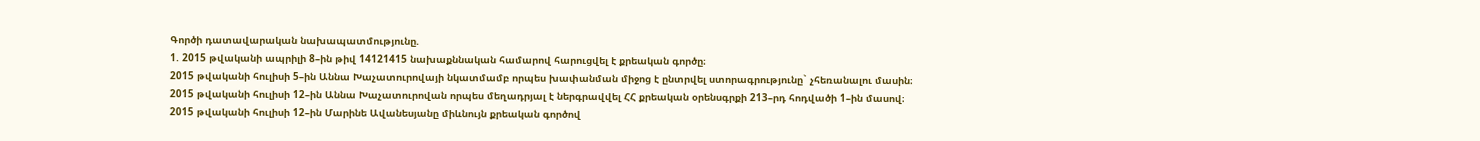Գործի դատավարական նախապատմությունը.
1. 2015 թվականի ապրիլի 8–ին թիվ 14121415 նախաքննական համարով հարուցվել է քրեական գործը։
2015 թվականի հուլիսի 5–ին Աննա Խաչատուրովայի նկատմամբ որպես խափանման միջոց է ընտրվել ստորագրությունը` չհեռանալու մասին։
2015 թվականի հուլիսի 12–ին Աննա Խաչատուրովան որպես մեղադրյալ է ներգրավվել ՀՀ քրեական օրենսգրքի 213–րդ հոդվածի 1–ին մասով։
2015 թվականի հուլիսի 12–ին Մարինե Ավանեսյանը միևնույն քրեական գործով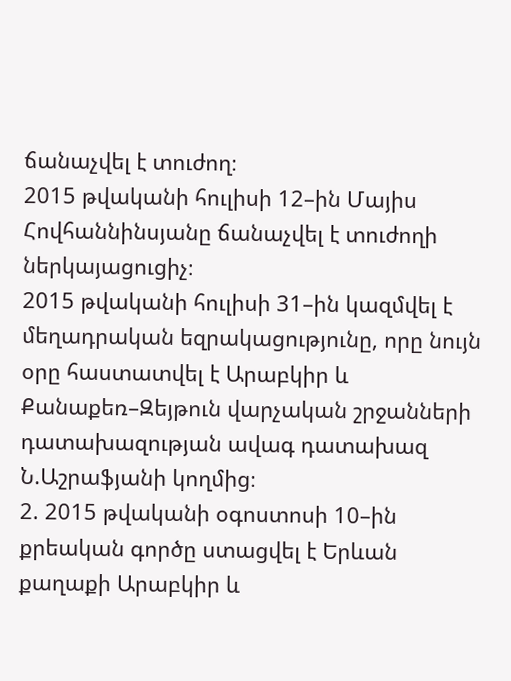ճանաչվել է տուժող։
2015 թվականի հուլիսի 12–ին Մայիս Հովհաննինսյանը ճանաչվել է տուժողի ներկայացուցիչ։
2015 թվականի հուլիսի 31–ին կազմվել է մեղադրական եզրակացությունը, որը նույն օրը հաստատվել է Արաբկիր և Քանաքեռ–Զեյթուն վարչական շրջանների դատախազության ավագ դատախազ Ն.Աշրաֆյանի կողմից։
2. 2015 թվականի օգոստոսի 10–ին քրեական գործը ստացվել է Երևան քաղաքի Արաբկիր և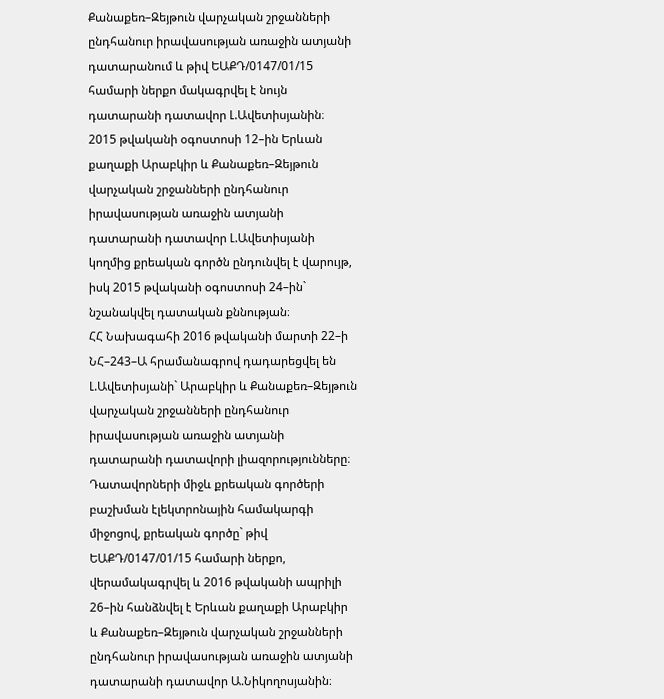Քանաքեռ–Զեյթուն վարչական շրջանների ընդհանուր իրավասության առաջին ատյանի դատարանում և թիվ ԵԱՔԴ/0147/01/15 համարի ներքո մակագրվել է նույն դատարանի դատավոր Լ.Ավետիսյանին։
2015 թվականի օգոստոսի 12–ին Երևան քաղաքի Արաբկիր և Քանաքեռ–Զեյթուն վարչական շրջանների ընդհանուր իրավասության առաջին ատյանի դատարանի դատավոր Լ.Ավետիսյանի կողմից քրեական գործն ընդունվել է վարույթ, իսկ 2015 թվականի օգոստոսի 24–ին` նշանակվել դատական քննության։
ՀՀ Նախագահի 2016 թվականի մարտի 22–ի ՆՀ–243–Ա հրամանագրով դադարեցվել են Լ.Ավետիսյանի` Արաբկիր և Քանաքեռ–Զեյթուն վարչական շրջանների ընդհանուր իրավասության առաջին ատյանի դատարանի դատավորի լիազորությունները։
Դատավորների միջև քրեական գործերի բաշխման էլեկտրոնային համակարգի միջոցով, քրեական գործը` թիվ ԵԱՔԴ/0147/01/15 համարի ներքո, վերամակագրվել և 2016 թվականի ապրիլի 26–ին հանձնվել է Երևան քաղաքի Արաբկիր և Քանաքեռ–Զեյթուն վարչական շրջանների ընդհանուր իրավասության առաջին ատյանի դատարանի դատավոր Ա.Նիկողոսյանին։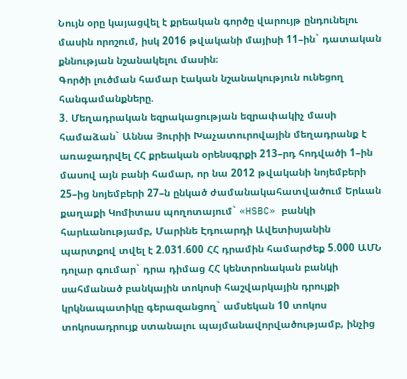Նույն օրը կայացվել է քրեական գործը վարույթ ընդունելու մասին որոշում, իսկ 2016 թվականի մայիսի 11–ին` դատական քննության նշանակելու մասին։
Գործի լուծման համար էական նշանակություն ունեցող հանգամանքները.
3. Մեղադրական եզրակացության եզրափակիչ մասի համաձան` Աննա Յուրիի Խաչատուրովային մեղադրանք է առաջադրվել ՀՀ քրեական օրենսգրքի 213–րդ հոդվածի 1–ին մասով այն բանի համար, որ նա 2012 թվականի նոյեմբերի 25–ից նոյեմբերի 27–ն ընկած ժամանակահատվածում Երևան քաղաքի Կոմիտաս պողոտայում` «HSBC» բանկի հարևանությամբ, Մարինե Էդուարդի Ավետիսյանին պարտքով տվել է 2.031.600 ՀՀ դրամին համարժեք 5.000 ԱՄՆ դոլար գումար` դրա դիմաց ՀՀ կենտրոնական բանկի սահմանած բանկային տոկոսի հաշվարկային դրույքի կրկնապատիկը գերազանցող` ամսեկան 10 տոկոս տոկոսադրույք ստանալու պայմանավորվածությամբ, ինչից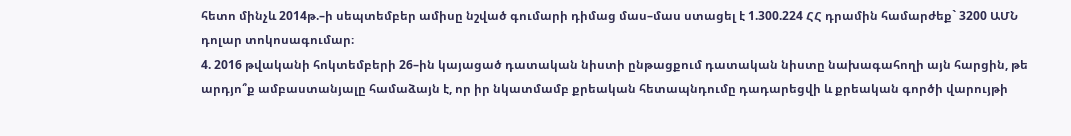հետո մինչև 2014թ.–ի սեպտեմբեր ամիսը նշված գումարի դիմաց մաս–մաս ստացել է 1.300.224 ՀՀ դրամին համարժեք` 3200 ԱՄՆ դոլար տոկոսագումար։
4. 2016 թվականի հոկտեմբերի 26–ին կայացած դատական նիստի ընթացքում դատական նիստը նախագահողի այն հարցին, թե արդյո՞ք ամբաստանյալը համաձայն է, որ իր նկատմամբ քրեական հետապնդումը դադարեցվի և քրեական գործի վարույթի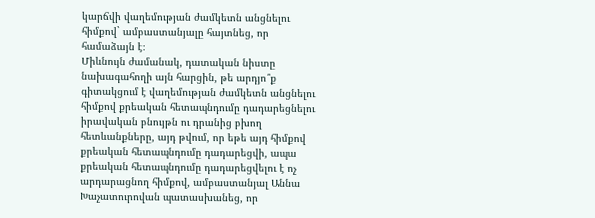կարճվի վաղեմության ժամկետն անցնելու հիմքով` ամբաստանյալը հայտնեց, որ համաձայն է։
Միևնույն ժամանակ, դատական նիստը նախագահողի այն հարցին, թե արդյո՞ք գիտակցում է վաղեմության ժամկետն անցնելու հիմքով քրեական հետապնդումը դադարեցնելու իրավական բնույթն ու դրանից բխող հետևանքները, այդ թվում, որ եթե այդ հիմքով քրեական հետապնդումը դադարեցվի, ապա քրեական հետապնդումը դադարեցվելու է ոչ արդարացնող հիմքով, ամբաստանյալ Աննա Խաչատուրովան պատասխանեց, որ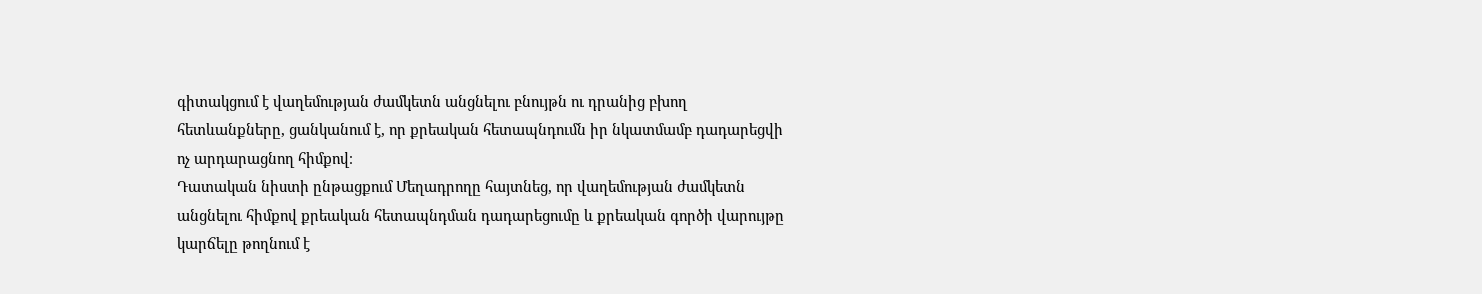գիտակցում է վաղեմության ժամկետն անցնելու բնույթն ու դրանից բխող հետևանքները, ցանկանում է, որ քրեական հետապնդումն իր նկատմամբ դադարեցվի ոչ արդարացնող հիմքով։
Դատական նիստի ընթացքում Մեղադրողը հայտնեց, որ վաղեմության ժամկետն անցնելու հիմքով քրեական հետապնդման դադարեցումը և քրեական գործի վարույթը կարճելը թողնում է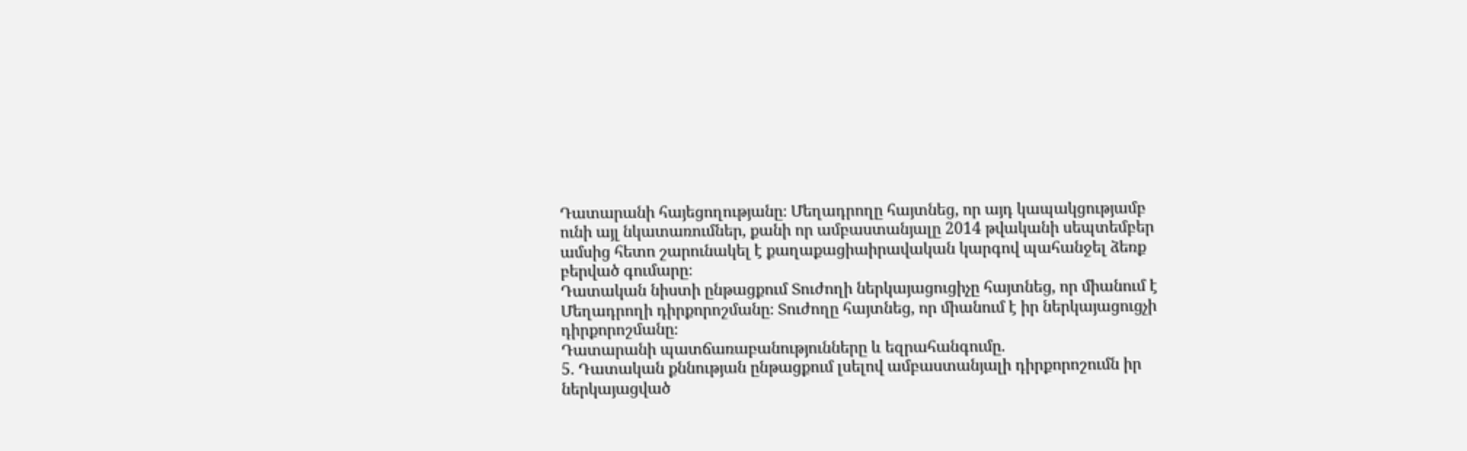Դատարանի հայեցողությանը։ Մեղադրողը հայտնեց, որ այդ կապակցությամբ ունի այլ նկատառումներ, քանի որ ամբաստանյալը 2014 թվականի սեպտեմբեր ամսից հետո շարունակել է քաղաքացիաիրավական կարգով պահանջել ձեռք բերված գումարը։
Դատական նիստի ընթացքում Տուժողի ներկայացուցիչը հայտնեց, որ միանում է Մեղադրողի դիրքորոշմանը։ Տուժողը հայտնեց, որ միանում է իր ներկայացուցչի դիրքորոշմանը։
Դատարանի պատճառաբանությունները և եզրահանգումը.
5. Դատական քննության ընթացքում լսելով ամբաստանյալի դիրքորոշումն իր ներկայացված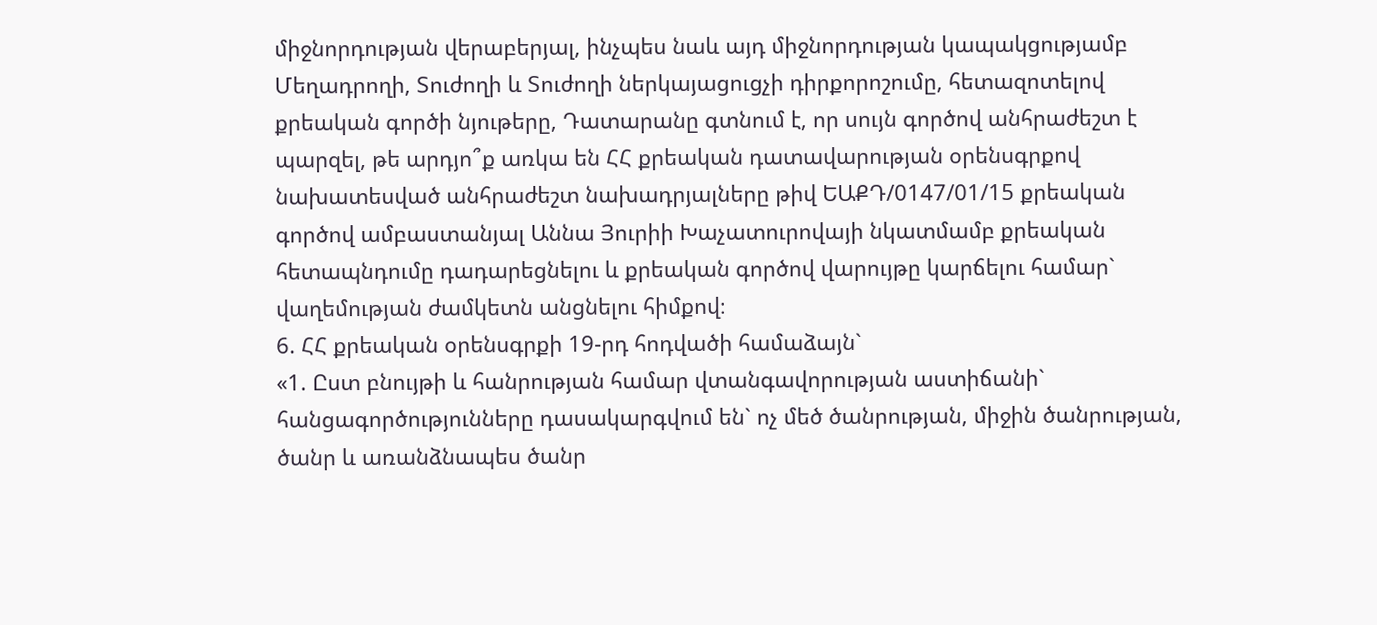միջնորդության վերաբերյալ, ինչպես նաև այդ միջնորդության կապակցությամբ Մեղադրողի, Տուժողի և Տուժողի ներկայացուցչի դիրքորոշումը, հետազոտելով քրեական գործի նյութերը, Դատարանը գտնում է, որ սույն գործով անհրաժեշտ է պարզել, թե արդյո՞ք առկա են ՀՀ քրեական դատավարության օրենսգրքով նախատեսված անհրաժեշտ նախադրյալները թիվ ԵԱՔԴ/0147/01/15 քրեական գործով ամբաստանյալ Աննա Յուրիի Խաչատուրովայի նկատմամբ քրեական հետապնդումը դադարեցնելու և քրեական գործով վարույթը կարճելու համար` վաղեմության ժամկետն անցնելու հիմքով։
6. ՀՀ քրեական օրենսգրքի 19-րդ հոդվածի համաձայն`
«1. Ըստ բնույթի և հանրության համար վտանգավորության աստիճանի` հանցագործությունները դասակարգվում են` ոչ մեծ ծանրության, միջին ծանրության, ծանր և առանձնապես ծանր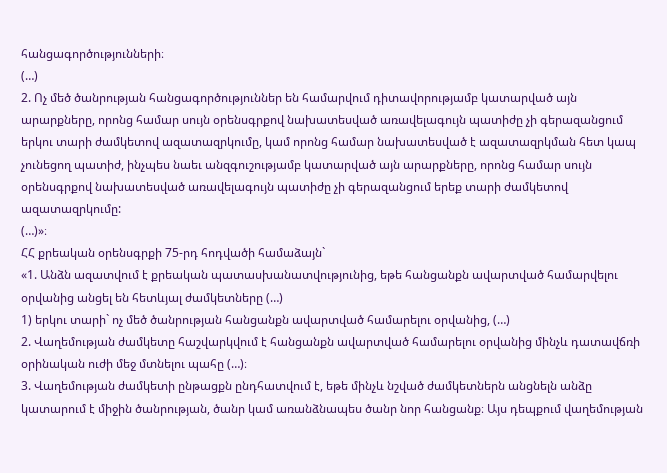հանցագործությունների։
(…)
2. Ոչ մեծ ծանրության հանցագործություններ են համարվում դիտավորությամբ կատարված այն արարքները, որոնց համար սույն օրենսգրքով նախատեսված առավելագույն պատիժը չի գերազանցում երկու տարի ժամկետով ազատազրկումը, կամ որոնց համար նախատեսված է ազատազրկման հետ կապ չունեցող պատիժ, ինչպես նաեւ անզգուշությամբ կատարված այն արարքները, որոնց համար սույն օրենսգրքով նախատեսված առավելագույն պատիժը չի գերազանցում երեք տարի ժամկետով ազատազրկումը:
(…)»։
ՀՀ քրեական օրենսգրքի 75-րդ հոդվածի համաձայն`
«1. Անձն ազատվում է քրեական պատասխանատվությունից, եթե հանցանքն ավարտված համարվելու օրվանից անցել են հետևյալ ժամկետները (…)
1) երկու տարի` ոչ մեծ ծանրության հանցանքն ավարտված համարելու օրվանից, (…)
2. Վաղեմության ժամկետը հաշվարկվում է հանցանքն ավարտված համարելու օրվանից մինչև դատավճռի օրինական ուժի մեջ մտնելու պահը (…)։
3. Վաղեմության ժամկետի ընթացքն ընդհատվում է, եթե մինչև նշված ժամկետներն անցնելն անձը կատարում է միջին ծանրության, ծանր կամ առանձնապես ծանր նոր հանցանք։ Այս դեպքում վաղեմության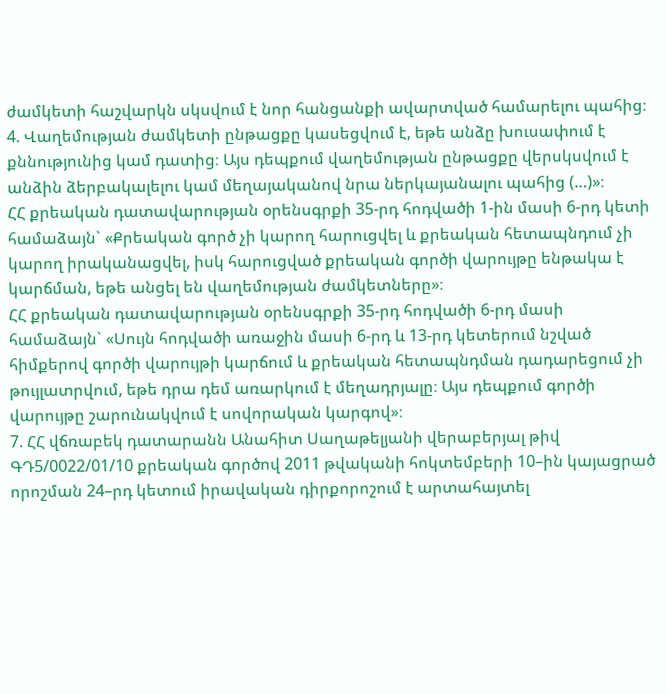ժամկետի հաշվարկն սկսվում է նոր հանցանքի ավարտված համարելու պահից։
4. Վաղեմության ժամկետի ընթացքը կասեցվում է, եթե անձը խուսափում է քննությունից կամ դատից։ Այս դեպքում վաղեմության ընթացքը վերսկսվում է անձին ձերբակալելու կամ մեղայականով նրա ներկայանալու պահից (…)»։
ՀՀ քրեական դատավարության օրենսգրքի 35-րդ հոդվածի 1-ին մասի 6-րդ կետի համաձայն` «Քրեական գործ չի կարող հարուցվել և քրեական հետապնդում չի կարող իրականացվել, իսկ հարուցված քրեական գործի վարույթը ենթակա է կարճման, եթե անցել են վաղեմության ժամկետները»։
ՀՀ քրեական դատավարության օրենսգրքի 35-րդ հոդվածի 6-րդ մասի համաձայն` «Սույն հոդվածի առաջին մասի 6-րդ և 13-րդ կետերում նշված հիմքերով գործի վարույթի կարճում և քրեական հետապնդման դադարեցում չի թույլատրվում, եթե դրա դեմ առարկում է մեղադրյալը։ Այս դեպքում գործի վարույթը շարունակվում է սովորական կարգով»։
7. ՀՀ վճռաբեկ դատարանն Անահիտ Սաղաթելյանի վերաբերյալ թիվ ԳԴ5/0022/01/10 քրեական գործով 2011 թվականի հոկտեմբերի 10–ին կայացրած որոշման 24–րդ կետում իրավական դիրքորոշում է արտահայտել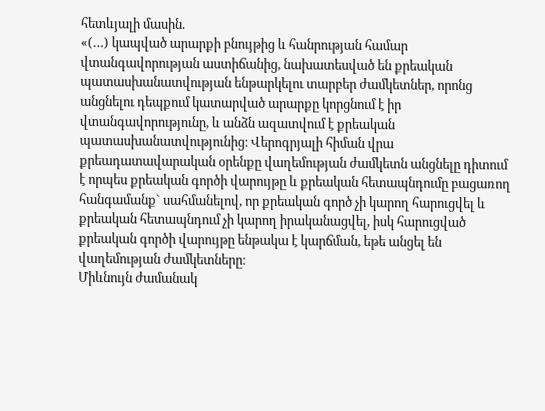հետևյալի մասին.
«(…) կապված արարքի բնույթից և հանրության համար վտանգավորության աստիճանից, նախատեսված են քրեական պատասխանատվության ենթարկելու տարբեր ժամկետներ, որոնց անցնելու դեպքում կատարված արարքը կորցնում է իր վտանգավորությունը, և անձն ազատվում է քրեական պատասխանատվությունից։ Վերոգրյալի հիման վրա քրեադատավարական օրենքը վաղեմության ժամկետն անցնելը դիտում է որպես քրեական գործի վարույթը և քրեական հետապնդումը բացառող հանգամանք` սահմանելով, որ քրեական գործ չի կարող հարուցվել և քրեական հետապնդում չի կարող իրականացվել, իսկ հարուցված քրեական գործի վարույթը ենթակա է կարճման, եթե անցել են վաղեմության ժամկետները։
Միևնույն ժամանակ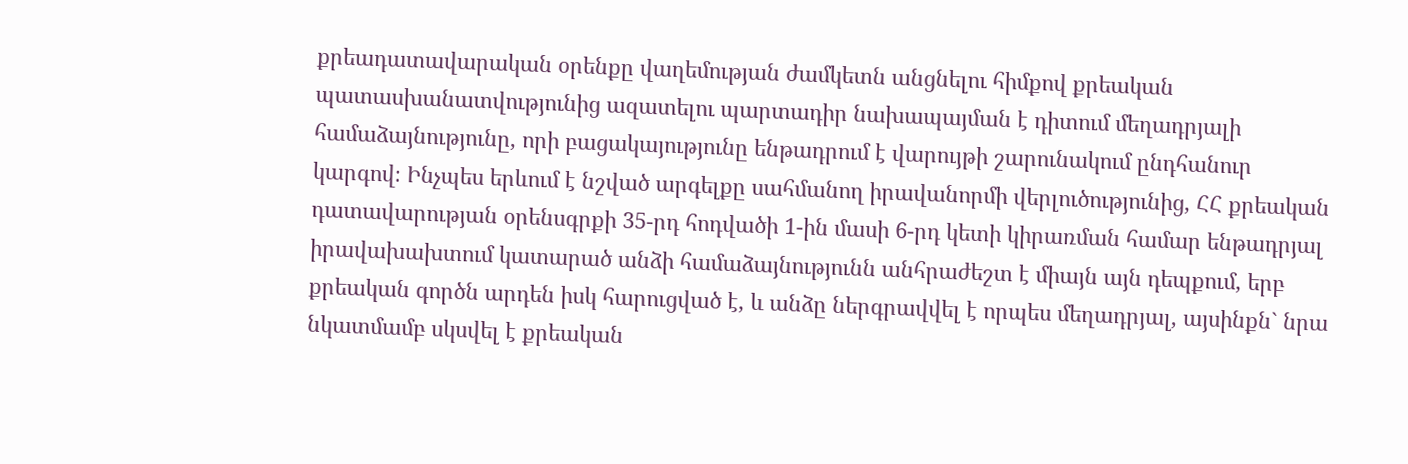քրեադատավարական օրենքը վաղեմության ժամկետն անցնելու հիմքով քրեական պատասխանատվությունից ազատելու պարտադիր նախապայման է դիտում մեղադրյալի համաձայնությունը, որի բացակայությունը ենթադրում է վարույթի շարունակում ընդհանուր կարգով։ Ինչպես երևում է նշված արգելքը սահմանող իրավանորմի վերլուծությունից, ՀՀ քրեական դատավարության օրենսգրքի 35-րդ հոդվածի 1-ին մասի 6-րդ կետի կիրառման համար ենթադրյալ իրավախախտում կատարած անձի համաձայնությունն անհրաժեշտ է միայն այն դեպքում, երբ քրեական գործն արդեն իսկ հարուցված է, և անձը ներգրավվել է որպես մեղադրյալ, այսինքն` նրա նկատմամբ սկսվել է քրեական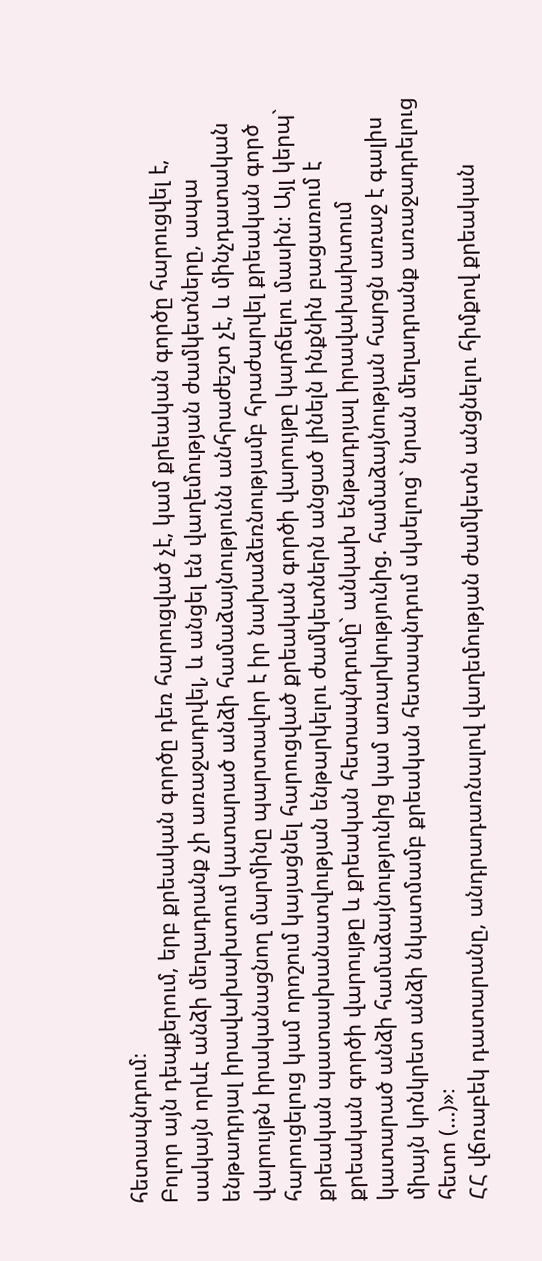հետապնդում։
Բոլոր այն դեպքերում, երբ քրեական գործը դեռ հարուցված չէ, կամ քրեական գործը հարուցվել է, սակայն որևէ անձի մեղադրանք չի առաջադրվել, և անցել են վաղեմության ժամկետները, ապա ենթադրյալ իրավախախտում կատարած անձի համաձայնությունն անհրաժեշտ չէ, և մինչդատական վարույթն իրականացնող մարմինը պարտավոր է իր նախաձեռնությամբ հրաժարվել քրեական գործ հարուցելուց կամ որոշում կայացնել հարուցված քրեական գործի վարույթը կարճելու մասին։ Այլ կերպ` քրեական պատասխանատվության ենթարկելու ժամկետներն անցած լինելն ինքնին բացառում է քրեական գործի վարույթը և քրեական հետապնդումը` անկախ ենթադրյալ իրավախախտում կատարած անձի համաձայնությունից կամ առարկությունից. համաձայնության հարցն առաջ է գալիս միայն կոնկրետ անձի նկատմամբ քրեական հետապնդում սկսելուց` նրան մեղադրանք առաջադրելուց հետո (…)»։
ՀՀ վճռաբեկ դատարանը, անդրադառնալով վաղեմության ժամկետն անցնելու հիմքով քրեական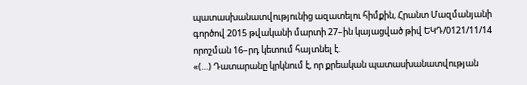պատասխանատվությունից ազատելու հիմքին, Հրանտ Մազմանյանի գործով 2015 թվականի մարտի 27–ին կայացված թիվ ԵԿԴ/0121/11/14 որոշման 16–րդ կետում հայտնել է.
«(…) Դատարանը կրկնում է, որ քրեական պատասխանատվության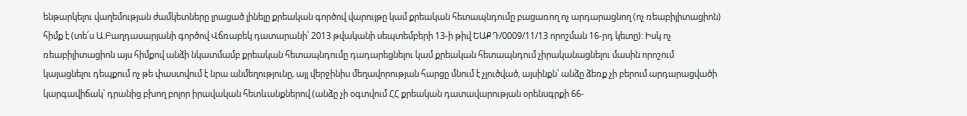ենթարկելու վաղեմության ժամկետները լրացած լինելը քրեական գործով վարույթը կամ քրեական հետապնդումը բացառող ոչ արդարացնող (ոչ ռեաբիլիտացիոն) հիմք է (տե՛ս Ա.Բաղդասարյանի գործով Վճռաբեկ դատարանի՝ 2013 թվականի սեպտեմբերի 13-ի թիվ ԵԱՔԴ/0009/11/13 որոշման 16-րդ կետը): Իսկ ոչ ռեաբիլիտացիոն այս հիմքով անձի նկատմամբ քրեական հետապնդումը դադարեցնելու կամ քրեական հետապնդում չիրականացնելու մասին որոշում կայացնելու դեպքում ոչ թե փաստվում է նրա անմեղությունը, այլ վերջինիս մեղավորության հարցը մնում է չլուծված, այսինքն՝ անձը ձեռք չի բերում արդարացվածի կարգավիճակ՝ դրանից բխող բոլոր իրավական հետևանքներով (անձը չի օգտվում ՀՀ քրեական դատավարության օրենսգրքի 66-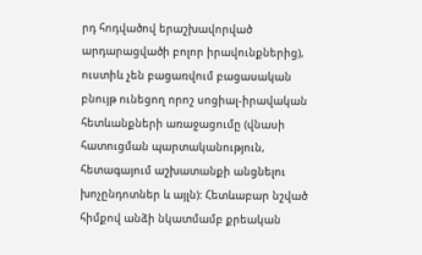րդ հոդվածով երաշխավորված արդարացվածի բոլոր իրավունքներից), ուստիև չեն բացառվում բացասական բնույթ ունեցող որոշ սոցիալ-իրավական հետևանքների առաջացումը (վնասի հատուցման պարտականություն, հետագայում աշխատանքի անցնելու խոչընդոտներ և այլն): Հետևաբար նշված հիմքով անձի նկատմամբ քրեական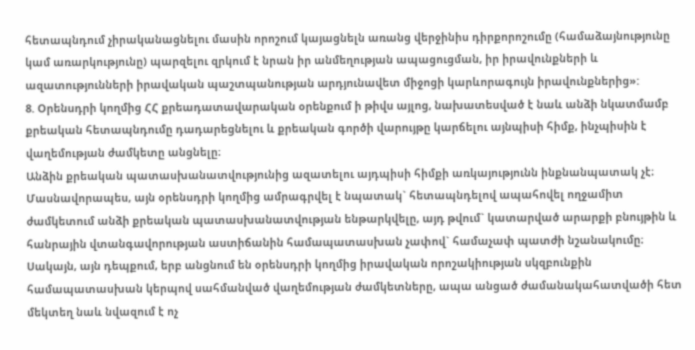հետապնդում չիրականացնելու մասին որոշում կայացնելն առանց վերջինիս դիրքորոշումը (համաձայնությունը կամ առարկությունը) պարզելու զրկում է նրան իր անմեղության ապացուցման, իր իրավունքների և ազատությունների իրավական պաշտպանության արդյունավետ միջոցի կարևորագույն իրավունքներից»:
8. Օրենսդրի կողմից ՀՀ քրեադատավարական օրենքում ի թիվս այլոց, նախատեսված է նաև անձի նկատմամբ քրեական հետապնդումը դադարեցնելու և քրեական գործի վարույթը կարճելու այնպիսի հիմք, ինչպիսին է վաղեմության ժամկետը անցնելը։
Անձին քրեական պատասխանատվությունից ազատելու այդպիսի հիմքի առկայությունն ինքնանպատակ չէ։ Մասնավորապես, այն օրենսդրի կողմից ամրագրվել է նպատակ` հետապնդելով ապահովել ողջամիտ ժամկետում անձի քրեական պատասխանատվության ենթարկվելը, այդ թվում` կատարված արարքի բնույթին և հանրային վտանգավորության աստիճանին համապատասխան չափով` համաչափ պատժի նշանակումը։
Սակայն, այն դեպքում, երբ անցնում են օրենսդրի կողմից իրավական որոշակիության սկզբունքին համապատասխան կերպով սահմանված վաղեմության ժամկետները, ապա անցած ժամանակահատվածի հետ մեկտեղ նաև նվազում է ոչ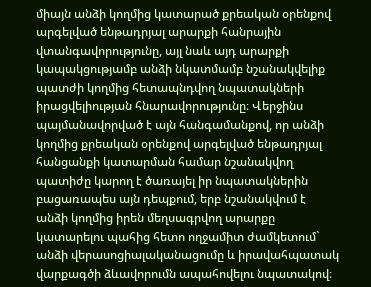միայն անձի կողմից կատարած քրեական օրենքով արգելված ենթադրյալ արարքի հանրային վտանգավորությունը, այլ նաև այդ արարքի կապակցությամբ անձի նկատմամբ նշանակվելիք պատժի կողմից հետապնդվող նպատակների իրացվելիության հնարավորությունը։ Վերջինս պայմանավորված է այն հանգամանքով, որ անձի կողմից քրեական օրենքով արգելված ենթադրյալ հանցանքի կատարման համար նշանակվող պատիժը կարող է ծառայել իր նպատակներին բացառապես այն դեպքում, երբ նշանակվում է անձի կողմից իրեն մեղսագրվող արարքը կատարելու պահից հետո ողջամիտ ժամկետում` անձի վերասոցիալականացումը և իրավահպատակ վարքագծի ձևավորումն ապահովելու նպատակով։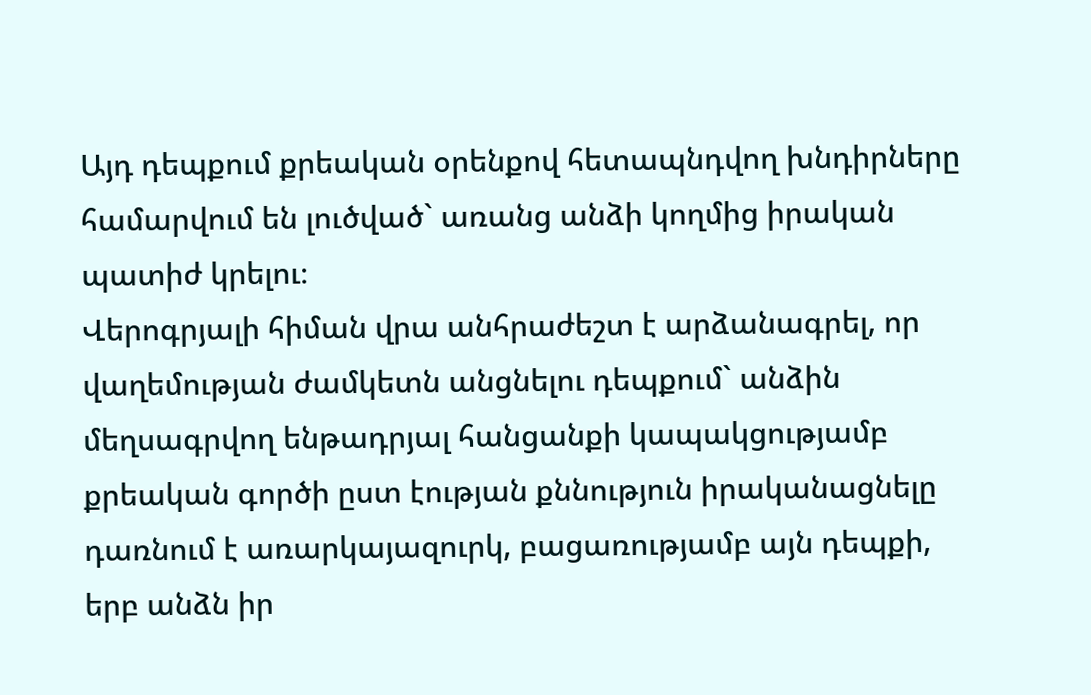Այդ դեպքում քրեական օրենքով հետապնդվող խնդիրները համարվում են լուծված` առանց անձի կողմից իրական պատիժ կրելու։
Վերոգրյալի հիման վրա անհրաժեշտ է արձանագրել, որ վաղեմության ժամկետն անցնելու դեպքում` անձին մեղսագրվող ենթադրյալ հանցանքի կապակցությամբ քրեական գործի ըստ էության քննություն իրականացնելը դառնում է առարկայազուրկ, բացառությամբ այն դեպքի, երբ անձն իր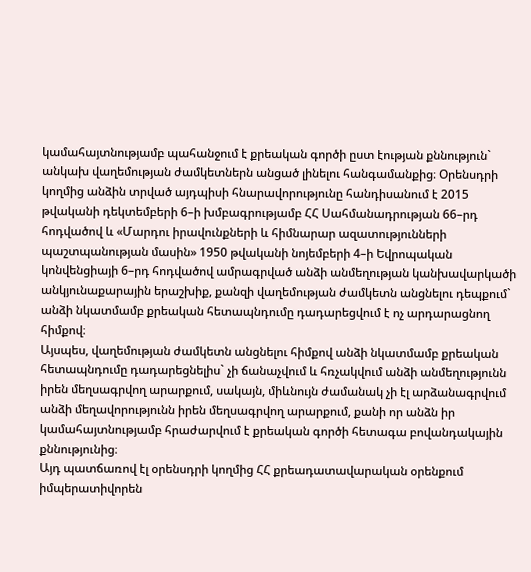կամահայտնությամբ պահանջում է քրեական գործի ըստ էության քննություն` անկախ վաղեմության ժամկետներն անցած լինելու հանգամանքից։ Օրենսդրի կողմից անձին տրված այդպիսի հնարավորությունը հանդիսանում է 2015 թվականի դեկտեմբերի 6–ի խմբագրությամբ ՀՀ Սահմանադրության 66–րդ հոդվածով և «Մարդու իրավունքների և հիմնարար ազատությունների պաշտպանության մասին» 1950 թվականի նոյեմբերի 4–ի Եվրոպական կոնվենցիայի 6–րդ հոդվածով ամրագրված անձի անմեղության կանխավարկածի անկյունաքարային երաշխիք, քանզի վաղեմության ժամկետն անցնելու դեպքում` անձի նկատմամբ քրեական հետապնդումը դադարեցվում է ոչ արդարացնող հիմքով։
Այսպես, վաղեմության ժամկետն անցնելու հիմքով անձի նկատմամբ քրեական հետապնդումը դադարեցնելիս` չի ճանաչվում և հռչակվում անձի անմեղությունն իրեն մեղսագրվող արարքում, սակայն, միևնույն ժամանակ չի էլ արձանագրվում անձի մեղավորությունն իրեն մեղսագրվող արարքում, քանի որ անձն իր կամահայտնությամբ հրաժարվում է քրեական գործի հետագա բովանդակային քննությունից։
Այդ պատճառով էլ օրենսդրի կողմից ՀՀ քրեադատավարական օրենքում իմպերատիվորեն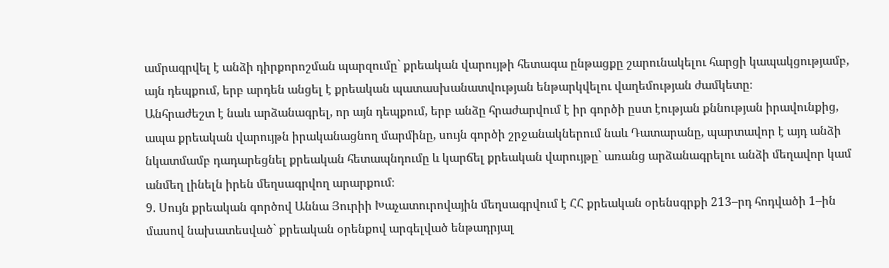ամրագրվել է անձի դիրքորոշման պարզումը` քրեական վարույթի հետագա ընթացքը շարունակելու հարցի կապակցությամբ, այն դեպքում, երբ արդեն անցել է քրեական պատասխանատվության ենթարկվելու վաղեմության ժամկետը։
Անհրաժեշտ է նաև արձանագրել, որ այն դեպքում, երբ անձը հրաժարվում է իր գործի ըստ էության քննության իրավունքից, ապա քրեական վարույթն իրականացնող մարմինը, սույն գործի շրջանակներում նաև Դատարանը, պարտավոր է այդ անձի նկատմամբ դադարեցնել քրեական հետապնդումը և կարճել քրեական վարույթը` առանց արձանագրելու անձի մեղավոր կամ անմեղ լինելն իրեն մեղսագրվող արարքում։
9. Սույն քրեական գործով Աննա Յուրիի Խաչատուրովային մեղսագրվում է ՀՀ քրեական օրենսգրքի 213–րդ հոդվածի 1–ին մասով նախատեսված` քրեական օրենքով արգելված ենթադրյալ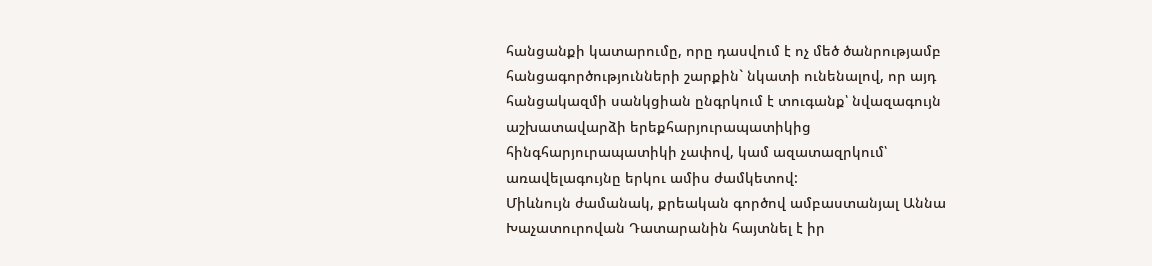հանցանքի կատարումը, որը դասվում է ոչ մեծ ծանրությամբ հանցագործությունների շարքին` նկատի ունենալով, որ այդ հանցակազմի սանկցիան ընգրկում է տուգանք՝ նվազագույն աշխատավարձի երեքհարյուրապատիկից հինգհարյուրապատիկի չափով, կամ ազատազրկում՝ առավելագույնը երկու ամիս ժամկետով:
Միևնույն ժամանակ, քրեական գործով ամբաստանյալ Աննա Խաչատուրովան Դատարանին հայտնել է իր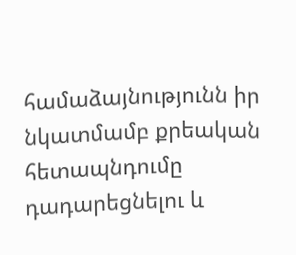համաձայնությունն իր նկատմամբ քրեական հետապնդումը դադարեցնելու և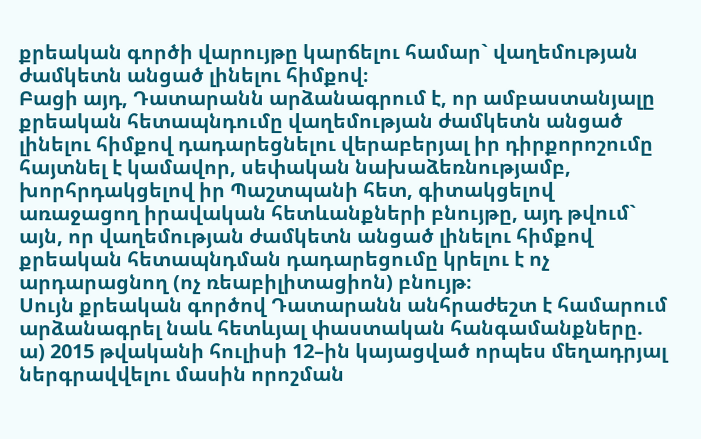քրեական գործի վարույթը կարճելու համար` վաղեմության ժամկետն անցած լինելու հիմքով։
Բացի այդ, Դատարանն արձանագրում է, որ ամբաստանյալը քրեական հետապնդումը վաղեմության ժամկետն անցած լինելու հիմքով դադարեցնելու վերաբերյալ իր դիրքորոշումը հայտնել է կամավոր, սեփական նախաձեռնությամբ, խորհրդակցելով իր Պաշտպանի հետ, գիտակցելով առաջացող իրավական հետևանքների բնույթը, այդ թվում` այն, որ վաղեմության ժամկետն անցած լինելու հիմքով քրեական հետապնդման դադարեցումը կրելու է ոչ արդարացնող (ոչ ռեաբիլիտացիոն) բնույթ։
Սույն քրեական գործով Դատարանն անհրաժեշտ է համարում արձանագրել նաև հետևյալ փաստական հանգամանքները.
ա) 2015 թվականի հուլիսի 12–ին կայացված որպես մեղադրյալ ներգրավվելու մասին որոշման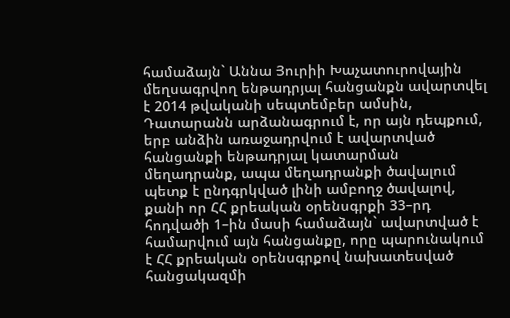համաձայն` Աննա Յուրիի Խաչատուրովային մեղսագրվող ենթադրյալ հանցանքն ավարտվել է 2014 թվականի սեպտեմբեր ամսին,
Դատարանն արձանագրում է, որ այն դեպքում, երբ անձին առաջադրվում է ավարտված հանցանքի ենթադրյալ կատարման մեղադրանք, ապա մեղադրանքի ծավալում պետք է ընդգրկված լինի ամբողջ ծավալով, քանի որ ՀՀ քրեական օրենսգրքի 33–րդ հոդվածի 1–ին մասի համաձայն` ավարտված է համարվում այն հանցանքը, որը պարունակում է ՀՀ քրեական օրենսգրքով նախատեսված հանցակազմի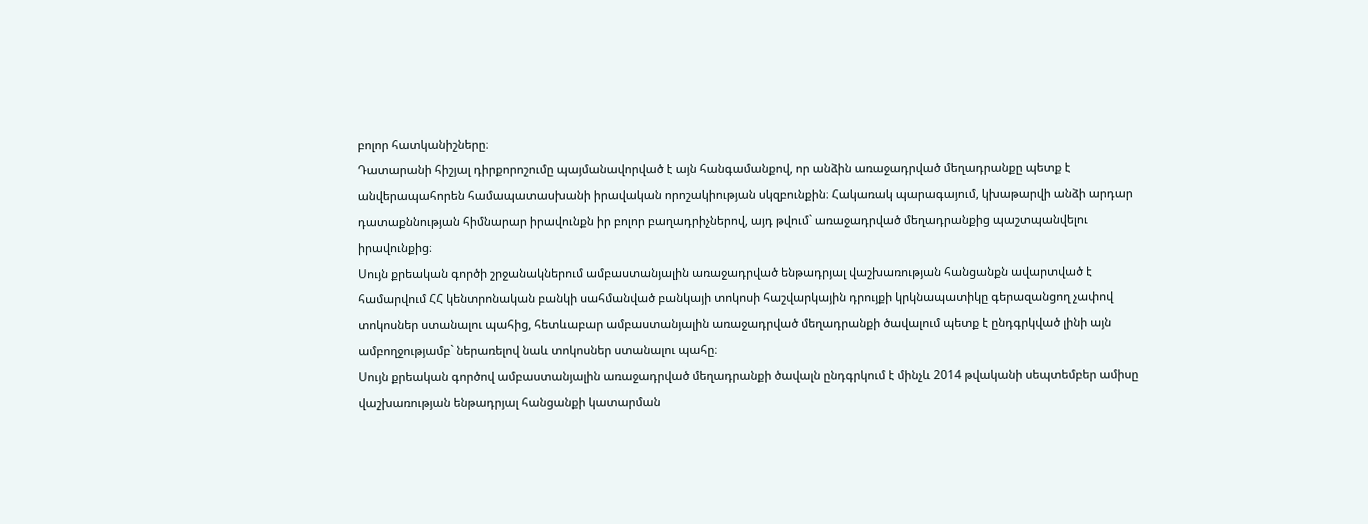բոլոր հատկանիշները։
Դատարանի հիշյալ դիրքորոշումը պայմանավորված է այն հանգամանքով, որ անձին առաջադրված մեղադրանքը պետք է անվերապահորեն համապատասխանի իրավական որոշակիության սկզբունքին։ Հակառակ պարագայում, կխաթարվի անձի արդար դատաքննության հիմնարար իրավունքն իր բոլոր բաղադրիչներով, այդ թվում` առաջադրված մեղադրանքից պաշտպանվելու իրավունքից։
Սույն քրեական գործի շրջանակներում ամբաստանյալին առաջադրված ենթադրյալ վաշխառության հանցանքն ավարտված է համարվում ՀՀ կենտրոնական բանկի սահմանված բանկայի տոկոսի հաշվարկային դրույքի կրկնապատիկը գերազանցող չափով տոկոսներ ստանալու պահից, հետևաբար ամբաստանյալին առաջադրված մեղադրանքի ծավալում պետք է ընդգրկված լինի այն ամբողջությամբ` ներառելով նաև տոկոսներ ստանալու պահը։
Սույն քրեական գործով ամբաստանյալին առաջադրված մեղադրանքի ծավալն ընդգրկում է մինչև 2014 թվականի սեպտեմբեր ամիսը վաշխառության ենթադրյալ հանցանքի կատարման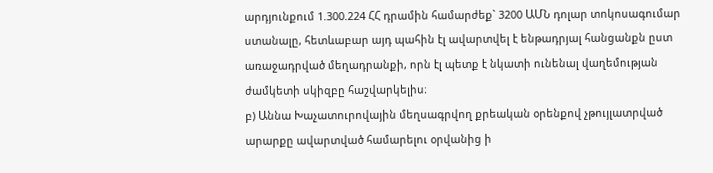արդյունքում 1.300.224 ՀՀ դրամին համարժեք` 3200 ԱՄՆ դոլար տոկոսագումար ստանալը, հետևաբար այդ պահին էլ ավարտվել է ենթադրյալ հանցանքն ըստ առաջադրված մեղադրանքի, որն էլ պետք է նկատի ունենալ վաղեմության ժամկետի սկիզբը հաշվարկելիս։
բ) Աննա Խաչատուրովային մեղսագրվող քրեական օրենքով չթույլատրված արարքը ավարտված համարելու օրվանից ի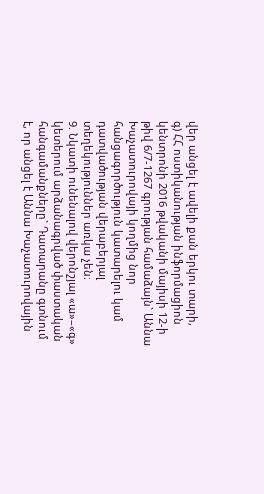վեր անցել է ավելի քան երկու տարի,
գ) ՀՀ ոստիկանության ինֆորմացիոն կենտրոնի 2016 թվականի մայիսի 12-ի թիվ 6/7-1267 գրության համաձայն` Աննա Խաչատուրովայի կողմից նոր հանցագործություն կատարելու կամ դատվածության վերաբերյալ տեղեկություններ առկա չեն։
9. Նկատի ունենալով վերոնշյալ «ա»–«գ» կետերում արձանագրված փաստական հանգամանքները` Դատարանը գտնում է, որ անցել է Աննա Խաչատուրովային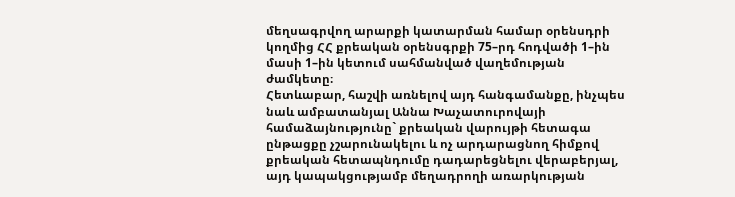մեղսագրվող արարքի կատարման համար օրենսդրի կողմից ՀՀ քրեական օրենսգրքի 75–րդ հոդվածի 1–ին մասի 1–ին կետում սահմանված վաղեմության ժամկետը։
Հետևաբար, հաշվի առնելով այդ հանգամանքը, ինչպես նաև ամբատանյալ Աննա Խաչատուրովայի համաձայնությունը` քրեական վարույթի հետագա ընթացքը չշարունակելու և ոչ արդարացնող հիմքով քրեական հետապնդումը դադարեցնելու վերաբերյալ, այդ կապակցությամբ մեղադրողի առարկության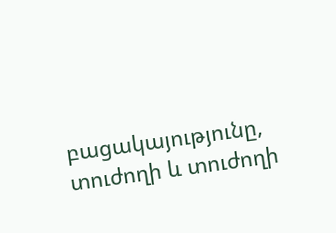բացակայությունը, տուժողի և տուժողի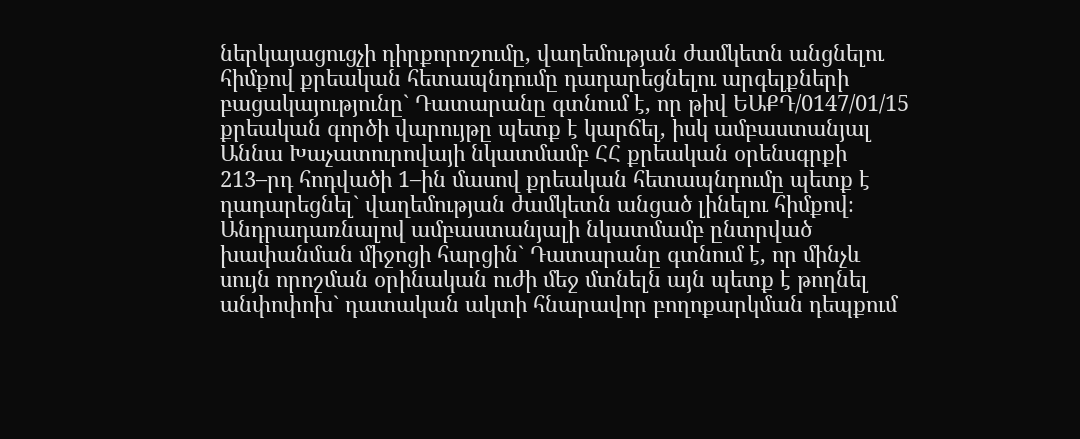ներկայացուցչի դիրքորոշումը, վաղեմության ժամկետն անցնելու հիմքով քրեական հետապնդումը դադարեցնելու արգելքների բացակայությունը` Դատարանը գտնում է, որ թիվ ԵԱՔԴ/0147/01/15 քրեական գործի վարույթը պետք է կարճել, իսկ ամբաստանյալ Աննա Խաչատուրովայի նկատմամբ ՀՀ քրեական օրենսգրքի 213–րդ հոդվածի 1–ին մասով քրեական հետապնդումը պետք է դադարեցնել` վաղեմության ժամկետն անցած լինելու հիմքով։
Անդրադառնալով ամբաստանյալի նկատմամբ ընտրված խափանման միջոցի հարցին` Դատարանը գտնում է, որ մինչև սույն որոշման օրինական ուժի մեջ մտնելն այն պետք է թողնել անփոփոխ` դատական ակտի հնարավոր բողոքարկման դեպքում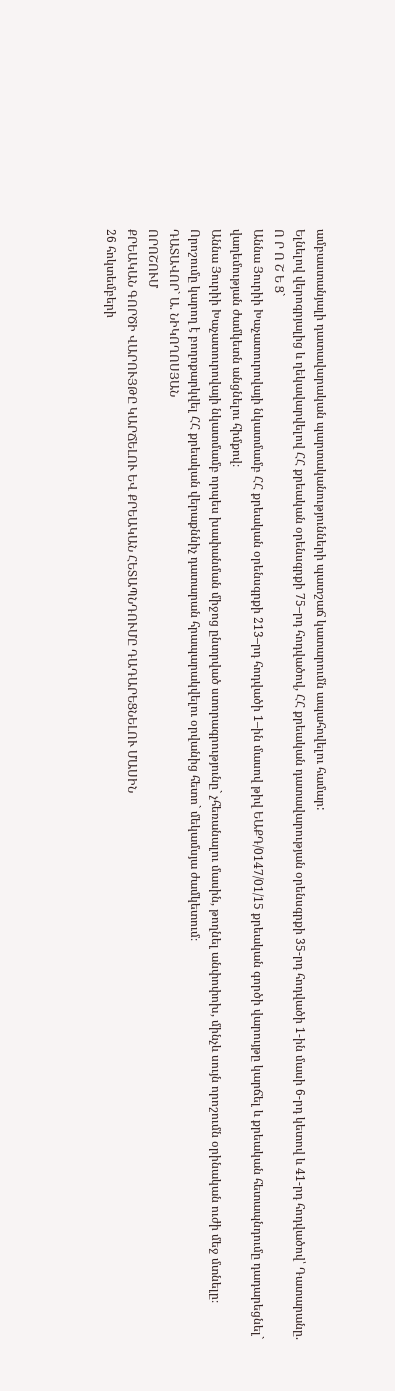ամբաստանյալի դատավարական պարտականությունների պատշաճ կատարումն ապահովելու համար:
Ելնելով վերոգրյալից և ղեկավարվելով ՀՀ քրեական օրենսգրքի 75–րդ հոդվածով, ՀՀ քրեական դատավարության օրենսգրքի 35-րդ հոդվածի 1-ին մասի 6-րդ կետով և 41-րդ հոդվածով՝ Դատարանը.
Ո Ր Ո Շ Ե Ց`
Աննա Յուրիի Խաչատուրովայի նկատմամբ ՀՀ քրեական օրենսգրքի 213–րդ հոդվածի 1–ին մասով թիվ ԵԱՔԴ/0147/01/15 քրեական գործի վարույթը կարճել և քրեական հետապնդումը դադարեցնել` վաղեմության ժամկետն անցնելու հիմքով։
Աննա Յուրիի Խաչատուրովայի նկատմամբ որպես խափանման միջոց ընտրված ստորագրությունը` չհեռանալու մասին, թողնել անփոփոխ, մինչև սույն որոշումն օրինական ուժի մեջ մտնելը։
Որոշումը կարող է բողոքարկվել ՀՀ քրեական վերաքննիչ դատարան հրապարակվելու օրվանից հետո` մեկամսյա ժամկետում։
ԴԱՏԱՎՈՐ` Ա. ՆԻԿՈՂՈՍՅԱՆ
ՈՐՈՇՈՒՄ
ՔՐԵԱԿԱՆ ԳՈՐԾԻ ՎԱՐՈՒՅԹԸ ԿԱՐՃԵԼՈՒ ԵՎ ՔՐԵԱԿԱՆ ՀԵՏԱՊՆԴՈՒՄԸ ԴԱԴԱՐԵՑՆԵԼՈՒ ՄԱՍԻՆ
26 հոկտեմբերի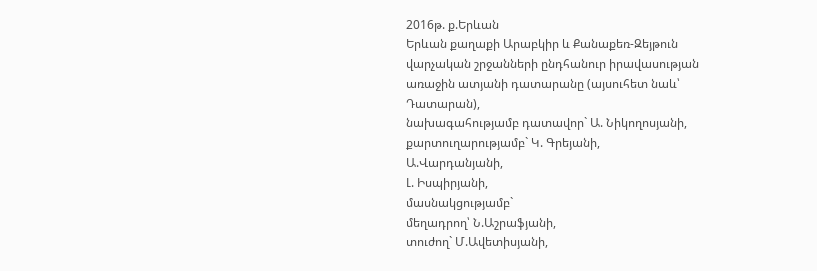2016թ. ք.Երևան
Երևան քաղաքի Արաբկիր և Քանաքեռ-Զեյթուն վարչական շրջանների ընդհանուր իրավասության առաջին ատյանի դատարանը (այսուհետ նաև՝ Դատարան),
նախագահությամբ դատավոր` Ա. Նիկողոսյանի,
քարտուղարությամբ` Կ. Գրեյանի,
Ա.Վարդանյանի,
Լ. Իսպիրյանի,
մասնակցությամբ`
մեղադրող՝ Ն.Աշրաֆյանի,
տուժող` Մ.Ավետիսյանի,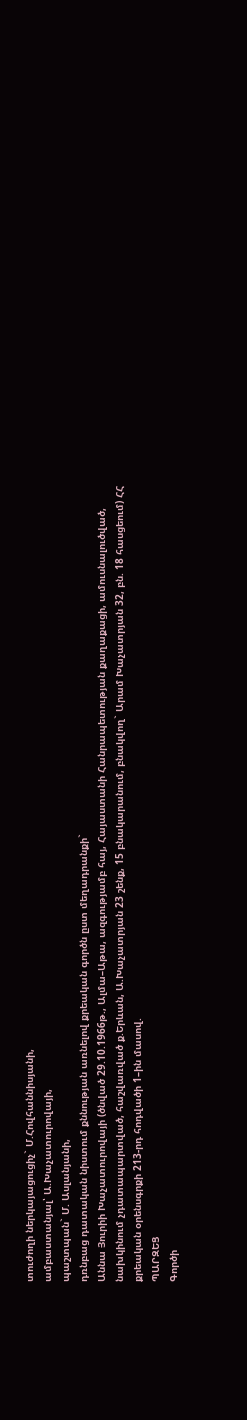տուժողի ներկայացուցիչ` Մ.Հովհաննիսյանի,
ամբաստանյալ՝ Ա.Խաչատուրովայի,
պաշտպան` Մ. Ասլանյանի,
դռնբաց դատական նիստում քննության առնելով քրեական գործն ըստ մեղադրանքի`
Աննա Յուրիի Խաչատուրովայի (ծնված 29.10.1966թ., Ալմա–Աթա, ազգությամբ հայ, Հայաստանի Հանրապետության քաղաքացի, ամուսնալուծված, նախկինում չդատապարտված, հաշվառված ք.Երևան, Ա.Խաչատրյան 23 շենք, 15 բնակարանում, բնակվող` Արամ Խաչատրյան 32, բն. 18 հասցեում) ՀՀ քրեական օրենսգրքի 213-րդ հոդվածի 1–ին մասով.
ՊԱՐԶԵՑ
Գործի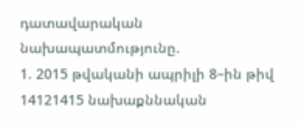դատավարական նախապատմությունը.
1. 2015 թվականի ապրիլի 8–ին թիվ 14121415 նախաքննական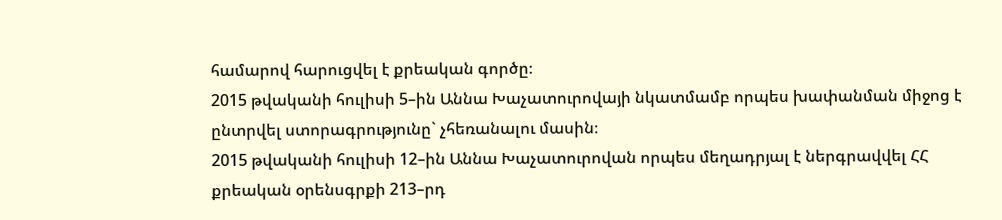համարով հարուցվել է քրեական գործը։
2015 թվականի հուլիսի 5–ին Աննա Խաչատուրովայի նկատմամբ որպես խափանման միջոց է ընտրվել ստորագրությունը` չհեռանալու մասին։
2015 թվականի հուլիսի 12–ին Աննա Խաչատուրովան որպես մեղադրյալ է ներգրավվել ՀՀ քրեական օրենսգրքի 213–րդ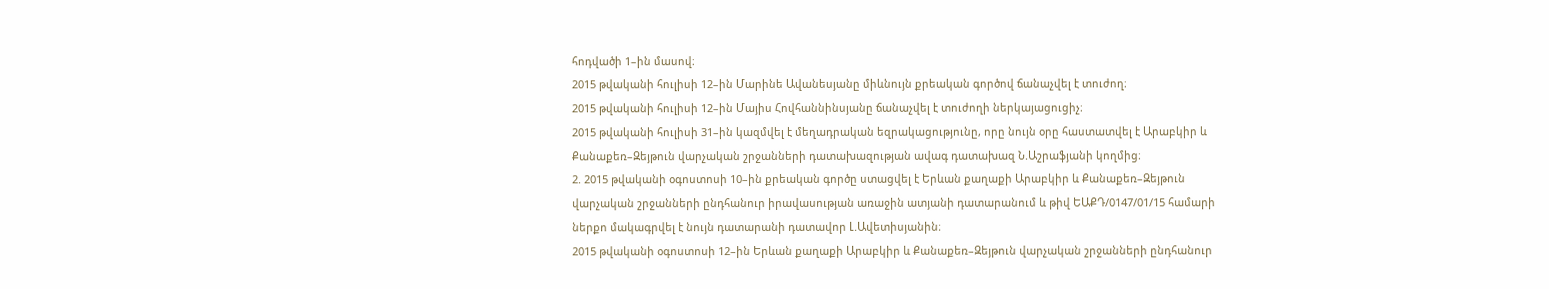հոդվածի 1–ին մասով։
2015 թվականի հուլիսի 12–ին Մարինե Ավանեսյանը միևնույն քրեական գործով ճանաչվել է տուժող։
2015 թվականի հուլիսի 12–ին Մայիս Հովհաննինսյանը ճանաչվել է տուժողի ներկայացուցիչ։
2015 թվականի հուլիսի 31–ին կազմվել է մեղադրական եզրակացությունը, որը նույն օրը հաստատվել է Արաբկիր և Քանաքեռ–Զեյթուն վարչական շրջանների դատախազության ավագ դատախազ Ն.Աշրաֆյանի կողմից։
2. 2015 թվականի օգոստոսի 10–ին քրեական գործը ստացվել է Երևան քաղաքի Արաբկիր և Քանաքեռ–Զեյթուն վարչական շրջանների ընդհանուր իրավասության առաջին ատյանի դատարանում և թիվ ԵԱՔԴ/0147/01/15 համարի ներքո մակագրվել է նույն դատարանի դատավոր Լ.Ավետիսյանին։
2015 թվականի օգոստոսի 12–ին Երևան քաղաքի Արաբկիր և Քանաքեռ–Զեյթուն վարչական շրջանների ընդհանուր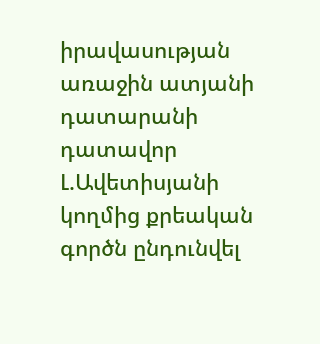իրավասության առաջին ատյանի դատարանի դատավոր Լ.Ավետիսյանի կողմից քրեական գործն ընդունվել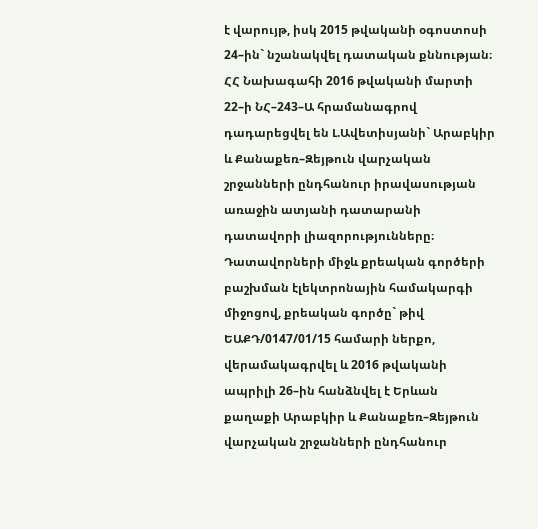է վարույթ, իսկ 2015 թվականի օգոստոսի 24–ին` նշանակվել դատական քննության։
ՀՀ Նախագահի 2016 թվականի մարտի 22–ի ՆՀ–243–Ա հրամանագրով դադարեցվել են Լ.Ավետիսյանի` Արաբկիր և Քանաքեռ–Զեյթուն վարչական շրջանների ընդհանուր իրավասության առաջին ատյանի դատարանի դատավորի լիազորությունները։
Դատավորների միջև քրեական գործերի բաշխման էլեկտրոնային համակարգի միջոցով, քրեական գործը` թիվ ԵԱՔԴ/0147/01/15 համարի ներքո, վերամակագրվել և 2016 թվականի ապրիլի 26–ին հանձնվել է Երևան քաղաքի Արաբկիր և Քանաքեռ–Զեյթուն վարչական շրջանների ընդհանուր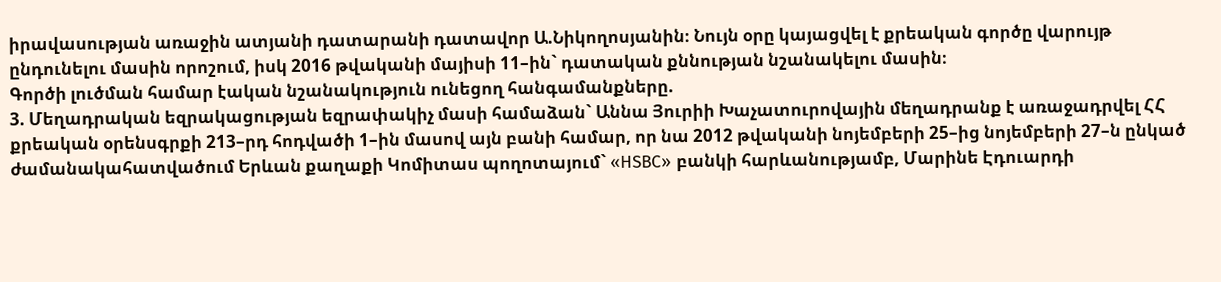իրավասության առաջին ատյանի դատարանի դատավոր Ա.Նիկողոսյանին։ Նույն օրը կայացվել է քրեական գործը վարույթ ընդունելու մասին որոշում, իսկ 2016 թվականի մայիսի 11–ին` դատական քննության նշանակելու մասին։
Գործի լուծման համար էական նշանակություն ունեցող հանգամանքները.
3. Մեղադրական եզրակացության եզրափակիչ մասի համաձան` Աննա Յուրիի Խաչատուրովային մեղադրանք է առաջադրվել ՀՀ քրեական օրենսգրքի 213–րդ հոդվածի 1–ին մասով այն բանի համար, որ նա 2012 թվականի նոյեմբերի 25–ից նոյեմբերի 27–ն ընկած ժամանակահատվածում Երևան քաղաքի Կոմիտաս պողոտայում` «HSBC» բանկի հարևանությամբ, Մարինե Էդուարդի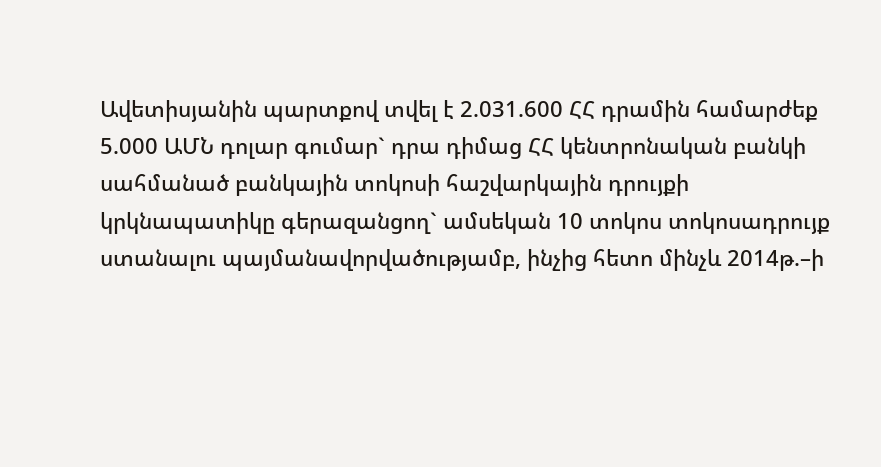Ավետիսյանին պարտքով տվել է 2.031.600 ՀՀ դրամին համարժեք 5.000 ԱՄՆ դոլար գումար` դրա դիմաց ՀՀ կենտրոնական բանկի սահմանած բանկային տոկոսի հաշվարկային դրույքի կրկնապատիկը գերազանցող` ամսեկան 10 տոկոս տոկոսադրույք ստանալու պայմանավորվածությամբ, ինչից հետո մինչև 2014թ.–ի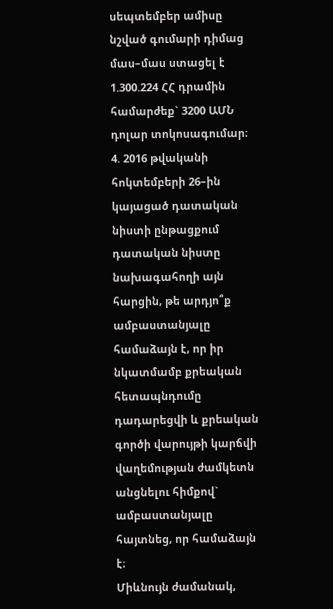սեպտեմբեր ամիսը նշված գումարի դիմաց մաս–մաս ստացել է 1.300.224 ՀՀ դրամին համարժեք` 3200 ԱՄՆ դոլար տոկոսագումար։
4. 2016 թվականի հոկտեմբերի 26–ին կայացած դատական նիստի ընթացքում դատական նիստը նախագահողի այն հարցին, թե արդյո՞ք ամբաստանյալը համաձայն է, որ իր նկատմամբ քրեական հետապնդումը դադարեցվի և քրեական գործի վարույթի կարճվի վաղեմության ժամկետն անցնելու հիմքով` ամբաստանյալը հայտնեց, որ համաձայն է։
Միևնույն ժամանակ,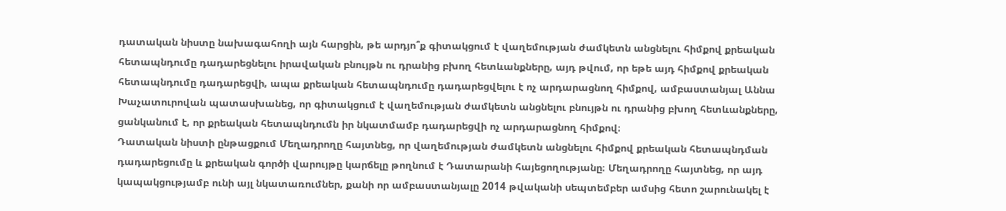դատական նիստը նախագահողի այն հարցին, թե արդյո՞ք գիտակցում է վաղեմության ժամկետն անցնելու հիմքով քրեական հետապնդումը դադարեցնելու իրավական բնույթն ու դրանից բխող հետևանքները, այդ թվում, որ եթե այդ հիմքով քրեական հետապնդումը դադարեցվի, ապա քրեական հետապնդումը դադարեցվելու է ոչ արդարացնող հիմքով, ամբաստանյալ Աննա Խաչատուրովան պատասխանեց, որ գիտակցում է վաղեմության ժամկետն անցնելու բնույթն ու դրանից բխող հետևանքները, ցանկանում է, որ քրեական հետապնդումն իր նկատմամբ դադարեցվի ոչ արդարացնող հիմքով։
Դատական նիստի ընթացքում Մեղադրողը հայտնեց, որ վաղեմության ժամկետն անցնելու հիմքով քրեական հետապնդման դադարեցումը և քրեական գործի վարույթը կարճելը թողնում է Դատարանի հայեցողությանը։ Մեղադրողը հայտնեց, որ այդ կապակցությամբ ունի այլ նկատառումներ, քանի որ ամբաստանյալը 2014 թվականի սեպտեմբեր ամսից հետո շարունակել է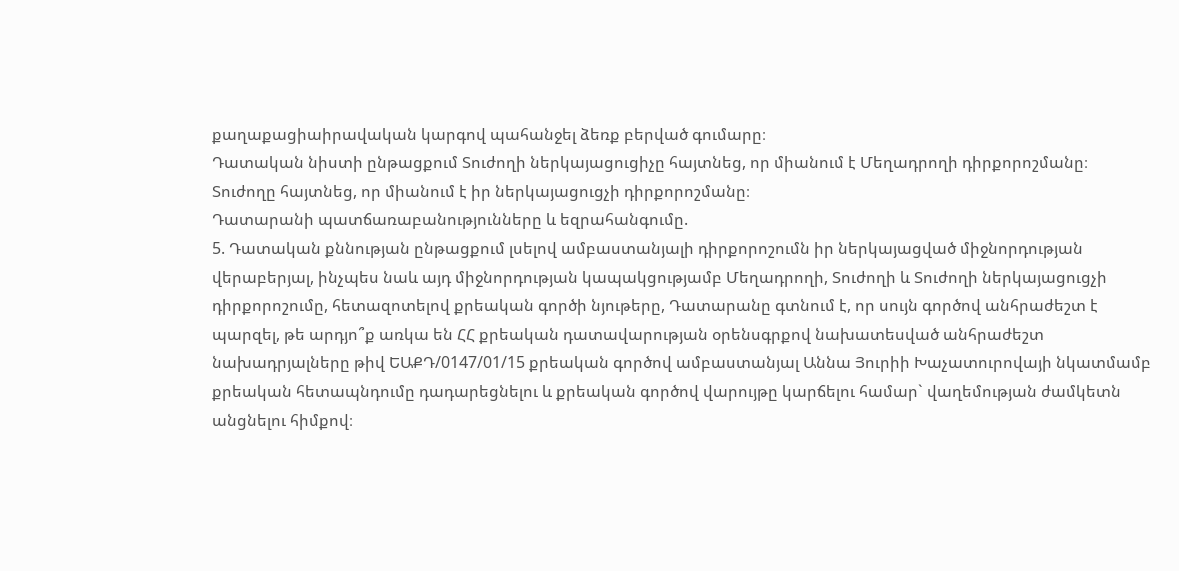քաղաքացիաիրավական կարգով պահանջել ձեռք բերված գումարը։
Դատական նիստի ընթացքում Տուժողի ներկայացուցիչը հայտնեց, որ միանում է Մեղադրողի դիրքորոշմանը։ Տուժողը հայտնեց, որ միանում է իր ներկայացուցչի դիրքորոշմանը։
Դատարանի պատճառաբանությունները և եզրահանգումը.
5. Դատական քննության ընթացքում լսելով ամբաստանյալի դիրքորոշումն իր ներկայացված միջնորդության վերաբերյալ, ինչպես նաև այդ միջնորդության կապակցությամբ Մեղադրողի, Տուժողի և Տուժողի ներկայացուցչի դիրքորոշումը, հետազոտելով քրեական գործի նյութերը, Դատարանը գտնում է, որ սույն գործով անհրաժեշտ է պարզել, թե արդյո՞ք առկա են ՀՀ քրեական դատավարության օրենսգրքով նախատեսված անհրաժեշտ նախադրյալները թիվ ԵԱՔԴ/0147/01/15 քրեական գործով ամբաստանյալ Աննա Յուրիի Խաչատուրովայի նկատմամբ քրեական հետապնդումը դադարեցնելու և քրեական գործով վարույթը կարճելու համար` վաղեմության ժամկետն անցնելու հիմքով։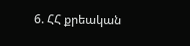6. ՀՀ քրեական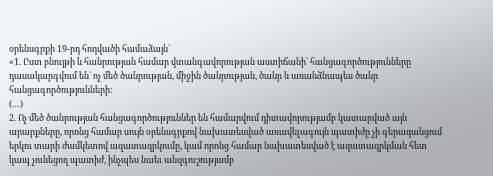օրենսգրքի 19-րդ հոդվածի համաձայն`
«1. Ըստ բնույթի և հանրության համար վտանգավորության աստիճանի` հանցագործությունները դասակարգվում են` ոչ մեծ ծանրության, միջին ծանրության, ծանր և առանձնապես ծանր հանցագործությունների։
(…)
2. Ոչ մեծ ծանրության հանցագործություններ են համարվում դիտավորությամբ կատարված այն արարքները, որոնց համար սույն օրենսգրքով նախատեսված առավելագույն պատիժը չի գերազանցում երկու տարի ժամկետով ազատազրկումը, կամ որոնց համար նախատեսված է ազատազրկման հետ կապ չունեցող պատիժ, ինչպես նաեւ անզգուշությամբ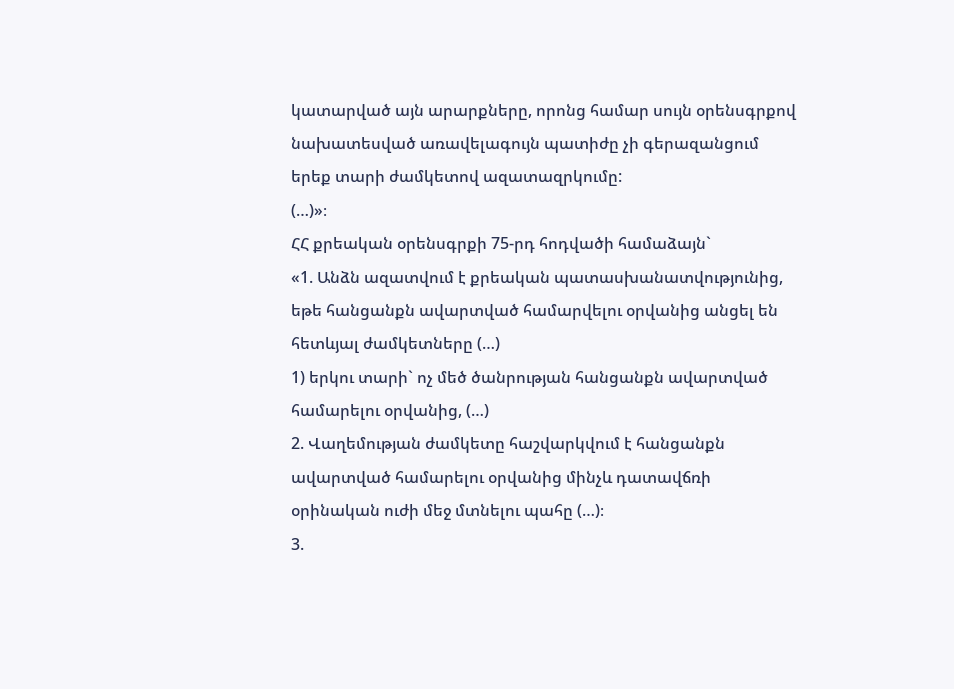կատարված այն արարքները, որոնց համար սույն օրենսգրքով նախատեսված առավելագույն պատիժը չի գերազանցում երեք տարի ժամկետով ազատազրկումը:
(…)»։
ՀՀ քրեական օրենսգրքի 75-րդ հոդվածի համաձայն`
«1. Անձն ազատվում է քրեական պատասխանատվությունից, եթե հանցանքն ավարտված համարվելու օրվանից անցել են հետևյալ ժամկետները (…)
1) երկու տարի` ոչ մեծ ծանրության հանցանքն ավարտված համարելու օրվանից, (…)
2. Վաղեմության ժամկետը հաշվարկվում է հանցանքն ավարտված համարելու օրվանից մինչև դատավճռի օրինական ուժի մեջ մտնելու պահը (…)։
3.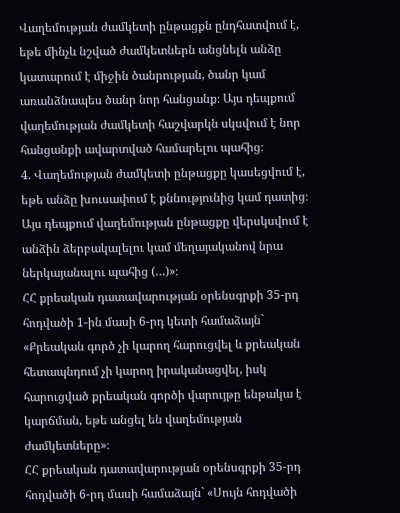Վաղեմության ժամկետի ընթացքն ընդհատվում է, եթե մինչև նշված ժամկետներն անցնելն անձը կատարում է միջին ծանրության, ծանր կամ առանձնապես ծանր նոր հանցանք։ Այս դեպքում վաղեմության ժամկետի հաշվարկն սկսվում է նոր հանցանքի ավարտված համարելու պահից։
4. Վաղեմության ժամկետի ընթացքը կասեցվում է, եթե անձը խուսափում է քննությունից կամ դատից։ Այս դեպքում վաղեմության ընթացքը վերսկսվում է անձին ձերբակալելու կամ մեղայականով նրա ներկայանալու պահից (…)»։
ՀՀ քրեական դատավարության օրենսգրքի 35-րդ հոդվածի 1-ին մասի 6-րդ կետի համաձայն` «Քրեական գործ չի կարող հարուցվել և քրեական հետապնդում չի կարող իրականացվել, իսկ հարուցված քրեական գործի վարույթը ենթակա է կարճման, եթե անցել են վաղեմության ժամկետները»։
ՀՀ քրեական դատավարության օրենսգրքի 35-րդ հոդվածի 6-րդ մասի համաձայն` «Սույն հոդվածի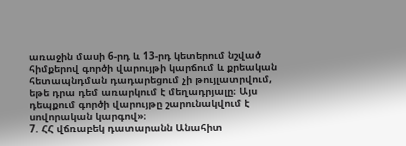առաջին մասի 6-րդ և 13-րդ կետերում նշված հիմքերով գործի վարույթի կարճում և քրեական հետապնդման դադարեցում չի թույլատրվում, եթե դրա դեմ առարկում է մեղադրյալը։ Այս դեպքում գործի վարույթը շարունակվում է սովորական կարգով»։
7. ՀՀ վճռաբեկ դատարանն Անահիտ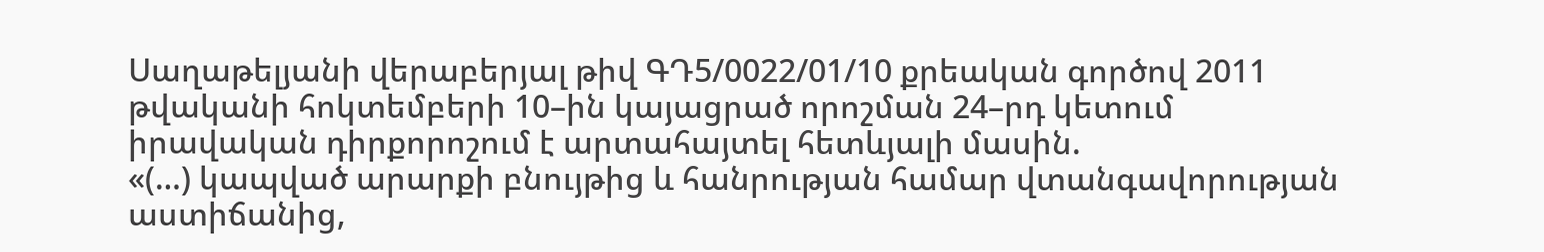Սաղաթելյանի վերաբերյալ թիվ ԳԴ5/0022/01/10 քրեական գործով 2011 թվականի հոկտեմբերի 10–ին կայացրած որոշման 24–րդ կետում իրավական դիրքորոշում է արտահայտել հետևյալի մասին.
«(…) կապված արարքի բնույթից և հանրության համար վտանգավորության աստիճանից,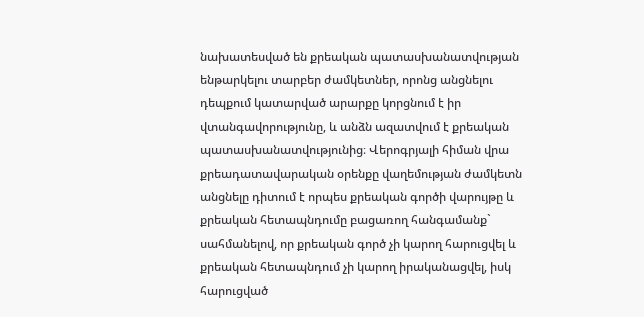նախատեսված են քրեական պատասխանատվության ենթարկելու տարբեր ժամկետներ, որոնց անցնելու դեպքում կատարված արարքը կորցնում է իր վտանգավորությունը, և անձն ազատվում է քրեական պատասխանատվությունից։ Վերոգրյալի հիման վրա քրեադատավարական օրենքը վաղեմության ժամկետն անցնելը դիտում է որպես քրեական գործի վարույթը և քրեական հետապնդումը բացառող հանգամանք` սահմանելով, որ քրեական գործ չի կարող հարուցվել և քրեական հետապնդում չի կարող իրականացվել, իսկ հարուցված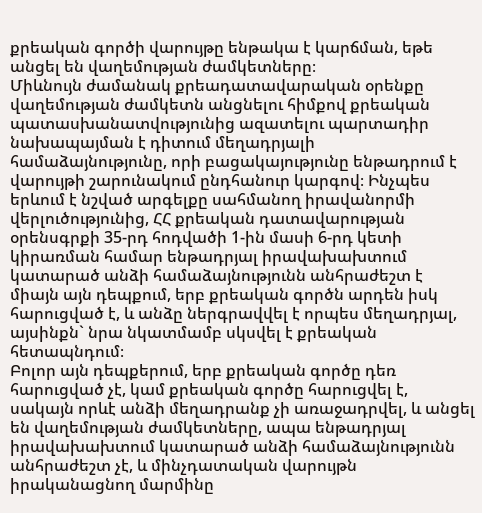քրեական գործի վարույթը ենթակա է կարճման, եթե անցել են վաղեմության ժամկետները։
Միևնույն ժամանակ քրեադատավարական օրենքը վաղեմության ժամկետն անցնելու հիմքով քրեական պատասխանատվությունից ազատելու պարտադիր նախապայման է դիտում մեղադրյալի համաձայնությունը, որի բացակայությունը ենթադրում է վարույթի շարունակում ընդհանուր կարգով։ Ինչպես երևում է նշված արգելքը սահմանող իրավանորմի վերլուծությունից, ՀՀ քրեական դատավարության օրենսգրքի 35-րդ հոդվածի 1-ին մասի 6-րդ կետի կիրառման համար ենթադրյալ իրավախախտում կատարած անձի համաձայնությունն անհրաժեշտ է միայն այն դեպքում, երբ քրեական գործն արդեն իսկ հարուցված է, և անձը ներգրավվել է որպես մեղադրյալ, այսինքն` նրա նկատմամբ սկսվել է քրեական հետապնդում։
Բոլոր այն դեպքերում, երբ քրեական գործը դեռ հարուցված չէ, կամ քրեական գործը հարուցվել է, սակայն որևէ անձի մեղադրանք չի առաջադրվել, և անցել են վաղեմության ժամկետները, ապա ենթադրյալ իրավախախտում կատարած անձի համաձայնությունն անհրաժեշտ չէ, և մինչդատական վարույթն իրականացնող մարմինը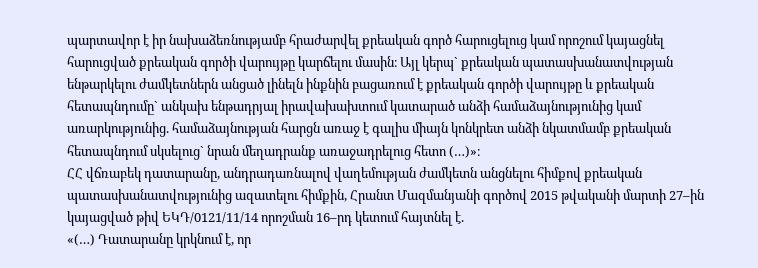պարտավոր է իր նախաձեռնությամբ հրաժարվել քրեական գործ հարուցելուց կամ որոշում կայացնել հարուցված քրեական գործի վարույթը կարճելու մասին։ Այլ կերպ` քրեական պատասխանատվության ենթարկելու ժամկետներն անցած լինելն ինքնին բացառում է քրեական գործի վարույթը և քրեական հետապնդումը` անկախ ենթադրյալ իրավախախտում կատարած անձի համաձայնությունից կամ առարկությունից. համաձայնության հարցն առաջ է գալիս միայն կոնկրետ անձի նկատմամբ քրեական հետապնդում սկսելուց` նրան մեղադրանք առաջադրելուց հետո (…)»։
ՀՀ վճռաբեկ դատարանը, անդրադառնալով վաղեմության ժամկետն անցնելու հիմքով քրեական պատասխանատվությունից ազատելու հիմքին, Հրանտ Մազմանյանի գործով 2015 թվականի մարտի 27–ին կայացված թիվ ԵԿԴ/0121/11/14 որոշման 16–րդ կետում հայտնել է.
«(…) Դատարանը կրկնում է, որ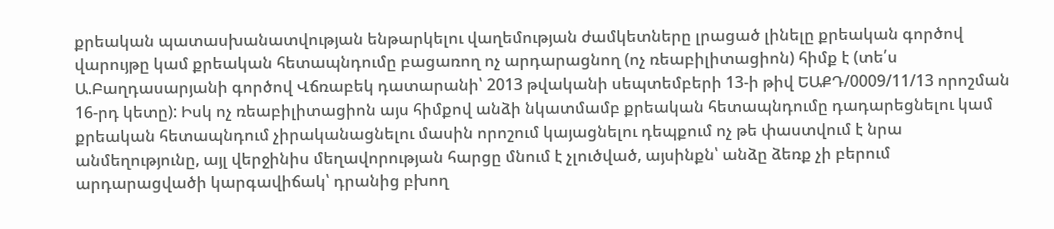քրեական պատասխանատվության ենթարկելու վաղեմության ժամկետները լրացած լինելը քրեական գործով վարույթը կամ քրեական հետապնդումը բացառող ոչ արդարացնող (ոչ ռեաբիլիտացիոն) հիմք է (տե՛ս Ա.Բաղդասարյանի գործով Վճռաբեկ դատարանի՝ 2013 թվականի սեպտեմբերի 13-ի թիվ ԵԱՔԴ/0009/11/13 որոշման 16-րդ կետը): Իսկ ոչ ռեաբիլիտացիոն այս հիմքով անձի նկատմամբ քրեական հետապնդումը դադարեցնելու կամ քրեական հետապնդում չիրականացնելու մասին որոշում կայացնելու դեպքում ոչ թե փաստվում է նրա անմեղությունը, այլ վերջինիս մեղավորության հարցը մնում է չլուծված, այսինքն՝ անձը ձեռք չի բերում արդարացվածի կարգավիճակ՝ դրանից բխող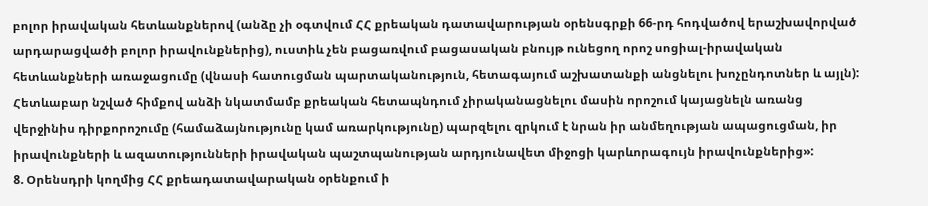բոլոր իրավական հետևանքներով (անձը չի օգտվում ՀՀ քրեական դատավարության օրենսգրքի 66-րդ հոդվածով երաշխավորված արդարացվածի բոլոր իրավունքներից), ուստիև չեն բացառվում բացասական բնույթ ունեցող որոշ սոցիալ-իրավական հետևանքների առաջացումը (վնասի հատուցման պարտականություն, հետագայում աշխատանքի անցնելու խոչընդոտներ և այլն): Հետևաբար նշված հիմքով անձի նկատմամբ քրեական հետապնդում չիրականացնելու մասին որոշում կայացնելն առանց վերջինիս դիրքորոշումը (համաձայնությունը կամ առարկությունը) պարզելու զրկում է նրան իր անմեղության ապացուցման, իր իրավունքների և ազատությունների իրավական պաշտպանության արդյունավետ միջոցի կարևորագույն իրավունքներից»:
8. Օրենսդրի կողմից ՀՀ քրեադատավարական օրենքում ի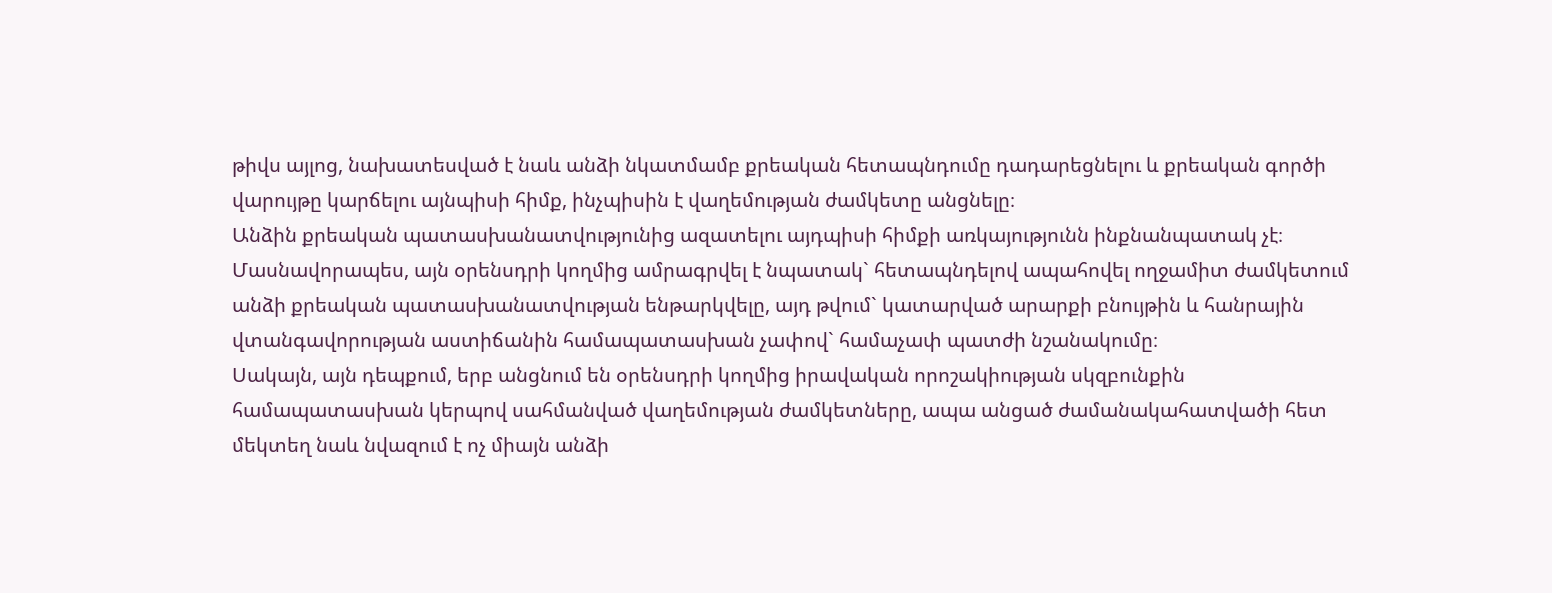թիվս այլոց, նախատեսված է նաև անձի նկատմամբ քրեական հետապնդումը դադարեցնելու և քրեական գործի վարույթը կարճելու այնպիսի հիմք, ինչպիսին է վաղեմության ժամկետը անցնելը։
Անձին քրեական պատասխանատվությունից ազատելու այդպիսի հիմքի առկայությունն ինքնանպատակ չէ։ Մասնավորապես, այն օրենսդրի կողմից ամրագրվել է նպատակ` հետապնդելով ապահովել ողջամիտ ժամկետում անձի քրեական պատասխանատվության ենթարկվելը, այդ թվում` կատարված արարքի բնույթին և հանրային վտանգավորության աստիճանին համապատասխան չափով` համաչափ պատժի նշանակումը։
Սակայն, այն դեպքում, երբ անցնում են օրենսդրի կողմից իրավական որոշակիության սկզբունքին համապատասխան կերպով սահմանված վաղեմության ժամկետները, ապա անցած ժամանակահատվածի հետ մեկտեղ նաև նվազում է ոչ միայն անձի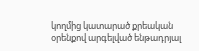կողմից կատարած քրեական օրենքով արգելված ենթադրյալ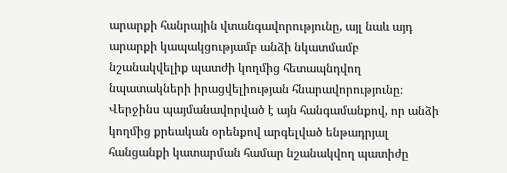արարքի հանրային վտանգավորությունը, այլ նաև այդ արարքի կապակցությամբ անձի նկատմամբ նշանակվելիք պատժի կողմից հետապնդվող նպատակների իրացվելիության հնարավորությունը։ Վերջինս պայմանավորված է այն հանգամանքով, որ անձի կողմից քրեական օրենքով արգելված ենթադրյալ հանցանքի կատարման համար նշանակվող պատիժը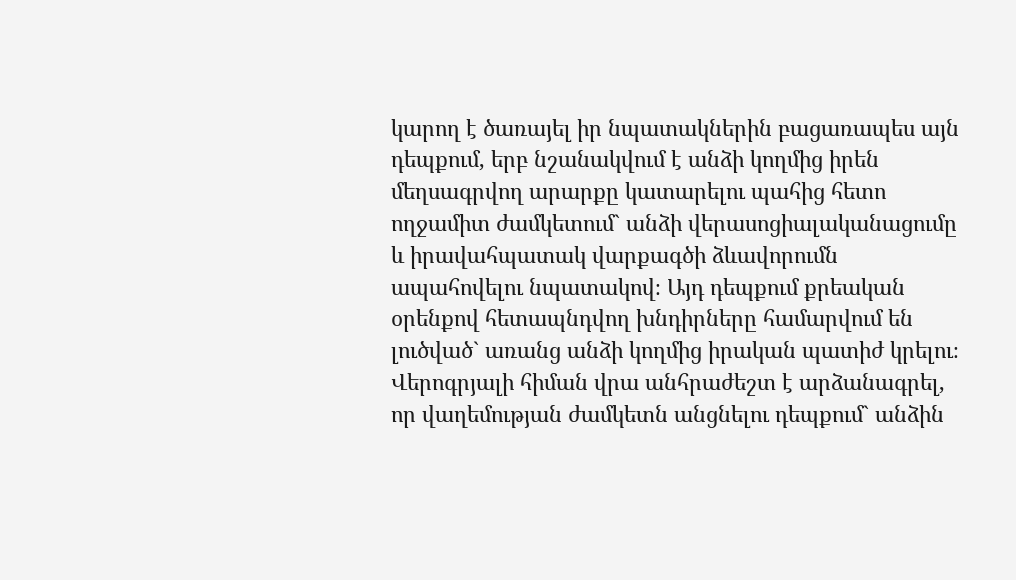կարող է ծառայել իր նպատակներին բացառապես այն դեպքում, երբ նշանակվում է անձի կողմից իրեն մեղսագրվող արարքը կատարելու պահից հետո ողջամիտ ժամկետում` անձի վերասոցիալականացումը և իրավահպատակ վարքագծի ձևավորումն ապահովելու նպատակով։ Այդ դեպքում քրեական օրենքով հետապնդվող խնդիրները համարվում են լուծված` առանց անձի կողմից իրական պատիժ կրելու։
Վերոգրյալի հիման վրա անհրաժեշտ է արձանագրել, որ վաղեմության ժամկետն անցնելու դեպքում` անձին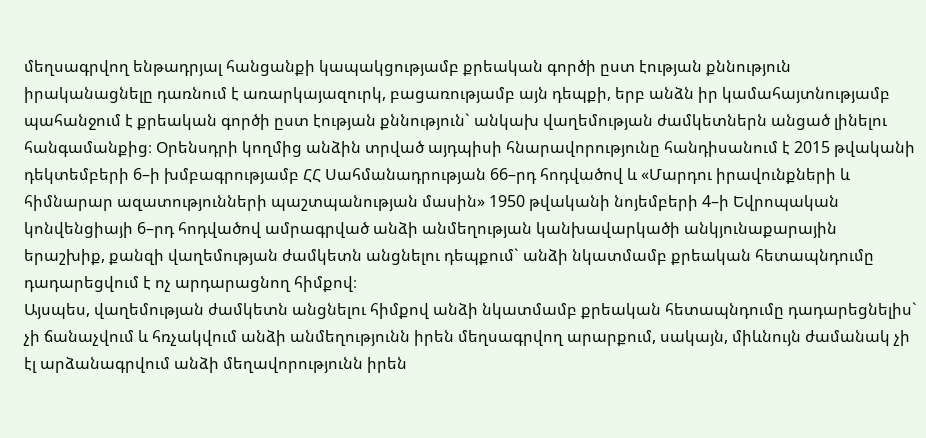մեղսագրվող ենթադրյալ հանցանքի կապակցությամբ քրեական գործի ըստ էության քննություն իրականացնելը դառնում է առարկայազուրկ, բացառությամբ այն դեպքի, երբ անձն իր կամահայտնությամբ պահանջում է քրեական գործի ըստ էության քննություն` անկախ վաղեմության ժամկետներն անցած լինելու հանգամանքից։ Օրենսդրի կողմից անձին տրված այդպիսի հնարավորությունը հանդիսանում է 2015 թվականի դեկտեմբերի 6–ի խմբագրությամբ ՀՀ Սահմանադրության 66–րդ հոդվածով և «Մարդու իրավունքների և հիմնարար ազատությունների պաշտպանության մասին» 1950 թվականի նոյեմբերի 4–ի Եվրոպական կոնվենցիայի 6–րդ հոդվածով ամրագրված անձի անմեղության կանխավարկածի անկյունաքարային երաշխիք, քանզի վաղեմության ժամկետն անցնելու դեպքում` անձի նկատմամբ քրեական հետապնդումը դադարեցվում է ոչ արդարացնող հիմքով։
Այսպես, վաղեմության ժամկետն անցնելու հիմքով անձի նկատմամբ քրեական հետապնդումը դադարեցնելիս` չի ճանաչվում և հռչակվում անձի անմեղությունն իրեն մեղսագրվող արարքում, սակայն, միևնույն ժամանակ չի էլ արձանագրվում անձի մեղավորությունն իրեն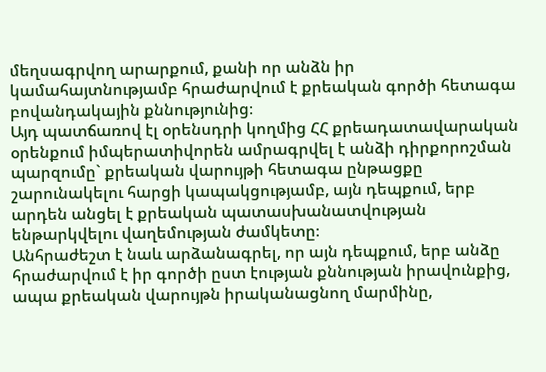մեղսագրվող արարքում, քանի որ անձն իր կամահայտնությամբ հրաժարվում է քրեական գործի հետագա բովանդակային քննությունից։
Այդ պատճառով էլ օրենսդրի կողմից ՀՀ քրեադատավարական օրենքում իմպերատիվորեն ամրագրվել է անձի դիրքորոշման պարզումը` քրեական վարույթի հետագա ընթացքը շարունակելու հարցի կապակցությամբ, այն դեպքում, երբ արդեն անցել է քրեական պատասխանատվության ենթարկվելու վաղեմության ժամկետը։
Անհրաժեշտ է նաև արձանագրել, որ այն դեպքում, երբ անձը հրաժարվում է իր գործի ըստ էության քննության իրավունքից, ապա քրեական վարույթն իրականացնող մարմինը,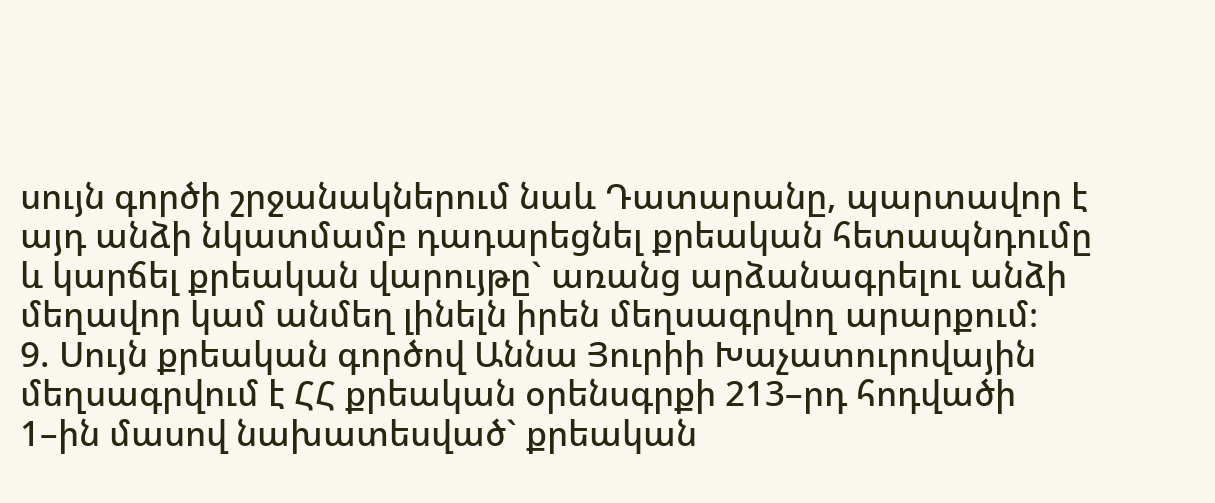սույն գործի շրջանակներում նաև Դատարանը, պարտավոր է այդ անձի նկատմամբ դադարեցնել քրեական հետապնդումը և կարճել քրեական վարույթը` առանց արձանագրելու անձի մեղավոր կամ անմեղ լինելն իրեն մեղսագրվող արարքում։
9. Սույն քրեական գործով Աննա Յուրիի Խաչատուրովային մեղսագրվում է ՀՀ քրեական օրենսգրքի 213–րդ հոդվածի 1–ին մասով նախատեսված` քրեական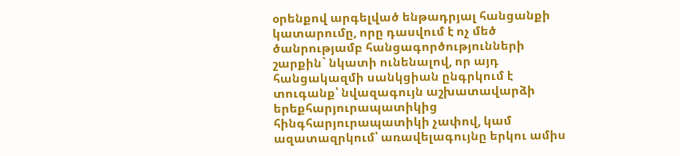օրենքով արգելված ենթադրյալ հանցանքի կատարումը, որը դասվում է ոչ մեծ ծանրությամբ հանցագործությունների շարքին` նկատի ունենալով, որ այդ հանցակազմի սանկցիան ընգրկում է տուգանք՝ նվազագույն աշխատավարձի երեքհարյուրապատիկից հինգհարյուրապատիկի չափով, կամ ազատազրկում՝ առավելագույնը երկու ամիս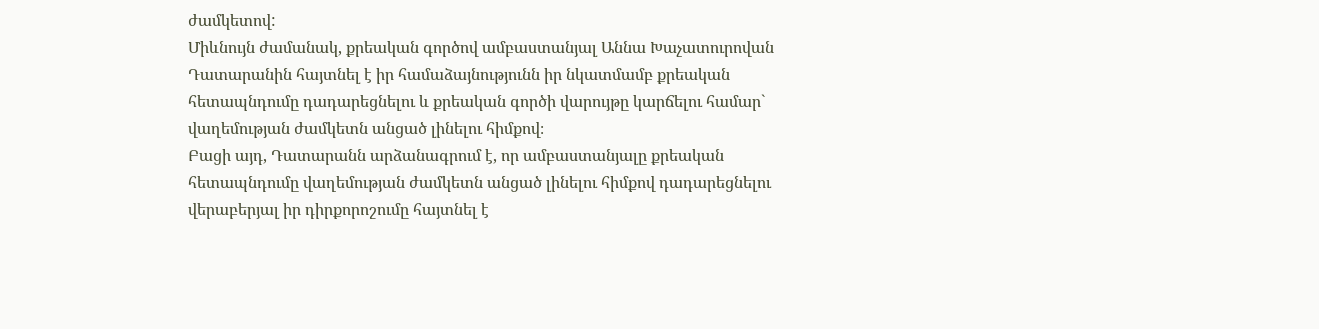ժամկետով:
Միևնույն ժամանակ, քրեական գործով ամբաստանյալ Աննա Խաչատուրովան Դատարանին հայտնել է իր համաձայնությունն իր նկատմամբ քրեական հետապնդումը դադարեցնելու և քրեական գործի վարույթը կարճելու համար` վաղեմության ժամկետն անցած լինելու հիմքով։
Բացի այդ, Դատարանն արձանագրում է, որ ամբաստանյալը քրեական հետապնդումը վաղեմության ժամկետն անցած լինելու հիմքով դադարեցնելու վերաբերյալ իր դիրքորոշումը հայտնել է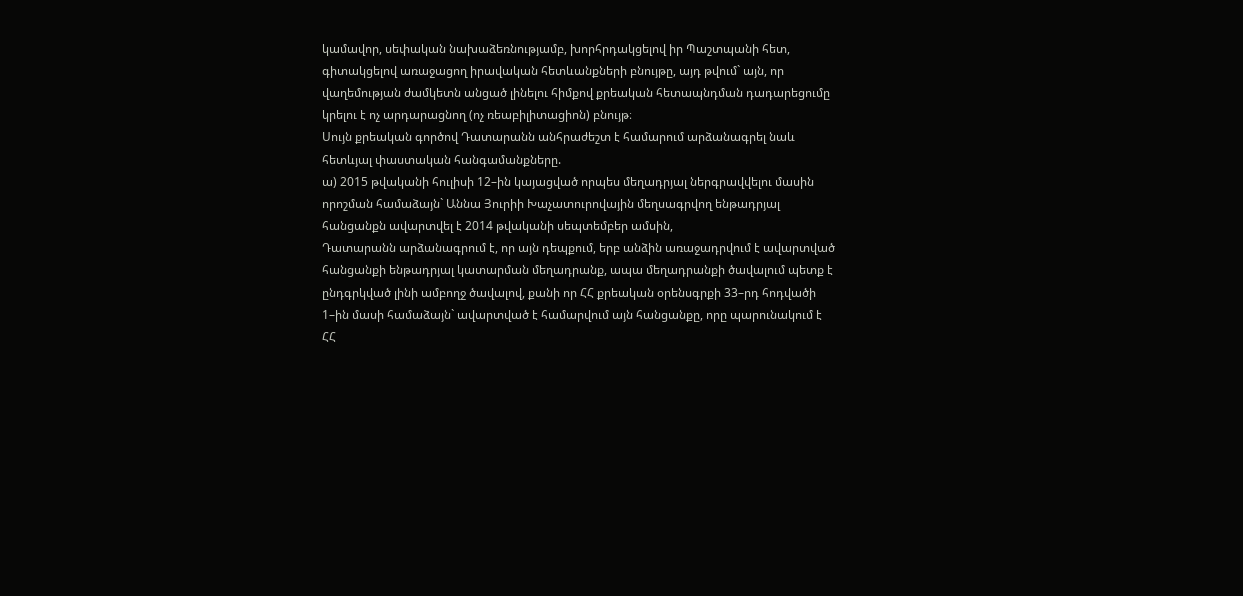կամավոր, սեփական նախաձեռնությամբ, խորհրդակցելով իր Պաշտպանի հետ, գիտակցելով առաջացող իրավական հետևանքների բնույթը, այդ թվում` այն, որ վաղեմության ժամկետն անցած լինելու հիմքով քրեական հետապնդման դադարեցումը կրելու է ոչ արդարացնող (ոչ ռեաբիլիտացիոն) բնույթ։
Սույն քրեական գործով Դատարանն անհրաժեշտ է համարում արձանագրել նաև հետևյալ փաստական հանգամանքները.
ա) 2015 թվականի հուլիսի 12–ին կայացված որպես մեղադրյալ ներգրավվելու մասին որոշման համաձայն` Աննա Յուրիի Խաչատուրովային մեղսագրվող ենթադրյալ հանցանքն ավարտվել է 2014 թվականի սեպտեմբեր ամսին,
Դատարանն արձանագրում է, որ այն դեպքում, երբ անձին առաջադրվում է ավարտված հանցանքի ենթադրյալ կատարման մեղադրանք, ապա մեղադրանքի ծավալում պետք է ընդգրկված լինի ամբողջ ծավալով, քանի որ ՀՀ քրեական օրենսգրքի 33–րդ հոդվածի 1–ին մասի համաձայն` ավարտված է համարվում այն հանցանքը, որը պարունակում է ՀՀ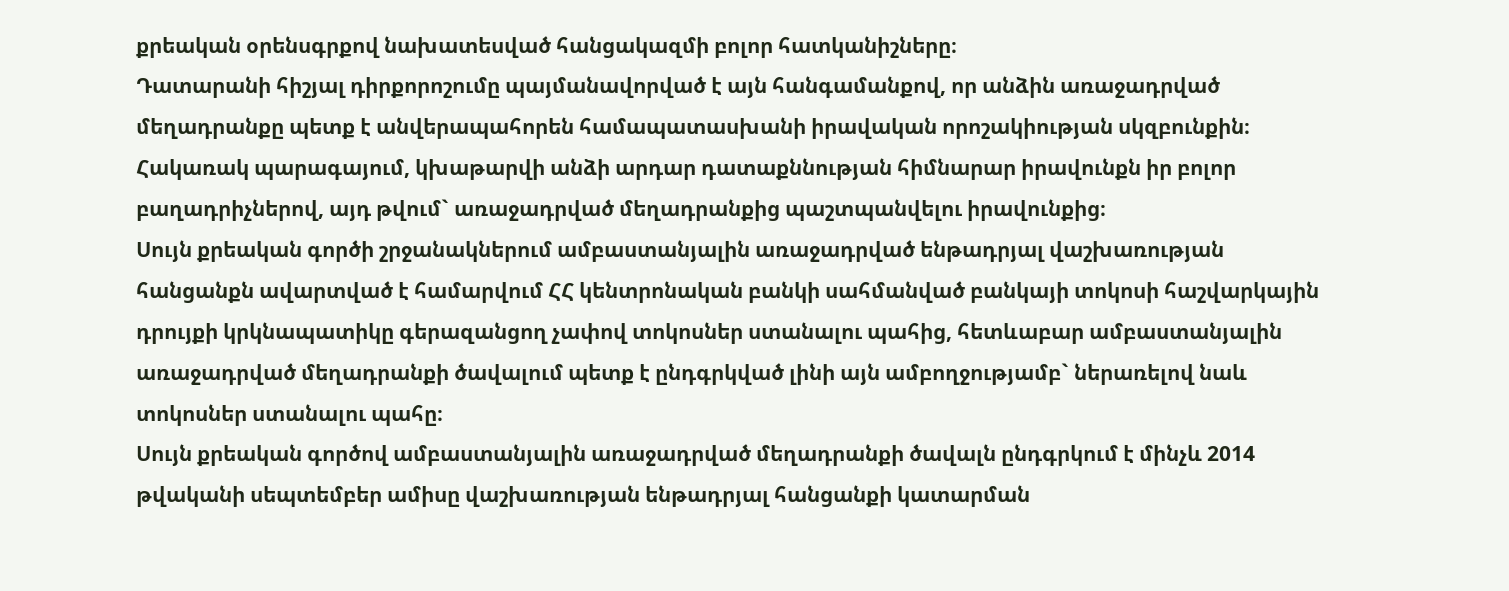քրեական օրենսգրքով նախատեսված հանցակազմի բոլոր հատկանիշները։
Դատարանի հիշյալ դիրքորոշումը պայմանավորված է այն հանգամանքով, որ անձին առաջադրված մեղադրանքը պետք է անվերապահորեն համապատասխանի իրավական որոշակիության սկզբունքին։ Հակառակ պարագայում, կխաթարվի անձի արդար դատաքննության հիմնարար իրավունքն իր բոլոր բաղադրիչներով, այդ թվում` առաջադրված մեղադրանքից պաշտպանվելու իրավունքից։
Սույն քրեական գործի շրջանակներում ամբաստանյալին առաջադրված ենթադրյալ վաշխառության հանցանքն ավարտված է համարվում ՀՀ կենտրոնական բանկի սահմանված բանկայի տոկոսի հաշվարկային դրույքի կրկնապատիկը գերազանցող չափով տոկոսներ ստանալու պահից, հետևաբար ամբաստանյալին առաջադրված մեղադրանքի ծավալում պետք է ընդգրկված լինի այն ամբողջությամբ` ներառելով նաև տոկոսներ ստանալու պահը։
Սույն քրեական գործով ամբաստանյալին առաջադրված մեղադրանքի ծավալն ընդգրկում է մինչև 2014 թվականի սեպտեմբեր ամիսը վաշխառության ենթադրյալ հանցանքի կատարման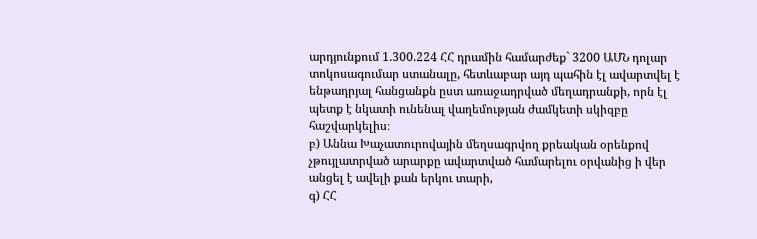արդյունքում 1.300.224 ՀՀ դրամին համարժեք` 3200 ԱՄՆ դոլար տոկոսագումար ստանալը, հետևաբար այդ պահին էլ ավարտվել է ենթադրյալ հանցանքն ըստ առաջադրված մեղադրանքի, որն էլ պետք է նկատի ունենալ վաղեմության ժամկետի սկիզբը հաշվարկելիս։
բ) Աննա Խաչատուրովային մեղսագրվող քրեական օրենքով չթույլատրված արարքը ավարտված համարելու օրվանից ի վեր անցել է ավելի քան երկու տարի,
գ) ՀՀ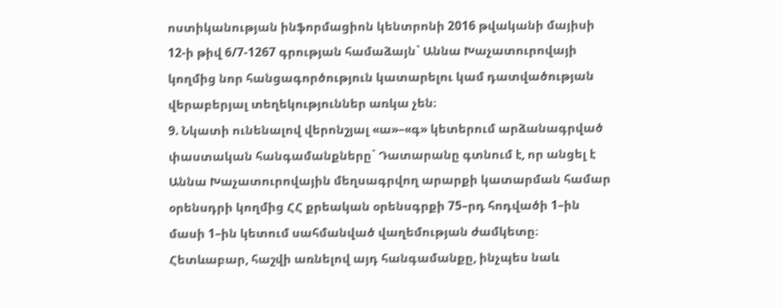ոստիկանության ինֆորմացիոն կենտրոնի 2016 թվականի մայիսի 12-ի թիվ 6/7-1267 գրության համաձայն` Աննա Խաչատուրովայի կողմից նոր հանցագործություն կատարելու կամ դատվածության վերաբերյալ տեղեկություններ առկա չեն։
9. Նկատի ունենալով վերոնշյալ «ա»–«գ» կետերում արձանագրված փաստական հանգամանքները` Դատարանը գտնում է, որ անցել է Աննա Խաչատուրովային մեղսագրվող արարքի կատարման համար օրենսդրի կողմից ՀՀ քրեական օրենսգրքի 75–րդ հոդվածի 1–ին մասի 1–ին կետում սահմանված վաղեմության ժամկետը։
Հետևաբար, հաշվի առնելով այդ հանգամանքը, ինչպես նաև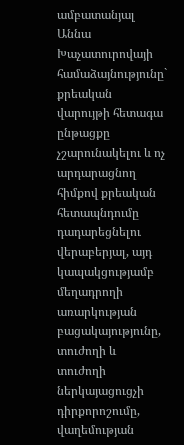ամբատանյալ Աննա Խաչատուրովայի համաձայնությունը` քրեական վարույթի հետագա ընթացքը չշարունակելու և ոչ արդարացնող հիմքով քրեական հետապնդումը դադարեցնելու վերաբերյալ, այդ կապակցությամբ մեղադրողի առարկության բացակայությունը, տուժողի և տուժողի ներկայացուցչի դիրքորոշումը, վաղեմության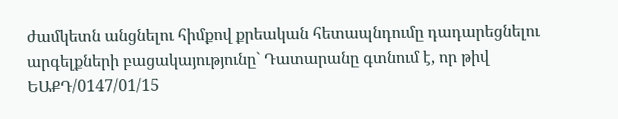ժամկետն անցնելու հիմքով քրեական հետապնդումը դադարեցնելու արգելքների բացակայությունը` Դատարանը գտնում է, որ թիվ ԵԱՔԴ/0147/01/15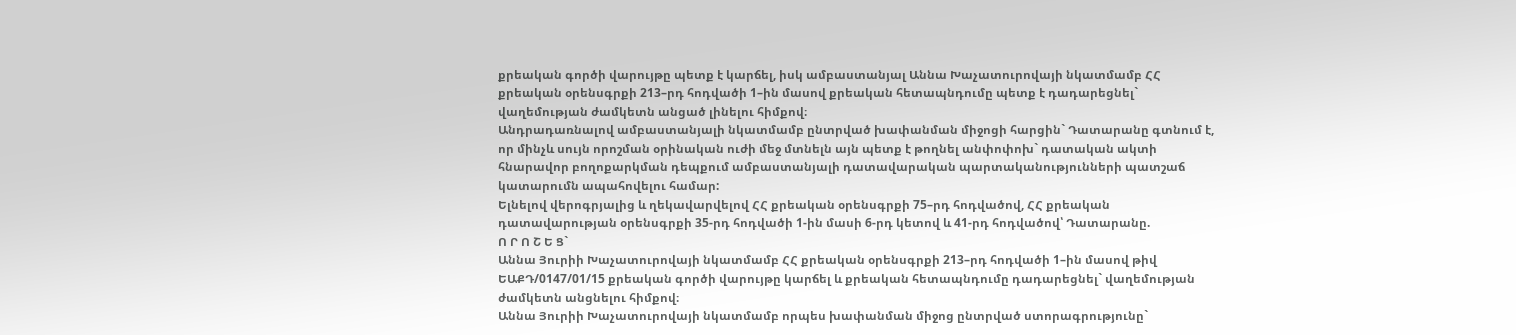քրեական գործի վարույթը պետք է կարճել, իսկ ամբաստանյալ Աննա Խաչատուրովայի նկատմամբ ՀՀ քրեական օրենսգրքի 213–րդ հոդվածի 1–ին մասով քրեական հետապնդումը պետք է դադարեցնել` վաղեմության ժամկետն անցած լինելու հիմքով։
Անդրադառնալով ամբաստանյալի նկատմամբ ընտրված խափանման միջոցի հարցին` Դատարանը գտնում է, որ մինչև սույն որոշման օրինական ուժի մեջ մտնելն այն պետք է թողնել անփոփոխ` դատական ակտի հնարավոր բողոքարկման դեպքում ամբաստանյալի դատավարական պարտականությունների պատշաճ կատարումն ապահովելու համար:
Ելնելով վերոգրյալից և ղեկավարվելով ՀՀ քրեական օրենսգրքի 75–րդ հոդվածով, ՀՀ քրեական դատավարության օրենսգրքի 35-րդ հոդվածի 1-ին մասի 6-րդ կետով և 41-րդ հոդվածով՝ Դատարանը.
Ո Ր Ո Շ Ե Ց`
Աննա Յուրիի Խաչատուրովայի նկատմամբ ՀՀ քրեական օրենսգրքի 213–րդ հոդվածի 1–ին մասով թիվ ԵԱՔԴ/0147/01/15 քրեական գործի վարույթը կարճել և քրեական հետապնդումը դադարեցնել` վաղեմության ժամկետն անցնելու հիմքով։
Աննա Յուրիի Խաչատուրովայի նկատմամբ որպես խափանման միջոց ընտրված ստորագրությունը`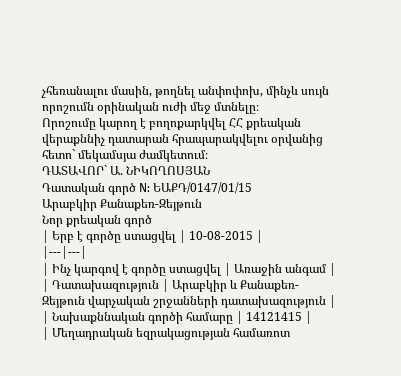չհեռանալու մասին, թողնել անփոփոխ, մինչև սույն որոշումն օրինական ուժի մեջ մտնելը։
Որոշումը կարող է բողոքարկվել ՀՀ քրեական վերաքննիչ դատարան հրապարակվելու օրվանից հետո` մեկամսյա ժամկետում։
ԴԱՏԱՎՈՐ` Ա. ՆԻԿՈՂՈՍՅԱՆ
Դատական գործ N: ԵԱՔԴ/0147/01/15
Արաբկիր Քանաքեռ-Զեյթուն
Նոր քրեական գործ
| Երբ է գործը ստացվել | 10-08-2015 |
|---|---|
| Ինչ կարգով է գործը ստացվել | Առաջին անգամ |
| Դատախազություն | Արաբկիր և Քանաքեռ-Զեյթուն վարչական շրջանների դատախազություն |
| Նախաքննական գործի համարը | 14121415 |
| Մեղադրական եզրակացության համառոտ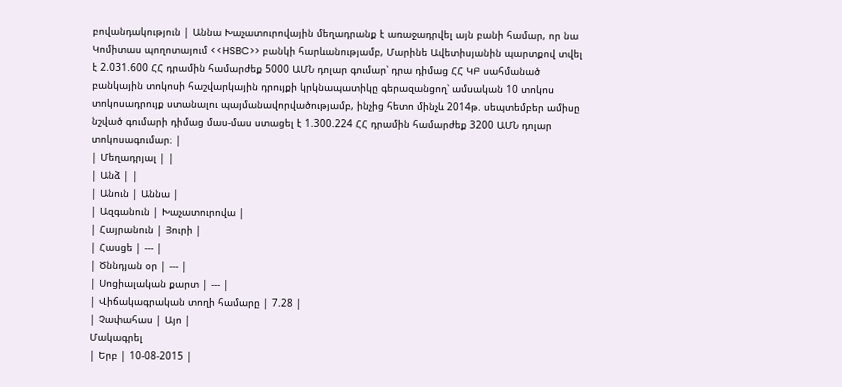բովանդակություն | Աննա Խաչատուրովային մեղադրանք է առաջադրվել այն բանի համար, որ նա Կոմիտաս պողոտայում <<HSBC>> բանկի հարևանությամբ, Մարինե Ավետիսյանին պարտքով տվել է 2.031.600 ՀՀ դրամին համարժեք 5000 ԱՄՆ դոլար գումար՝ դրա դիմաց ՀՀ ԿԲ սահմանած բանկային տոկոսի հաշվարկային դրույքի կրկնապատիկը գերազանցող՝ ամսական 10 տոկոս տոկոսադրույք ստանալու պայմանավորվածությամբ, ինչից հետո մինչև 2014թ. սեպտեմբեր ամիսը նշված գումարի դիմաց մաս-մաս ստացել է 1.300.224 ՀՀ դրամին համարժեք 3200 ԱՄՆ դոլար տոկոսագումար։ |
| Մեղադրյալ | |
| Անձ | |
| Անուն | Աննա |
| Ազգանուն | Խաչատուրովա |
| Հայրանուն | Յուրի |
| Հասցե | --- |
| Ծննդյան օր | --- |
| Սոցիալական քարտ | --- |
| Վիճակագրական տողի համարը | 7.28 |
| Չափահաս | Այո |
Մակագրել
| Երբ | 10-08-2015 |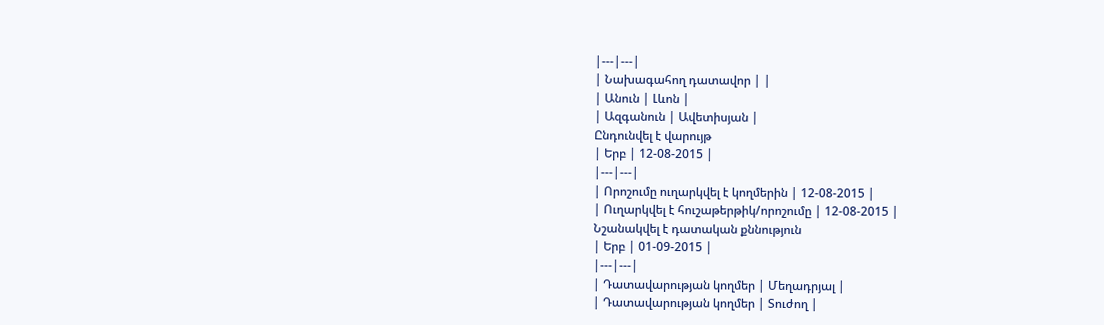|---|---|
| Նախագահող դատավոր | |
| Անուն | Լևոն |
| Ազգանուն | Ավետիսյան |
Ընդունվել է վարույթ
| Երբ | 12-08-2015 |
|---|---|
| Որոշումը ուղարկվել է կողմերին | 12-08-2015 |
| Ուղարկվել է հուշաթերթիկ/որոշումը | 12-08-2015 |
Նշանակվել է դատական քննություն
| Երբ | 01-09-2015 |
|---|---|
| Դատավարության կողմեր | Մեղադրյալ |
| Դատավարության կողմեր | Տուժող |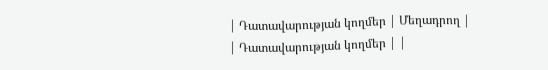| Դատավարության կողմեր | Մեղադրող |
| Դատավարության կողմեր | |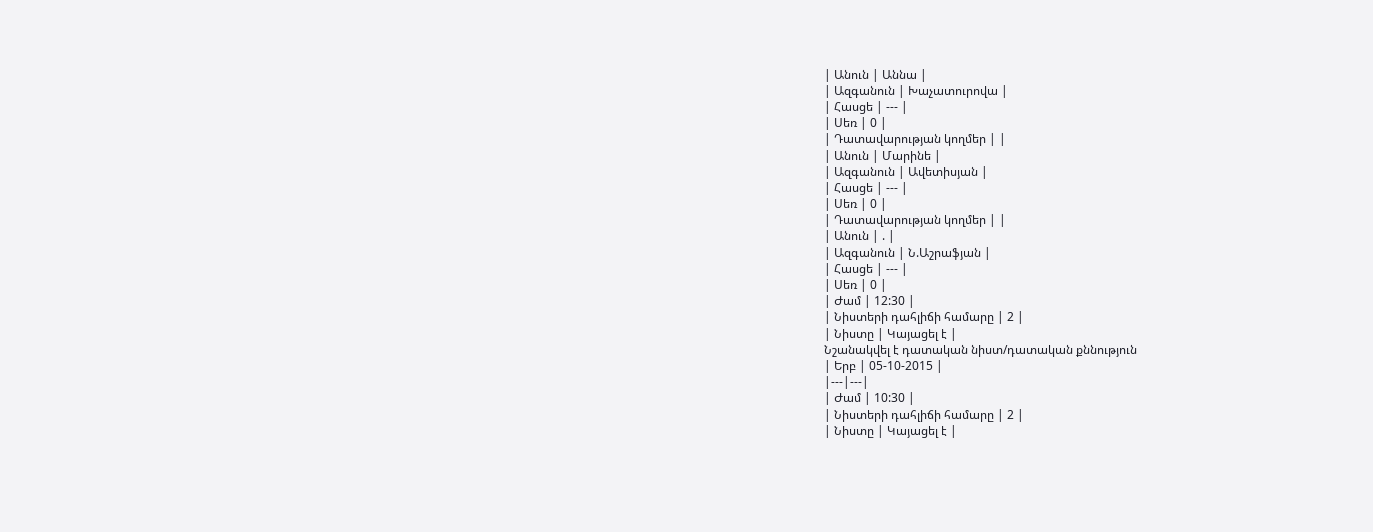| Անուն | Աննա |
| Ազգանուն | Խաչատուրովա |
| Հասցե | --- |
| Սեռ | 0 |
| Դատավարության կողմեր | |
| Անուն | Մարինե |
| Ազգանուն | Ավետիսյան |
| Հասցե | --- |
| Սեռ | 0 |
| Դատավարության կողմեր | |
| Անուն | . |
| Ազգանուն | Ն.Աշրաֆյան |
| Հասցե | --- |
| Սեռ | 0 |
| Ժամ | 12:30 |
| Նիստերի դահլիճի համարը | 2 |
| Նիստը | Կայացել է |
Նշանակվել է դատական նիստ/դատական քննություն
| Երբ | 05-10-2015 |
|---|---|
| Ժամ | 10:30 |
| Նիստերի դահլիճի համարը | 2 |
| Նիստը | Կայացել է |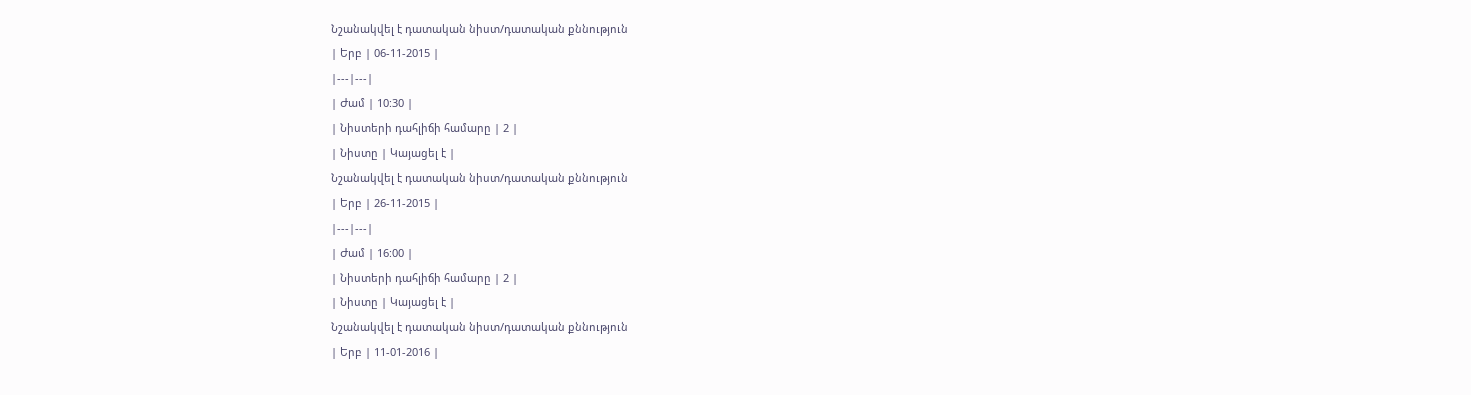Նշանակվել է դատական նիստ/դատական քննություն
| Երբ | 06-11-2015 |
|---|---|
| Ժամ | 10:30 |
| Նիստերի դահլիճի համարը | 2 |
| Նիստը | Կայացել է |
Նշանակվել է դատական նիստ/դատական քննություն
| Երբ | 26-11-2015 |
|---|---|
| Ժամ | 16:00 |
| Նիստերի դահլիճի համարը | 2 |
| Նիստը | Կայացել է |
Նշանակվել է դատական նիստ/դատական քննություն
| Երբ | 11-01-2016 |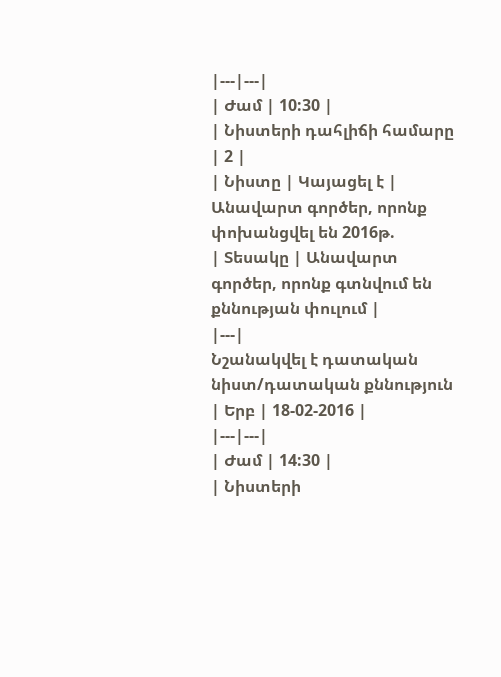|---|---|
| Ժամ | 10:30 |
| Նիստերի դահլիճի համարը | 2 |
| Նիստը | Կայացել է |
Անավարտ գործեր, որոնք փոխանցվել են 2016թ.
| Տեսակը | Անավարտ գործեր, որոնք գտնվում են քննության փուլում |
|---|
Նշանակվել է դատական նիստ/դատական քննություն
| Երբ | 18-02-2016 |
|---|---|
| Ժամ | 14:30 |
| Նիստերի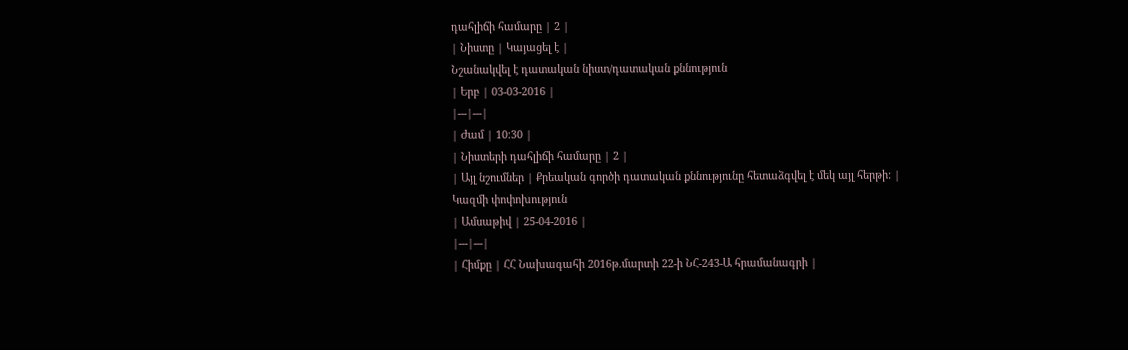դահլիճի համարը | 2 |
| Նիստը | Կայացել է |
Նշանակվել է դատական նիստ/դատական քննություն
| Երբ | 03-03-2016 |
|---|---|
| Ժամ | 10:30 |
| Նիստերի դահլիճի համարը | 2 |
| Այլ նշումներ | Քրեական գործի դատական քննությունը հետաձգվել է մեկ այլ հերթի: |
Կազմի փոփոխություն
| Ամսաթիվ | 25-04-2016 |
|---|---|
| Հիմքը | ՀՀ Նախագահի 2016թ.մարտի 22-ի ՆՀ-243-Ա հրամանագրի |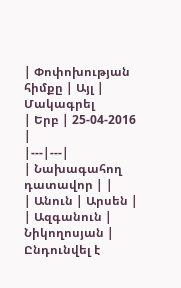| Փոփոխության հիմքը | Այլ |
Մակագրել
| Երբ | 25-04-2016 |
|---|---|
| Նախագահող դատավոր | |
| Անուն | Արսեն |
| Ազգանուն | Նիկողոսյան |
Ընդունվել է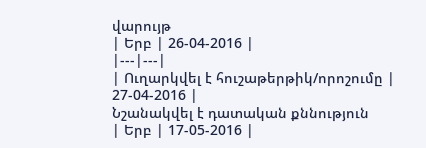վարույթ
| Երբ | 26-04-2016 |
|---|---|
| Ուղարկվել է հուշաթերթիկ/որոշումը | 27-04-2016 |
Նշանակվել է դատական քննություն
| Երբ | 17-05-2016 |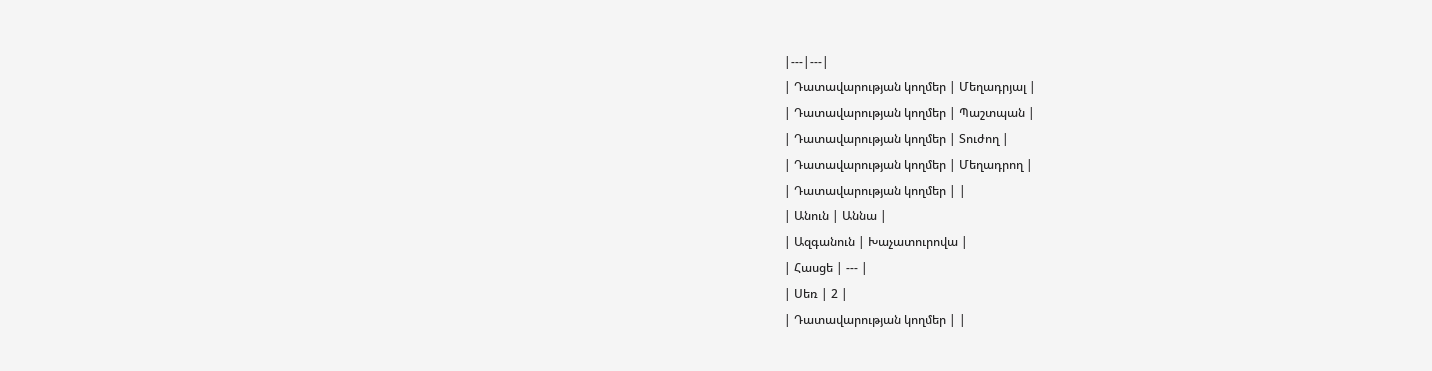|---|---|
| Դատավարության կողմեր | Մեղադրյալ |
| Դատավարության կողմեր | Պաշտպան |
| Դատավարության կողմեր | Տուժող |
| Դատավարության կողմեր | Մեղադրող |
| Դատավարության կողմեր | |
| Անուն | Աննա |
| Ազգանուն | Խաչատուրովա |
| Հասցե | --- |
| Սեռ | 2 |
| Դատավարության կողմեր | |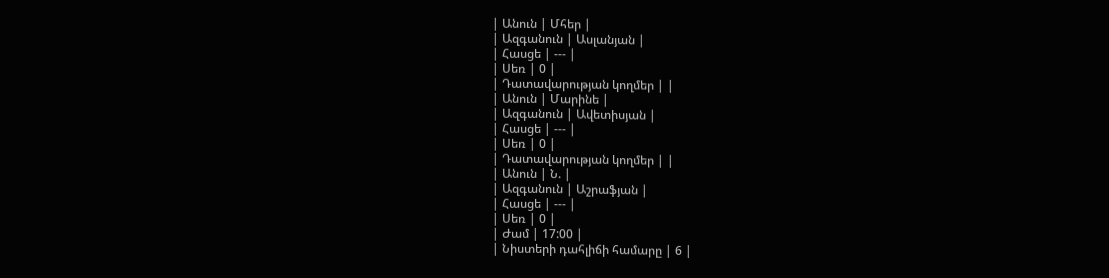| Անուն | Մհեր |
| Ազգանուն | Ասլանյան |
| Հասցե | --- |
| Սեռ | 0 |
| Դատավարության կողմեր | |
| Անուն | Մարինե |
| Ազգանուն | Ավետիսյան |
| Հասցե | --- |
| Սեռ | 0 |
| Դատավարության կողմեր | |
| Անուն | Ն. |
| Ազգանուն | Աշրաֆյան |
| Հասցե | --- |
| Սեռ | 0 |
| Ժամ | 17:00 |
| Նիստերի դահլիճի համարը | 6 |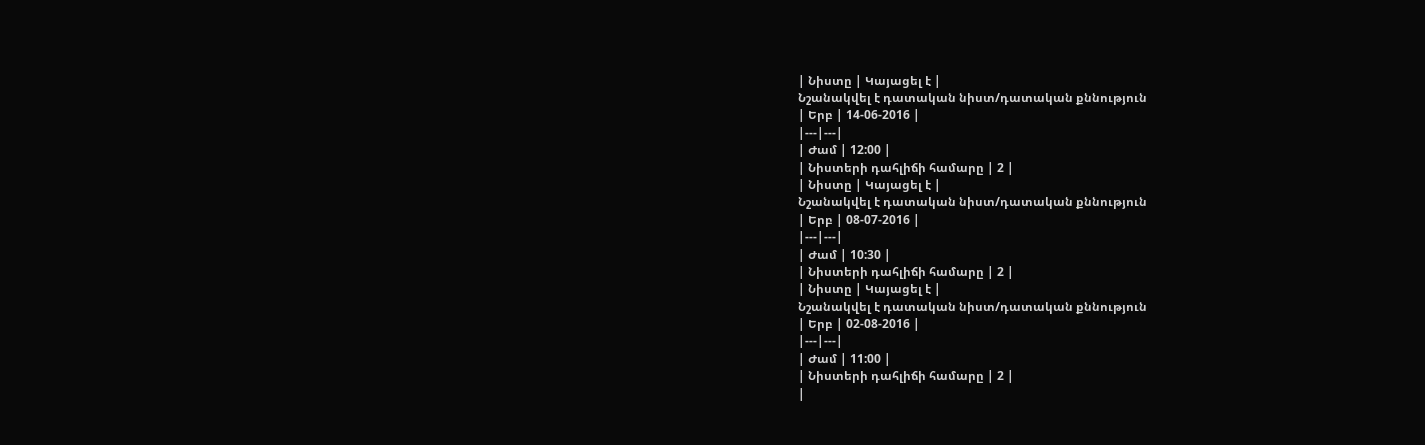| Նիստը | Կայացել է |
Նշանակվել է դատական նիստ/դատական քննություն
| Երբ | 14-06-2016 |
|---|---|
| Ժամ | 12:00 |
| Նիստերի դահլիճի համարը | 2 |
| Նիստը | Կայացել է |
Նշանակվել է դատական նիստ/դատական քննություն
| Երբ | 08-07-2016 |
|---|---|
| Ժամ | 10:30 |
| Նիստերի դահլիճի համարը | 2 |
| Նիստը | Կայացել է |
Նշանակվել է դատական նիստ/դատական քննություն
| Երբ | 02-08-2016 |
|---|---|
| Ժամ | 11:00 |
| Նիստերի դահլիճի համարը | 2 |
|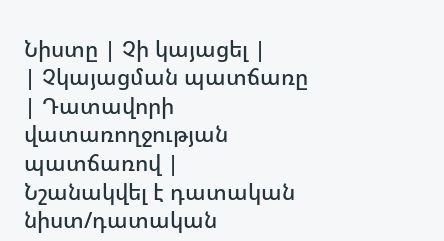Նիստը | Չի կայացել |
| Չկայացման պատճառը | Դատավորի վատառողջության պատճառով |
Նշանակվել է դատական նիստ/դատական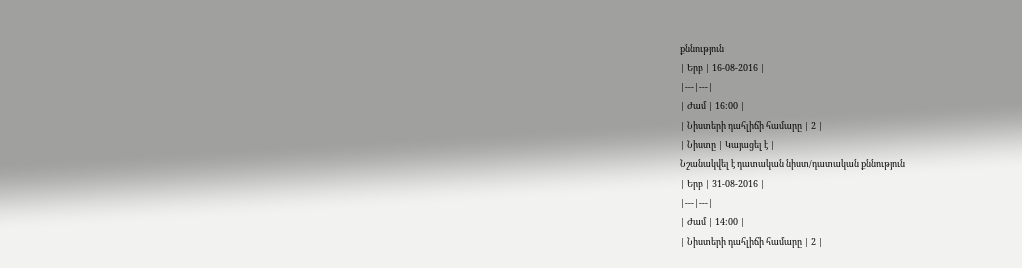քննություն
| Երբ | 16-08-2016 |
|---|---|
| Ժամ | 16:00 |
| Նիստերի դահլիճի համարը | 2 |
| Նիստը | Կայացել է |
Նշանակվել է դատական նիստ/դատական քննություն
| Երբ | 31-08-2016 |
|---|---|
| Ժամ | 14:00 |
| Նիստերի դահլիճի համարը | 2 |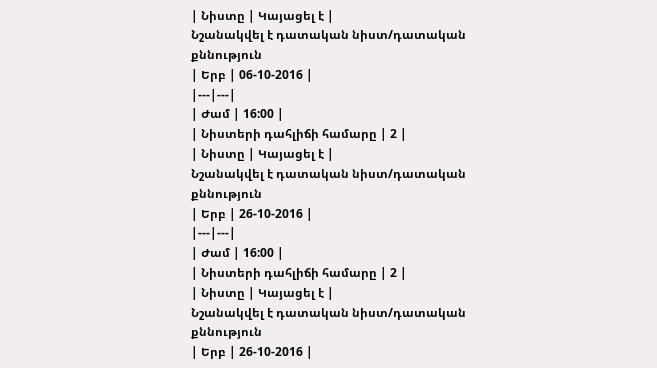| Նիստը | Կայացել է |
Նշանակվել է դատական նիստ/դատական քննություն
| Երբ | 06-10-2016 |
|---|---|
| Ժամ | 16:00 |
| Նիստերի դահլիճի համարը | 2 |
| Նիստը | Կայացել է |
Նշանակվել է դատական նիստ/դատական քննություն
| Երբ | 26-10-2016 |
|---|---|
| Ժամ | 16:00 |
| Նիստերի դահլիճի համարը | 2 |
| Նիստը | Կայացել է |
Նշանակվել է դատական նիստ/դատական քննություն
| Երբ | 26-10-2016 |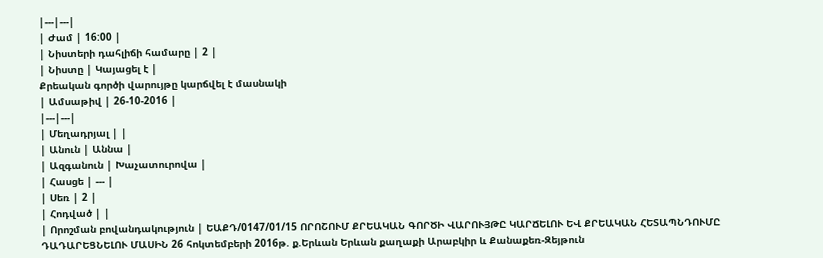|---|---|
| Ժամ | 16:00 |
| Նիստերի դահլիճի համարը | 2 |
| Նիստը | Կայացել է |
Քրեական գործի վարույթը կարճվել է մասնակի
| Ամսաթիվ | 26-10-2016 |
|---|---|
| Մեղադրյալ | |
| Անուն | Աննա |
| Ազգանուն | Խաչատուրովա |
| Հասցե | --- |
| Սեռ | 2 |
| Հոդված | |
| Որոշման բովանդակություն | ԵԱՔԴ/0147/01/15 ՈՐՈՇՈՒՄ ՔՐԵԱԿԱՆ ԳՈՐԾԻ ՎԱՐՈՒՅԹԸ ԿԱՐՃԵԼՈՒ ԵՎ ՔՐԵԱԿԱՆ ՀԵՏԱՊՆԴՈՒՄԸ ԴԱԴԱՐԵՑՆԵԼՈՒ ՄԱՍԻՆ 26 հոկտեմբերի 2016թ. ք.Երևան Երևան քաղաքի Արաբկիր և Քանաքեռ-Զեյթուն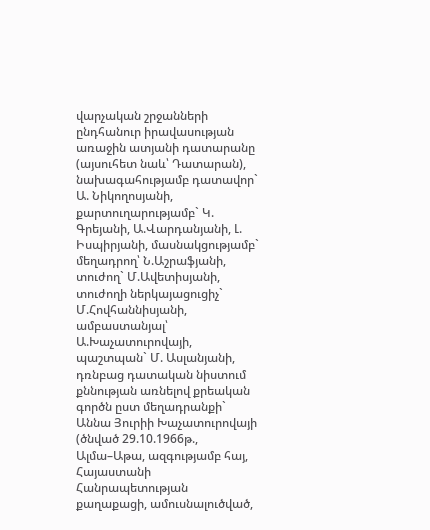վարչական շրջանների ընդհանուր իրավասության առաջին ատյանի դատարանը (այսուհետ նաև՝ Դատարան), նախագահությամբ դատավոր` Ա. Նիկողոսյանի, քարտուղարությամբ` Կ. Գրեյանի, Ա.Վարդանյանի, Լ. Իսպիրյանի, մասնակցությամբ` մեղադրող՝ Ն.Աշրաֆյանի, տուժող` Մ.Ավետիսյանի, տուժողի ներկայացուցիչ` Մ.Հովհաննիսյանի, ամբաստանյալ՝ Ա.Խաչատուրովայի, պաշտպան` Մ. Ասլանյանի, դռնբաց դատական նիստում քննության առնելով քրեական գործն ըստ մեղադրանքի` Աննա Յուրիի Խաչատուրովայի (ծնված 29.10.1966թ., Ալմա–Աթա, ազգությամբ հայ, Հայաստանի Հանրապետության քաղաքացի, ամուսնալուծված,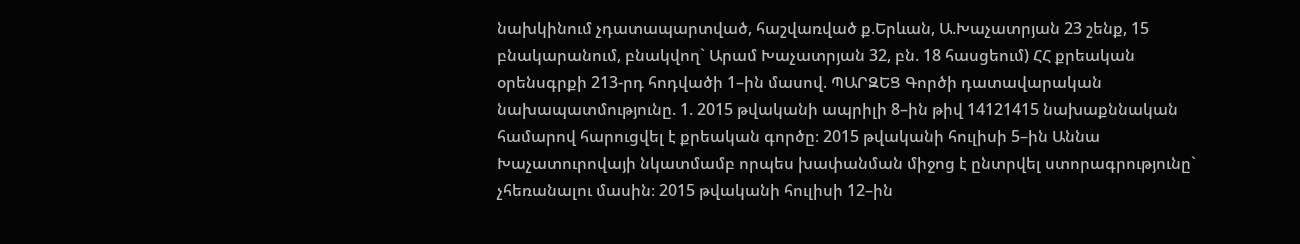նախկինում չդատապարտված, հաշվառված ք.Երևան, Ա.Խաչատրյան 23 շենք, 15 բնակարանում, բնակվող` Արամ Խաչատրյան 32, բն. 18 հասցեում) ՀՀ քրեական օրենսգրքի 213-րդ հոդվածի 1–ին մասով. ՊԱՐԶԵՑ Գործի դատավարական նախապատմությունը. 1. 2015 թվականի ապրիլի 8–ին թիվ 14121415 նախաքննական համարով հարուցվել է քրեական գործը։ 2015 թվականի հուլիսի 5–ին Աննա Խաչատուրովայի նկատմամբ որպես խափանման միջոց է ընտրվել ստորագրությունը` չհեռանալու մասին։ 2015 թվականի հուլիսի 12–ին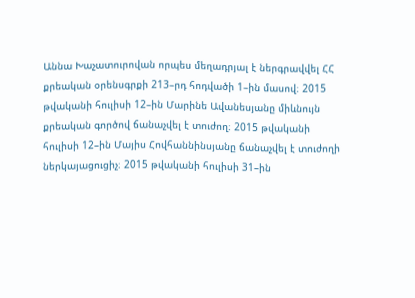Աննա Խաչատուրովան որպես մեղադրյալ է ներգրավվել ՀՀ քրեական օրենսգրքի 213–րդ հոդվածի 1–ին մասով։ 2015 թվականի հուլիսի 12–ին Մարինե Ավանեսյանը միևնույն քրեական գործով ճանաչվել է տուժող։ 2015 թվականի հուլիսի 12–ին Մայիս Հովհաննինսյանը ճանաչվել է տուժողի ներկայացուցիչ։ 2015 թվականի հուլիսի 31–ին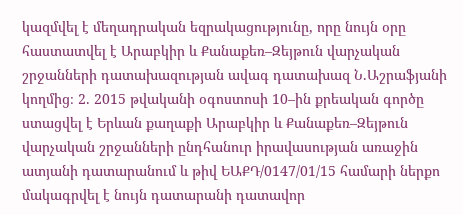կազմվել է մեղադրական եզրակացությունը, որը նույն օրը հաստատվել է Արաբկիր և Քանաքեռ–Զեյթուն վարչական շրջանների դատախազության ավագ դատախազ Ն.Աշրաֆյանի կողմից։ 2. 2015 թվականի օգոստոսի 10–ին քրեական գործը ստացվել է Երևան քաղաքի Արաբկիր և Քանաքեռ–Զեյթուն վարչական շրջանների ընդհանուր իրավասության առաջին ատյանի դատարանում և թիվ ԵԱՔԴ/0147/01/15 համարի ներքո մակագրվել է նույն դատարանի դատավոր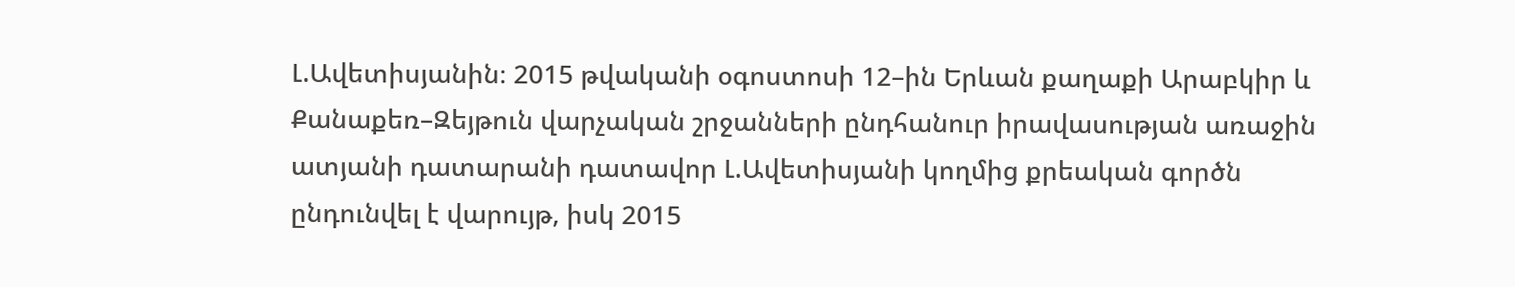Լ.Ավետիսյանին։ 2015 թվականի օգոստոսի 12–ին Երևան քաղաքի Արաբկիր և Քանաքեռ–Զեյթուն վարչական շրջանների ընդհանուր իրավասության առաջին ատյանի դատարանի դատավոր Լ.Ավետիսյանի կողմից քրեական գործն ընդունվել է վարույթ, իսկ 2015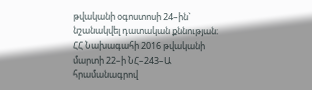թվականի օգոստոսի 24–ին` նշանակվել դատական քննության։ ՀՀ Նախագահի 2016 թվականի մարտի 22–ի ՆՀ–243–Ա հրամանագրով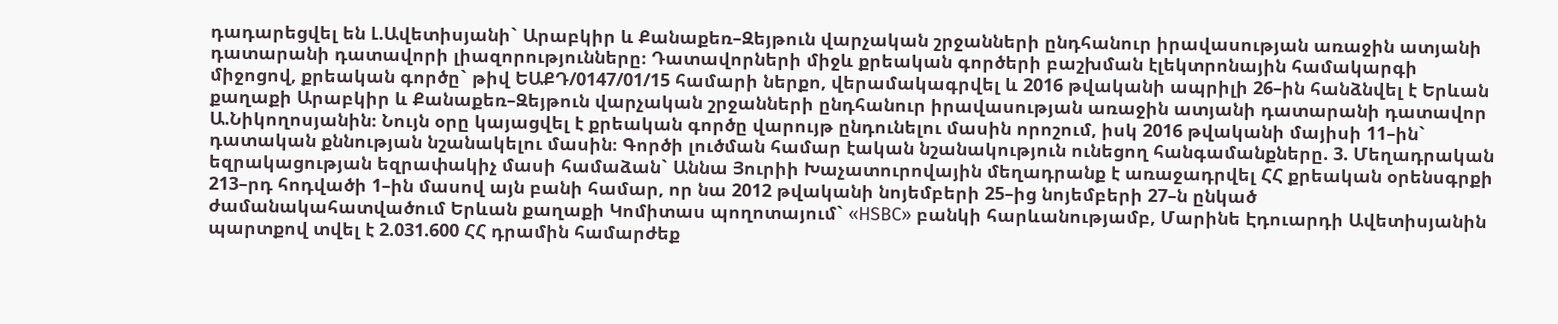դադարեցվել են Լ.Ավետիսյանի` Արաբկիր և Քանաքեռ–Զեյթուն վարչական շրջանների ընդհանուր իրավասության առաջին ատյանի դատարանի դատավորի լիազորությունները։ Դատավորների միջև քրեական գործերի բաշխման էլեկտրոնային համակարգի միջոցով, քրեական գործը` թիվ ԵԱՔԴ/0147/01/15 համարի ներքո, վերամակագրվել և 2016 թվականի ապրիլի 26–ին հանձնվել է Երևան քաղաքի Արաբկիր և Քանաքեռ–Զեյթուն վարչական շրջանների ընդհանուր իրավասության առաջին ատյանի դատարանի դատավոր Ա.Նիկողոսյանին։ Նույն օրը կայացվել է քրեական գործը վարույթ ընդունելու մասին որոշում, իսկ 2016 թվականի մայիսի 11–ին` դատական քննության նշանակելու մասին։ Գործի լուծման համար էական նշանակություն ունեցող հանգամանքները. 3. Մեղադրական եզրակացության եզրափակիչ մասի համաձան` Աննա Յուրիի Խաչատուրովային մեղադրանք է առաջադրվել ՀՀ քրեական օրենսգրքի 213–րդ հոդվածի 1–ին մասով այն բանի համար, որ նա 2012 թվականի նոյեմբերի 25–ից նոյեմբերի 27–ն ընկած ժամանակահատվածում Երևան քաղաքի Կոմիտաս պողոտայում` «HSBC» բանկի հարևանությամբ, Մարինե Էդուարդի Ավետիսյանին պարտքով տվել է 2.031.600 ՀՀ դրամին համարժեք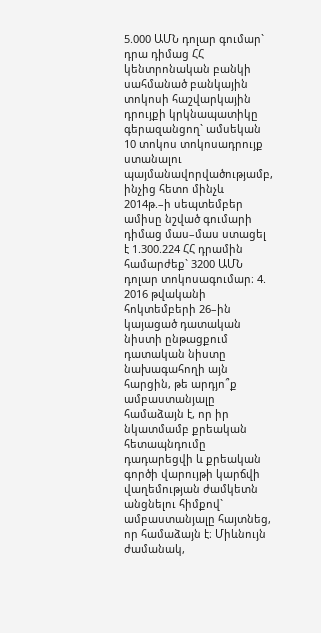5.000 ԱՄՆ դոլար գումար` դրա դիմաց ՀՀ կենտրոնական բանկի սահմանած բանկային տոկոսի հաշվարկային դրույքի կրկնապատիկը գերազանցող` ամսեկան 10 տոկոս տոկոսադրույք ստանալու պայմանավորվածությամբ, ինչից հետո մինչև 2014թ.–ի սեպտեմբեր ամիսը նշված գումարի դիմաց մաս–մաս ստացել է 1.300.224 ՀՀ դրամին համարժեք` 3200 ԱՄՆ դոլար տոկոսագումար։ 4. 2016 թվականի հոկտեմբերի 26–ին կայացած դատական նիստի ընթացքում դատական նիստը նախագահողի այն հարցին, թե արդյո՞ք ամբաստանյալը համաձայն է, որ իր նկատմամբ քրեական հետապնդումը դադարեցվի և քրեական գործի վարույթի կարճվի վաղեմության ժամկետն անցնելու հիմքով` ամբաստանյալը հայտնեց, որ համաձայն է։ Միևնույն ժամանակ,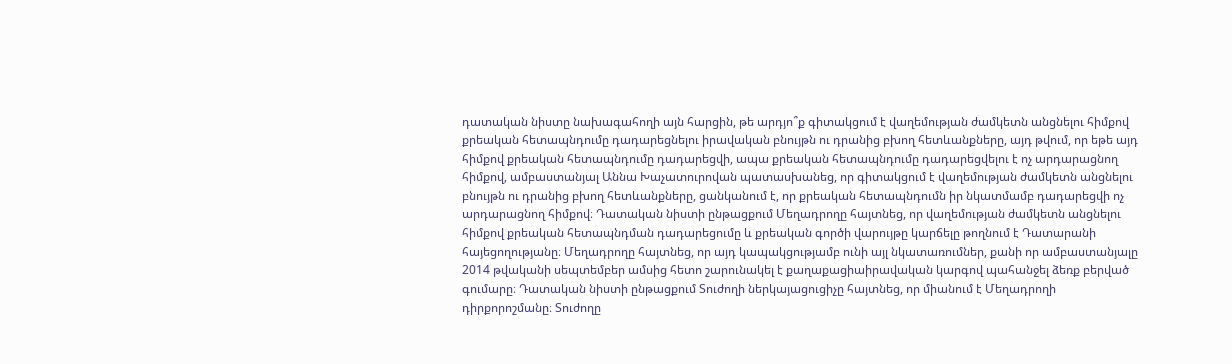դատական նիստը նախագահողի այն հարցին, թե արդյո՞ք գիտակցում է վաղեմության ժամկետն անցնելու հիմքով քրեական հետապնդումը դադարեցնելու իրավական բնույթն ու դրանից բխող հետևանքները, այդ թվում, որ եթե այդ հիմքով քրեական հետապնդումը դադարեցվի, ապա քրեական հետապնդումը դադարեցվելու է ոչ արդարացնող հիմքով, ամբաստանյալ Աննա Խաչատուրովան պատասխանեց, որ գիտակցում է վաղեմության ժամկետն անցնելու բնույթն ու դրանից բխող հետևանքները, ցանկանում է, որ քրեական հետապնդումն իր նկատմամբ դադարեցվի ոչ արդարացնող հիմքով։ Դատական նիստի ընթացքում Մեղադրողը հայտնեց, որ վաղեմության ժամկետն անցնելու հիմքով քրեական հետապնդման դադարեցումը և քրեական գործի վարույթը կարճելը թողնում է Դատարանի հայեցողությանը։ Մեղադրողը հայտնեց, որ այդ կապակցությամբ ունի այլ նկատառումներ, քանի որ ամբաստանյալը 2014 թվականի սեպտեմբեր ամսից հետո շարունակել է քաղաքացիաիրավական կարգով պահանջել ձեռք բերված գումարը։ Դատական նիստի ընթացքում Տուժողի ներկայացուցիչը հայտնեց, որ միանում է Մեղադրողի դիրքորոշմանը։ Տուժողը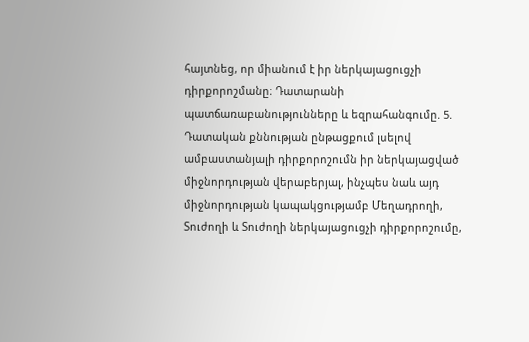հայտնեց, որ միանում է իր ներկայացուցչի դիրքորոշմանը։ Դատարանի պատճառաբանությունները և եզրահանգումը. 5. Դատական քննության ընթացքում լսելով ամբաստանյալի դիրքորոշումն իր ներկայացված միջնորդության վերաբերյալ, ինչպես նաև այդ միջնորդության կապակցությամբ Մեղադրողի, Տուժողի և Տուժողի ներկայացուցչի դիրքորոշումը,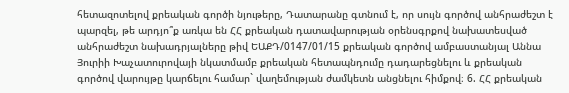հետազոտելով քրեական գործի նյութերը, Դատարանը գտնում է, որ սույն գործով անհրաժեշտ է պարզել, թե արդյո՞ք առկա են ՀՀ քրեական դատավարության օրենսգրքով նախատեսված անհրաժեշտ նախադրյալները թիվ ԵԱՔԴ/0147/01/15 քրեական գործով ամբաստանյալ Աննա Յուրիի Խաչատուրովայի նկատմամբ քրեական հետապնդումը դադարեցնելու և քրեական գործով վարույթը կարճելու համար` վաղեմության ժամկետն անցնելու հիմքով։ 6. ՀՀ քրեական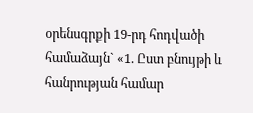օրենսգրքի 19-րդ հոդվածի համաձայն` «1. Ըստ բնույթի և հանրության համար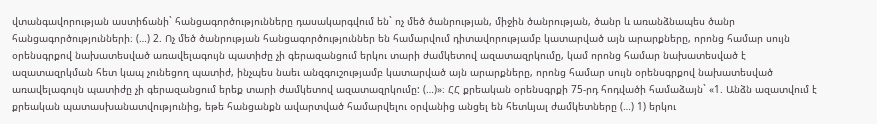վտանգավորության աստիճանի` հանցագործությունները դասակարգվում են` ոչ մեծ ծանրության, միջին ծանրության, ծանր և առանձնապես ծանր հանցագործությունների։ (…) 2. Ոչ մեծ ծանրության հանցագործություններ են համարվում դիտավորությամբ կատարված այն արարքները, որոնց համար սույն օրենսգրքով նախատեսված առավելագույն պատիժը չի գերազանցում երկու տարի ժամկետով ազատազրկումը, կամ որոնց համար նախատեսված է ազատազրկման հետ կապ չունեցող պատիժ, ինչպես նաեւ անզգուշությամբ կատարված այն արարքները, որոնց համար սույն օրենսգրքով նախատեսված առավելագույն պատիժը չի գերազանցում երեք տարի ժամկետով ազատազրկումը: (…)»։ ՀՀ քրեական օրենսգրքի 75-րդ հոդվածի համաձայն` «1. Անձն ազատվում է քրեական պատասխանատվությունից, եթե հանցանքն ավարտված համարվելու օրվանից անցել են հետևյալ ժամկետները (…) 1) երկու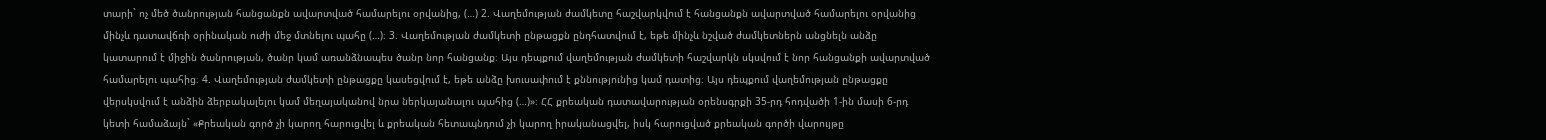տարի` ոչ մեծ ծանրության հանցանքն ավարտված համարելու օրվանից, (…) 2. Վաղեմության ժամկետը հաշվարկվում է հանցանքն ավարտված համարելու օրվանից մինչև դատավճռի օրինական ուժի մեջ մտնելու պահը (…)։ 3. Վաղեմության ժամկետի ընթացքն ընդհատվում է, եթե մինչև նշված ժամկետներն անցնելն անձը կատարում է միջին ծանրության, ծանր կամ առանձնապես ծանր նոր հանցանք։ Այս դեպքում վաղեմության ժամկետի հաշվարկն սկսվում է նոր հանցանքի ավարտված համարելու պահից։ 4. Վաղեմության ժամկետի ընթացքը կասեցվում է, եթե անձը խուսափում է քննությունից կամ դատից։ Այս դեպքում վաղեմության ընթացքը վերսկսվում է անձին ձերբակալելու կամ մեղայականով նրա ներկայանալու պահից (…)»։ ՀՀ քրեական դատավարության օրենսգրքի 35-րդ հոդվածի 1-ին մասի 6-րդ կետի համաձայն` «Քրեական գործ չի կարող հարուցվել և քրեական հետապնդում չի կարող իրականացվել, իսկ հարուցված քրեական գործի վարույթը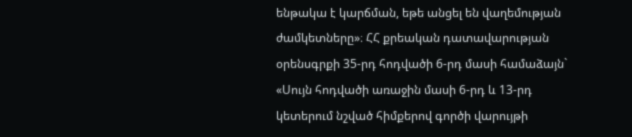ենթակա է կարճման, եթե անցել են վաղեմության ժամկետները»։ ՀՀ քրեական դատավարության օրենսգրքի 35-րդ հոդվածի 6-րդ մասի համաձայն` «Սույն հոդվածի առաջին մասի 6-րդ և 13-րդ կետերում նշված հիմքերով գործի վարույթի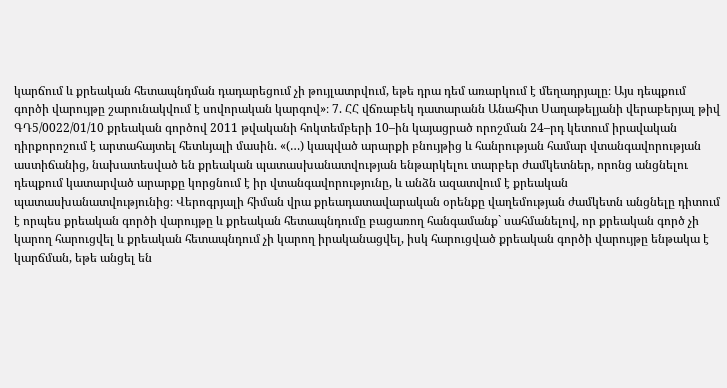կարճում և քրեական հետապնդման դադարեցում չի թույլատրվում, եթե դրա դեմ առարկում է մեղադրյալը։ Այս դեպքում գործի վարույթը շարունակվում է սովորական կարգով»։ 7. ՀՀ վճռաբեկ դատարանն Անահիտ Սաղաթելյանի վերաբերյալ թիվ ԳԴ5/0022/01/10 քրեական գործով 2011 թվականի հոկտեմբերի 10–ին կայացրած որոշման 24–րդ կետում իրավական դիրքորոշում է արտահայտել հետևյալի մասին. «(…) կապված արարքի բնույթից և հանրության համար վտանգավորության աստիճանից, նախատեսված են քրեական պատասխանատվության ենթարկելու տարբեր ժամկետներ, որոնց անցնելու դեպքում կատարված արարքը կորցնում է իր վտանգավորությունը, և անձն ազատվում է քրեական պատասխանատվությունից։ Վերոգրյալի հիման վրա քրեադատավարական օրենքը վաղեմության ժամկետն անցնելը դիտում է որպես քրեական գործի վարույթը և քրեական հետապնդումը բացառող հանգամանք` սահմանելով, որ քրեական գործ չի կարող հարուցվել և քրեական հետապնդում չի կարող իրականացվել, իսկ հարուցված քրեական գործի վարույթը ենթակա է կարճման, եթե անցել են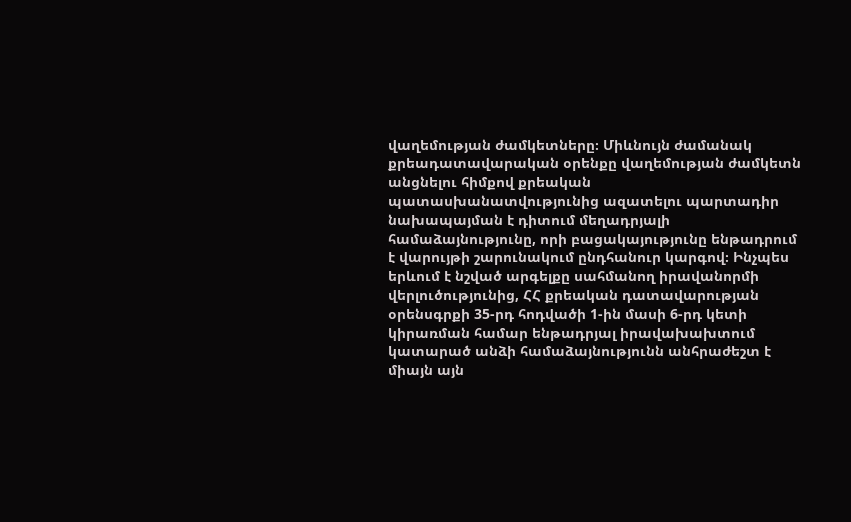վաղեմության ժամկետները։ Միևնույն ժամանակ քրեադատավարական օրենքը վաղեմության ժամկետն անցնելու հիմքով քրեական պատասխանատվությունից ազատելու պարտադիր նախապայման է դիտում մեղադրյալի համաձայնությունը, որի բացակայությունը ենթադրում է վարույթի շարունակում ընդհանուր կարգով։ Ինչպես երևում է նշված արգելքը սահմանող իրավանորմի վերլուծությունից, ՀՀ քրեական դատավարության օրենսգրքի 35-րդ հոդվածի 1-ին մասի 6-րդ կետի կիրառման համար ենթադրյալ իրավախախտում կատարած անձի համաձայնությունն անհրաժեշտ է միայն այն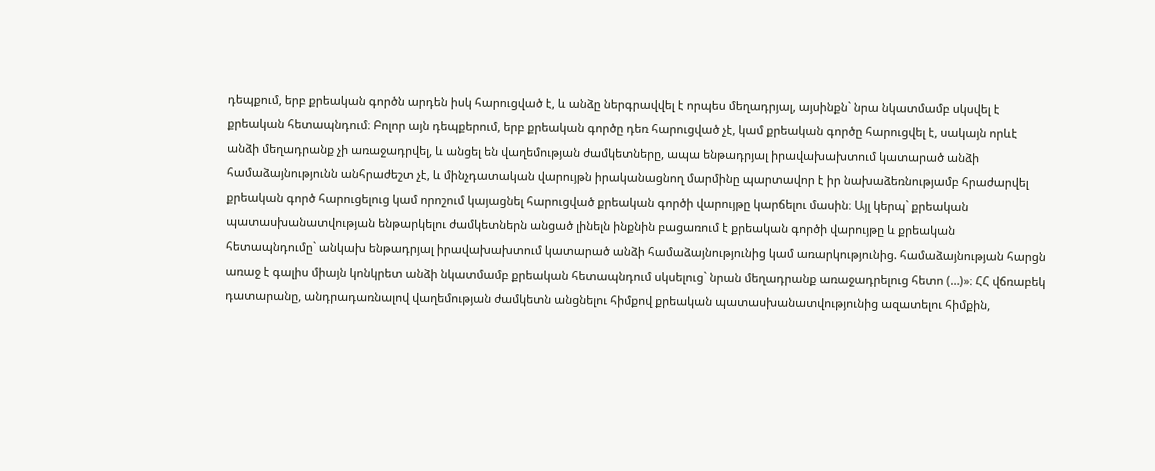դեպքում, երբ քրեական գործն արդեն իսկ հարուցված է, և անձը ներգրավվել է որպես մեղադրյալ, այսինքն` նրա նկատմամբ սկսվել է քրեական հետապնդում։ Բոլոր այն դեպքերում, երբ քրեական գործը դեռ հարուցված չէ, կամ քրեական գործը հարուցվել է, սակայն որևէ անձի մեղադրանք չի առաջադրվել, և անցել են վաղեմության ժամկետները, ապա ենթադրյալ իրավախախտում կատարած անձի համաձայնությունն անհրաժեշտ չէ, և մինչդատական վարույթն իրականացնող մարմինը պարտավոր է իր նախաձեռնությամբ հրաժարվել քրեական գործ հարուցելուց կամ որոշում կայացնել հարուցված քրեական գործի վարույթը կարճելու մասին։ Այլ կերպ` քրեական պատասխանատվության ենթարկելու ժամկետներն անցած լինելն ինքնին բացառում է քրեական գործի վարույթը և քրեական հետապնդումը` անկախ ենթադրյալ իրավախախտում կատարած անձի համաձայնությունից կամ առարկությունից. համաձայնության հարցն առաջ է գալիս միայն կոնկրետ անձի նկատմամբ քրեական հետապնդում սկսելուց` նրան մեղադրանք առաջադրելուց հետո (…)»։ ՀՀ վճռաբեկ դատարանը, անդրադառնալով վաղեմության ժամկետն անցնելու հիմքով քրեական պատասխանատվությունից ազատելու հիմքին,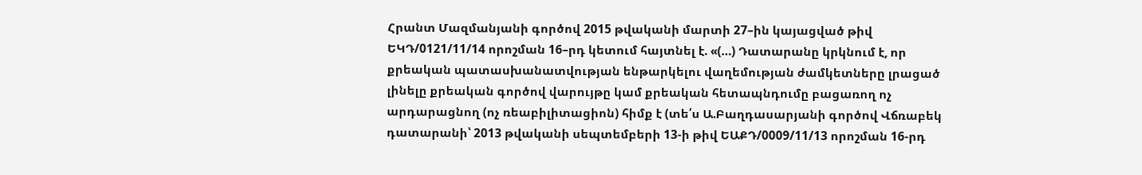Հրանտ Մազմանյանի գործով 2015 թվականի մարտի 27–ին կայացված թիվ ԵԿԴ/0121/11/14 որոշման 16–րդ կետում հայտնել է. «(…) Դատարանը կրկնում է, որ քրեական պատասխանատվության ենթարկելու վաղեմության ժամկետները լրացած լինելը քրեական գործով վարույթը կամ քրեական հետապնդումը բացառող ոչ արդարացնող (ոչ ռեաբիլիտացիոն) հիմք է (տե՛ս Ա.Բաղդասարյանի գործով Վճռաբեկ դատարանի՝ 2013 թվականի սեպտեմբերի 13-ի թիվ ԵԱՔԴ/0009/11/13 որոշման 16-րդ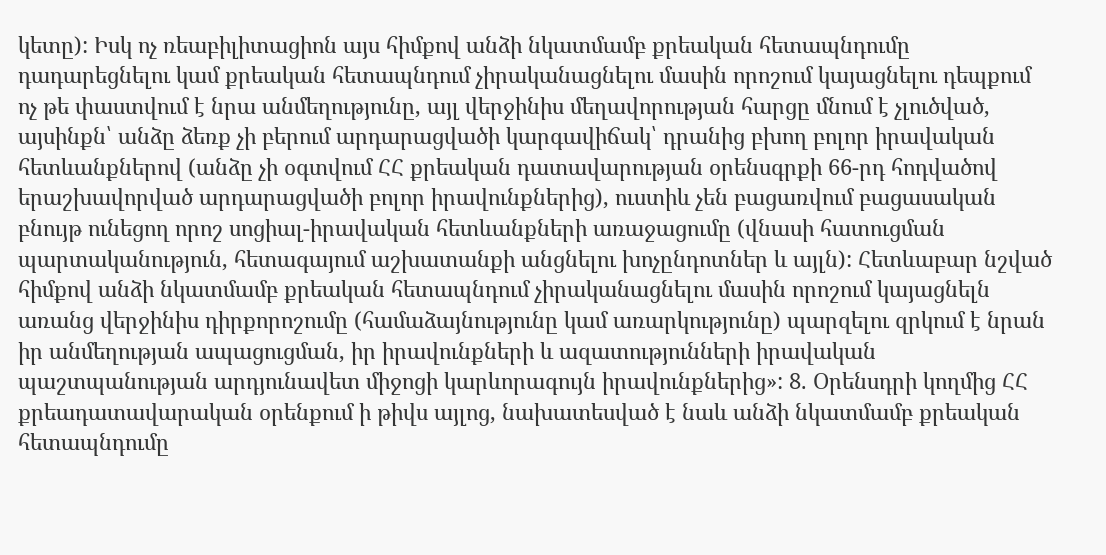կետը): Իսկ ոչ ռեաբիլիտացիոն այս հիմքով անձի նկատմամբ քրեական հետապնդումը դադարեցնելու կամ քրեական հետապնդում չիրականացնելու մասին որոշում կայացնելու դեպքում ոչ թե փաստվում է նրա անմեղությունը, այլ վերջինիս մեղավորության հարցը մնում է չլուծված, այսինքն՝ անձը ձեռք չի բերում արդարացվածի կարգավիճակ՝ դրանից բխող բոլոր իրավական հետևանքներով (անձը չի օգտվում ՀՀ քրեական դատավարության օրենսգրքի 66-րդ հոդվածով երաշխավորված արդարացվածի բոլոր իրավունքներից), ուստիև չեն բացառվում բացասական բնույթ ունեցող որոշ սոցիալ-իրավական հետևանքների առաջացումը (վնասի հատուցման պարտականություն, հետագայում աշխատանքի անցնելու խոչընդոտներ և այլն): Հետևաբար նշված հիմքով անձի նկատմամբ քրեական հետապնդում չիրականացնելու մասին որոշում կայացնելն առանց վերջինիս դիրքորոշումը (համաձայնությունը կամ առարկությունը) պարզելու զրկում է նրան իր անմեղության ապացուցման, իր իրավունքների և ազատությունների իրավական պաշտպանության արդյունավետ միջոցի կարևորագույն իրավունքներից»: 8. Օրենսդրի կողմից ՀՀ քրեադատավարական օրենքում ի թիվս այլոց, նախատեսված է նաև անձի նկատմամբ քրեական հետապնդումը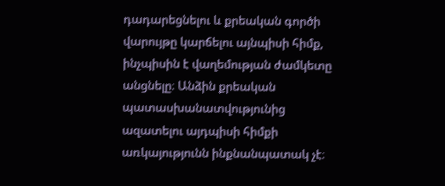դադարեցնելու և քրեական գործի վարույթը կարճելու այնպիսի հիմք, ինչպիսին է վաղեմության ժամկետը անցնելը։ Անձին քրեական պատասխանատվությունից ազատելու այդպիսի հիմքի առկայությունն ինքնանպատակ չէ։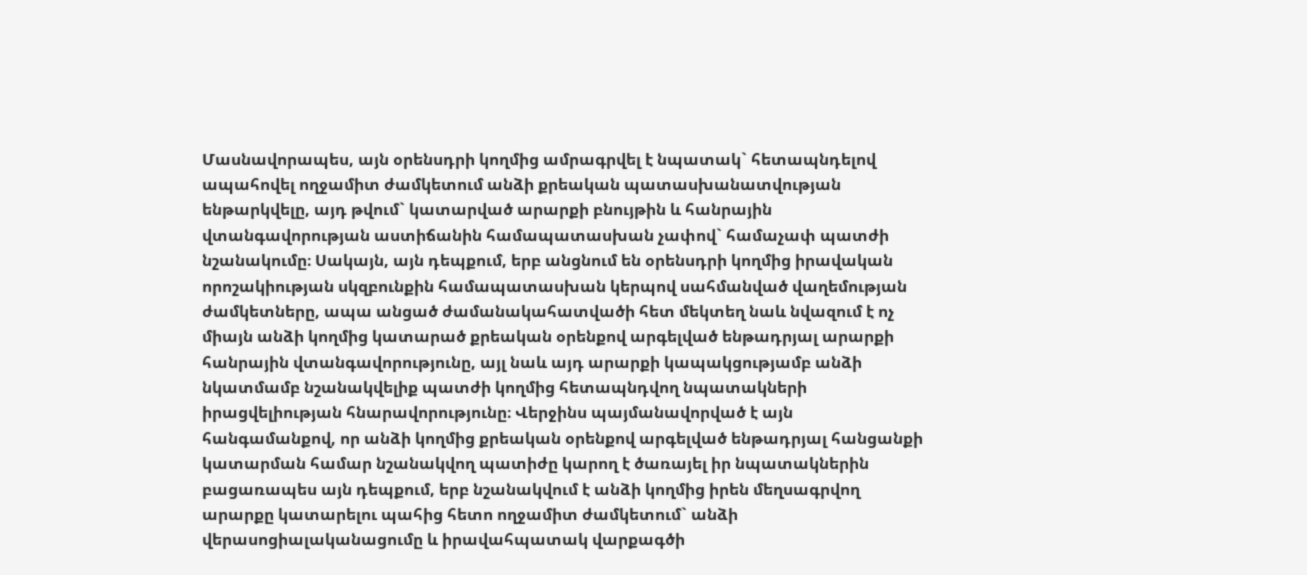Մասնավորապես, այն օրենսդրի կողմից ամրագրվել է նպատակ` հետապնդելով ապահովել ողջամիտ ժամկետում անձի քրեական պատասխանատվության ենթարկվելը, այդ թվում` կատարված արարքի բնույթին և հանրային վտանգավորության աստիճանին համապատասխան չափով` համաչափ պատժի նշանակումը։ Սակայն, այն դեպքում, երբ անցնում են օրենսդրի կողմից իրավական որոշակիության սկզբունքին համապատասխան կերպով սահմանված վաղեմության ժամկետները, ապա անցած ժամանակահատվածի հետ մեկտեղ նաև նվազում է ոչ միայն անձի կողմից կատարած քրեական օրենքով արգելված ենթադրյալ արարքի հանրային վտանգավորությունը, այլ նաև այդ արարքի կապակցությամբ անձի նկատմամբ նշանակվելիք պատժի կողմից հետապնդվող նպատակների իրացվելիության հնարավորությունը։ Վերջինս պայմանավորված է այն հանգամանքով, որ անձի կողմից քրեական օրենքով արգելված ենթադրյալ հանցանքի կատարման համար նշանակվող պատիժը կարող է ծառայել իր նպատակներին բացառապես այն դեպքում, երբ նշանակվում է անձի կողմից իրեն մեղսագրվող արարքը կատարելու պահից հետո ողջամիտ ժամկետում` անձի վերասոցիալականացումը և իրավահպատակ վարքագծի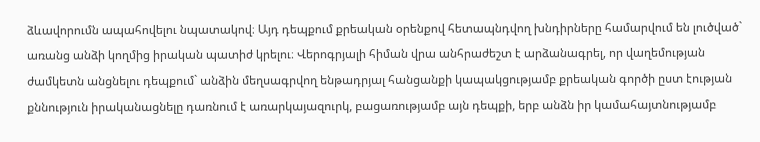ձևավորումն ապահովելու նպատակով։ Այդ դեպքում քրեական օրենքով հետապնդվող խնդիրները համարվում են լուծված` առանց անձի կողմից իրական պատիժ կրելու։ Վերոգրյալի հիման վրա անհրաժեշտ է արձանագրել, որ վաղեմության ժամկետն անցնելու դեպքում` անձին մեղսագրվող ենթադրյալ հանցանքի կապակցությամբ քրեական գործի ըստ էության քննություն իրականացնելը դառնում է առարկայազուրկ, բացառությամբ այն դեպքի, երբ անձն իր կամահայտնությամբ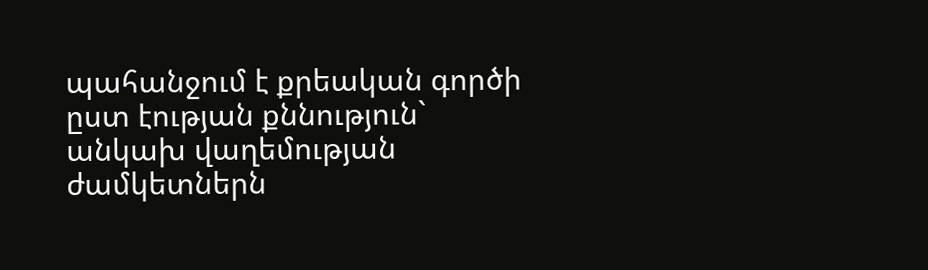պահանջում է քրեական գործի ըստ էության քննություն` անկախ վաղեմության ժամկետներն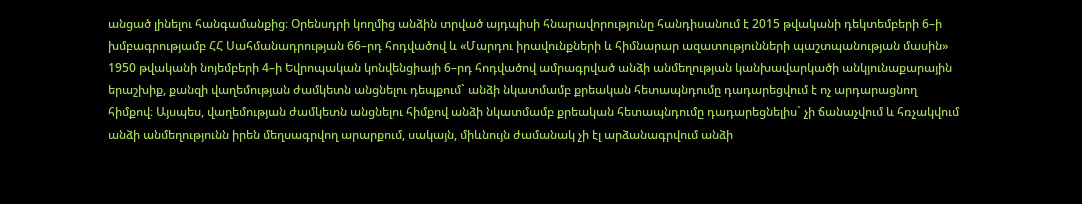անցած լինելու հանգամանքից։ Օրենսդրի կողմից անձին տրված այդպիսի հնարավորությունը հանդիսանում է 2015 թվականի դեկտեմբերի 6–ի խմբագրությամբ ՀՀ Սահմանադրության 66–րդ հոդվածով և «Մարդու իրավունքների և հիմնարար ազատությունների պաշտպանության մասին» 1950 թվականի նոյեմբերի 4–ի Եվրոպական կոնվենցիայի 6–րդ հոդվածով ամրագրված անձի անմեղության կանխավարկածի անկյունաքարային երաշխիք, քանզի վաղեմության ժամկետն անցնելու դեպքում` անձի նկատմամբ քրեական հետապնդումը դադարեցվում է ոչ արդարացնող հիմքով։ Այսպես, վաղեմության ժամկետն անցնելու հիմքով անձի նկատմամբ քրեական հետապնդումը դադարեցնելիս` չի ճանաչվում և հռչակվում անձի անմեղությունն իրեն մեղսագրվող արարքում, սակայն, միևնույն ժամանակ չի էլ արձանագրվում անձի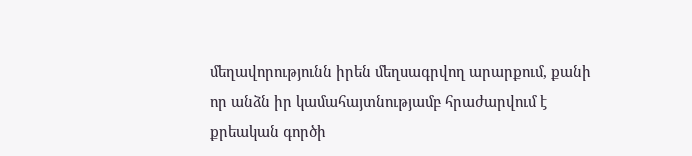մեղավորությունն իրեն մեղսագրվող արարքում, քանի որ անձն իր կամահայտնությամբ հրաժարվում է քրեական գործի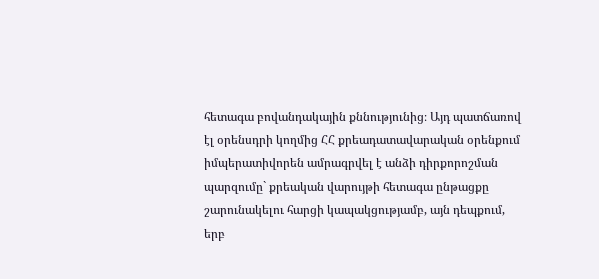հետագա բովանդակային քննությունից։ Այդ պատճառով էլ օրենսդրի կողմից ՀՀ քրեադատավարական օրենքում իմպերատիվորեն ամրագրվել է անձի դիրքորոշման պարզումը` քրեական վարույթի հետագա ընթացքը շարունակելու հարցի կապակցությամբ, այն դեպքում, երբ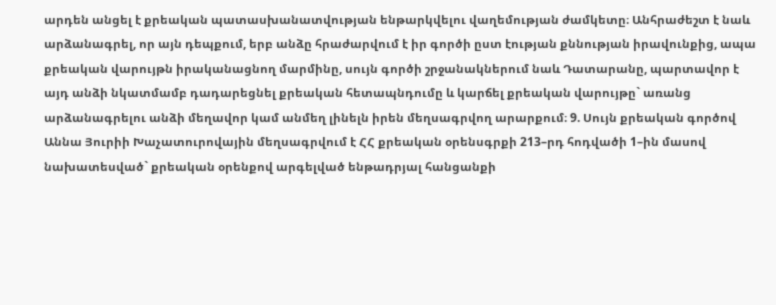արդեն անցել է քրեական պատասխանատվության ենթարկվելու վաղեմության ժամկետը։ Անհրաժեշտ է նաև արձանագրել, որ այն դեպքում, երբ անձը հրաժարվում է իր գործի ըստ էության քննության իրավունքից, ապա քրեական վարույթն իրականացնող մարմինը, սույն գործի շրջանակներում նաև Դատարանը, պարտավոր է այդ անձի նկատմամբ դադարեցնել քրեական հետապնդումը և կարճել քրեական վարույթը` առանց արձանագրելու անձի մեղավոր կամ անմեղ լինելն իրեն մեղսագրվող արարքում։ 9. Սույն քրեական գործով Աննա Յուրիի Խաչատուրովային մեղսագրվում է ՀՀ քրեական օրենսգրքի 213–րդ հոդվածի 1–ին մասով նախատեսված` քրեական օրենքով արգելված ենթադրյալ հանցանքի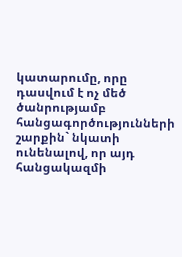կատարումը, որը դասվում է ոչ մեծ ծանրությամբ հանցագործությունների շարքին` նկատի ունենալով, որ այդ հանցակազմի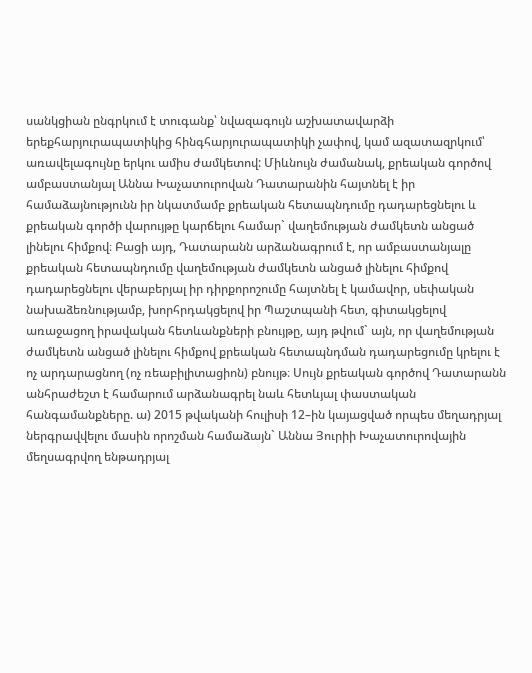սանկցիան ընգրկում է տուգանք՝ նվազագույն աշխատավարձի երեքհարյուրապատիկից հինգհարյուրապատիկի չափով, կամ ազատազրկում՝ առավելագույնը երկու ամիս ժամկետով: Միևնույն ժամանակ, քրեական գործով ամբաստանյալ Աննա Խաչատուրովան Դատարանին հայտնել է իր համաձայնությունն իր նկատմամբ քրեական հետապնդումը դադարեցնելու և քրեական գործի վարույթը կարճելու համար` վաղեմության ժամկետն անցած լինելու հիմքով։ Բացի այդ, Դատարանն արձանագրում է, որ ամբաստանյալը քրեական հետապնդումը վաղեմության ժամկետն անցած լինելու հիմքով դադարեցնելու վերաբերյալ իր դիրքորոշումը հայտնել է կամավոր, սեփական նախաձեռնությամբ, խորհրդակցելով իր Պաշտպանի հետ, գիտակցելով առաջացող իրավական հետևանքների բնույթը, այդ թվում` այն, որ վաղեմության ժամկետն անցած լինելու հիմքով քրեական հետապնդման դադարեցումը կրելու է ոչ արդարացնող (ոչ ռեաբիլիտացիոն) բնույթ։ Սույն քրեական գործով Դատարանն անհրաժեշտ է համարում արձանագրել նաև հետևյալ փաստական հանգամանքները. ա) 2015 թվականի հուլիսի 12–ին կայացված որպես մեղադրյալ ներգրավվելու մասին որոշման համաձայն` Աննա Յուրիի Խաչատուրովային մեղսագրվող ենթադրյալ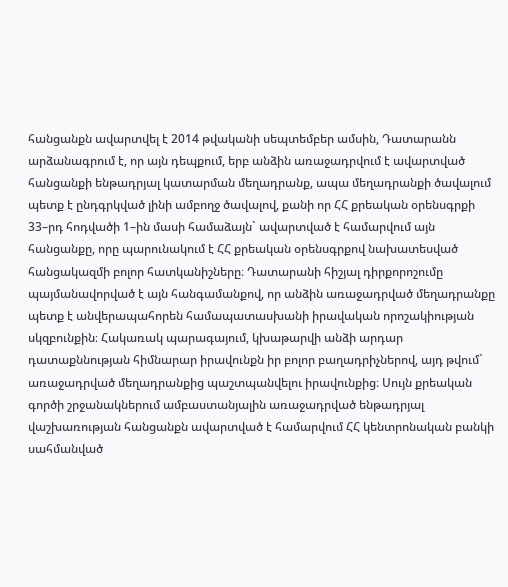հանցանքն ավարտվել է 2014 թվականի սեպտեմբեր ամսին, Դատարանն արձանագրում է, որ այն դեպքում, երբ անձին առաջադրվում է ավարտված հանցանքի ենթադրյալ կատարման մեղադրանք, ապա մեղադրանքի ծավալում պետք է ընդգրկված լինի ամբողջ ծավալով, քանի որ ՀՀ քրեական օրենսգրքի 33–րդ հոդվածի 1–ին մասի համաձայն` ավարտված է համարվում այն հանցանքը, որը պարունակում է ՀՀ քրեական օրենսգրքով նախատեսված հանցակազմի բոլոր հատկանիշները։ Դատարանի հիշյալ դիրքորոշումը պայմանավորված է այն հանգամանքով, որ անձին առաջադրված մեղադրանքը պետք է անվերապահորեն համապատասխանի իրավական որոշակիության սկզբունքին։ Հակառակ պարագայում, կխաթարվի անձի արդար դատաքննության հիմնարար իրավունքն իր բոլոր բաղադրիչներով, այդ թվում` առաջադրված մեղադրանքից պաշտպանվելու իրավունքից։ Սույն քրեական գործի շրջանակներում ամբաստանյալին առաջադրված ենթադրյալ վաշխառության հանցանքն ավարտված է համարվում ՀՀ կենտրոնական բանկի սահմանված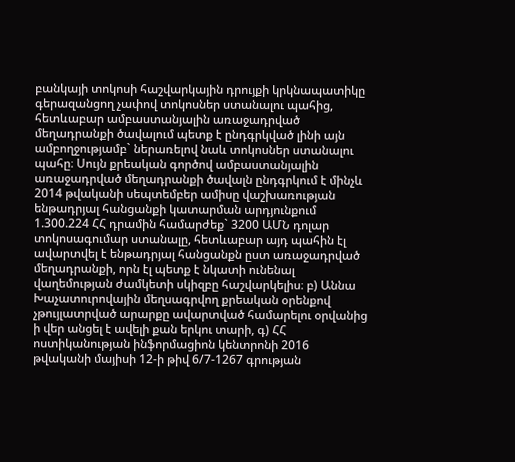բանկայի տոկոսի հաշվարկային դրույքի կրկնապատիկը գերազանցող չափով տոկոսներ ստանալու պահից, հետևաբար ամբաստանյալին առաջադրված մեղադրանքի ծավալում պետք է ընդգրկված լինի այն ամբողջությամբ` ներառելով նաև տոկոսներ ստանալու պահը։ Սույն քրեական գործով ամբաստանյալին առաջադրված մեղադրանքի ծավալն ընդգրկում է մինչև 2014 թվականի սեպտեմբեր ամիսը վաշխառության ենթադրյալ հանցանքի կատարման արդյունքում 1.300.224 ՀՀ դրամին համարժեք` 3200 ԱՄՆ դոլար տոկոսագումար ստանալը, հետևաբար այդ պահին էլ ավարտվել է ենթադրյալ հանցանքն ըստ առաջադրված մեղադրանքի, որն էլ պետք է նկատի ունենալ վաղեմության ժամկետի սկիզբը հաշվարկելիս։ բ) Աննա Խաչատուրովային մեղսագրվող քրեական օրենքով չթույլատրված արարքը ավարտված համարելու օրվանից ի վեր անցել է ավելի քան երկու տարի, գ) ՀՀ ոստիկանության ինֆորմացիոն կենտրոնի 2016 թվականի մայիսի 12-ի թիվ 6/7-1267 գրության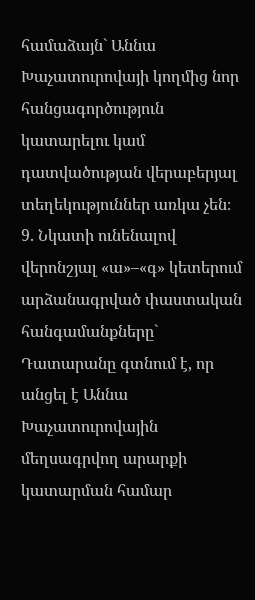համաձայն` Աննա Խաչատուրովայի կողմից նոր հանցագործություն կատարելու կամ դատվածության վերաբերյալ տեղեկություններ առկա չեն։ 9. Նկատի ունենալով վերոնշյալ «ա»–«գ» կետերում արձանագրված փաստական հանգամանքները` Դատարանը գտնում է, որ անցել է Աննա Խաչատուրովային մեղսագրվող արարքի կատարման համար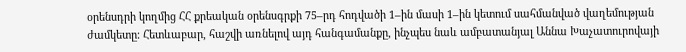օրենսդրի կողմից ՀՀ քրեական օրենսգրքի 75–րդ հոդվածի 1–ին մասի 1–ին կետում սահմանված վաղեմության ժամկետը։ Հետևաբար, հաշվի առնելով այդ հանգամանքը, ինչպես նաև ամբատանյալ Աննա Խաչատուրովայի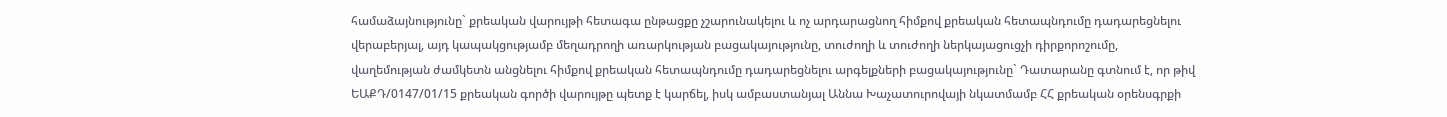համաձայնությունը` քրեական վարույթի հետագա ընթացքը չշարունակելու և ոչ արդարացնող հիմքով քրեական հետապնդումը դադարեցնելու վերաբերյալ, այդ կապակցությամբ մեղադրողի առարկության բացակայությունը, տուժողի և տուժողի ներկայացուցչի դիրքորոշումը, վաղեմության ժամկետն անցնելու հիմքով քրեական հետապնդումը դադարեցնելու արգելքների բացակայությունը` Դատարանը գտնում է, որ թիվ ԵԱՔԴ/0147/01/15 քրեական գործի վարույթը պետք է կարճել, իսկ ամբաստանյալ Աննա Խաչատուրովայի նկատմամբ ՀՀ քրեական օրենսգրքի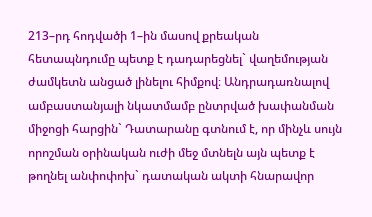213–րդ հոդվածի 1–ին մասով քրեական հետապնդումը պետք է դադարեցնել` վաղեմության ժամկետն անցած լինելու հիմքով։ Անդրադառնալով ամբաստանյալի նկատմամբ ընտրված խափանման միջոցի հարցին` Դատարանը գտնում է, որ մինչև սույն որոշման օրինական ուժի մեջ մտնելն այն պետք է թողնել անփոփոխ` դատական ակտի հնարավոր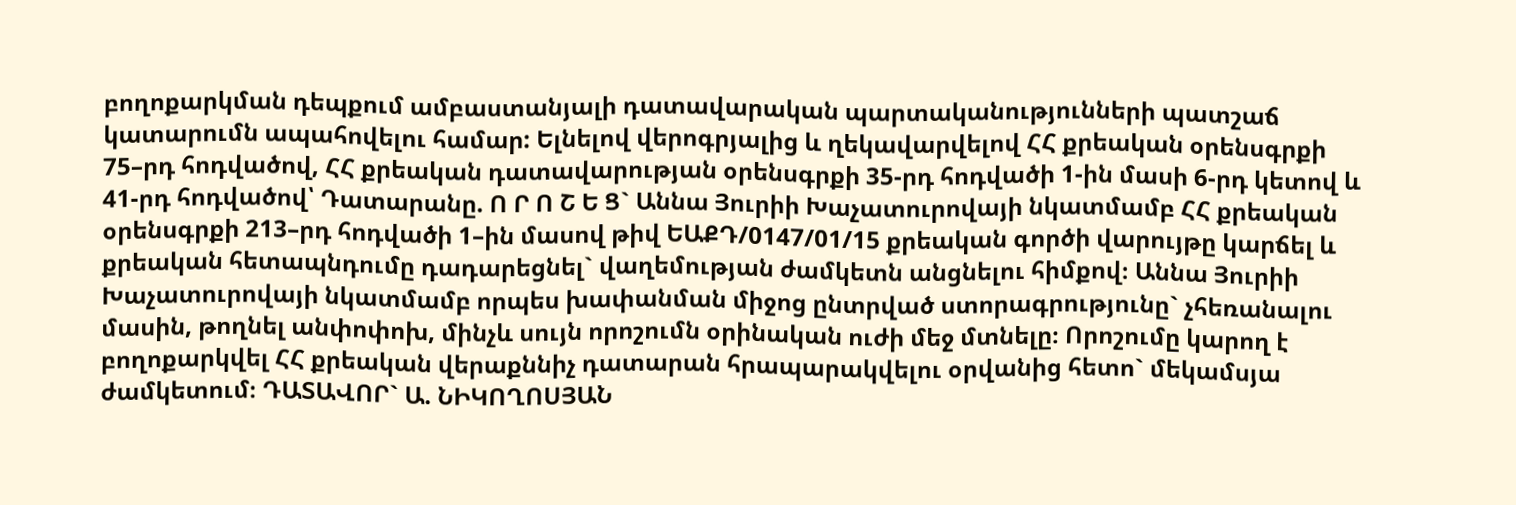բողոքարկման դեպքում ամբաստանյալի դատավարական պարտականությունների պատշաճ կատարումն ապահովելու համար: Ելնելով վերոգրյալից և ղեկավարվելով ՀՀ քրեական օրենսգրքի 75–րդ հոդվածով, ՀՀ քրեական դատավարության օրենսգրքի 35-րդ հոդվածի 1-ին մասի 6-րդ կետով և 41-րդ հոդվածով՝ Դատարանը. Ո Ր Ո Շ Ե Ց` Աննա Յուրիի Խաչատուրովայի նկատմամբ ՀՀ քրեական օրենսգրքի 213–րդ հոդվածի 1–ին մասով թիվ ԵԱՔԴ/0147/01/15 քրեական գործի վարույթը կարճել և քրեական հետապնդումը դադարեցնել` վաղեմության ժամկետն անցնելու հիմքով։ Աննա Յուրիի Խաչատուրովայի նկատմամբ որպես խափանման միջոց ընտրված ստորագրությունը` չհեռանալու մասին, թողնել անփոփոխ, մինչև սույն որոշումն օրինական ուժի մեջ մտնելը։ Որոշումը կարող է բողոքարկվել ՀՀ քրեական վերաքննիչ դատարան հրապարակվելու օրվանից հետո` մեկամսյա ժամկետում։ ԴԱՏԱՎՈՐ` Ա. ՆԻԿՈՂՈՍՅԱՆ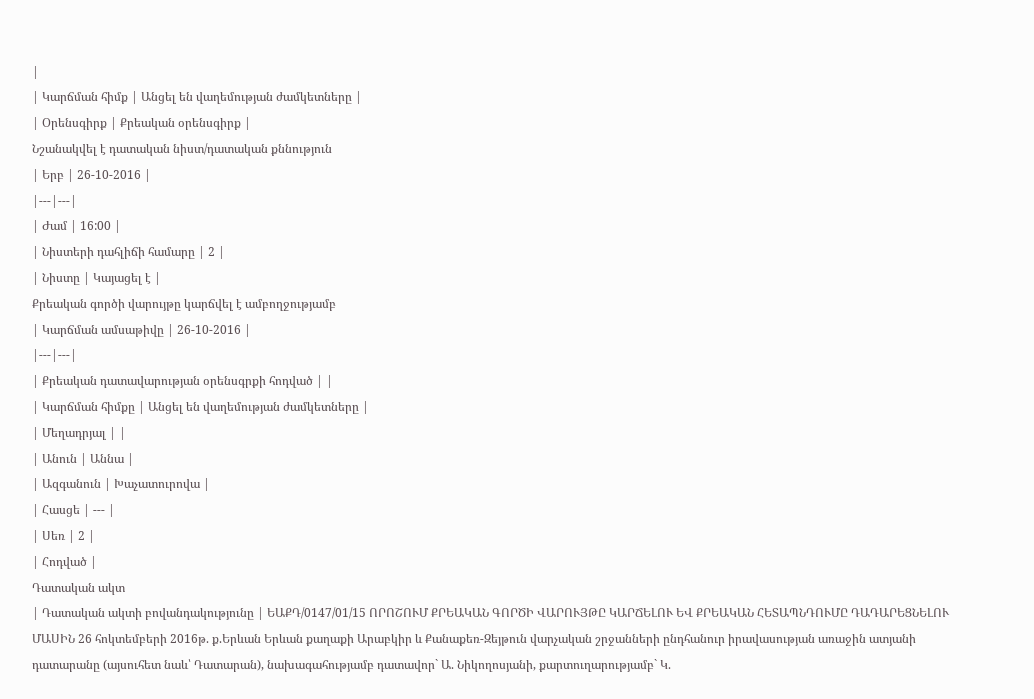|
| Կարճման հիմք | Անցել են վաղեմության ժամկետները |
| Օրենսգիրք | Քրեական օրենսգիրք |
Նշանակվել է դատական նիստ/դատական քննություն
| Երբ | 26-10-2016 |
|---|---|
| Ժամ | 16:00 |
| Նիստերի դահլիճի համարը | 2 |
| Նիստը | Կայացել է |
Քրեական գործի վարույթը կարճվել է ամբողջությամբ
| Կարճման ամսաթիվը | 26-10-2016 |
|---|---|
| Քրեական դատավարության օրենսգրքի հոդված | |
| Կարճման հիմքը | Անցել են վաղեմության ժամկետները |
| Մեղադրյալ | |
| Անուն | Աննա |
| Ազգանուն | Խաչատուրովա |
| Հասցե | --- |
| Սեռ | 2 |
| Հոդված |
Դատական ակտ
| Դատական ակտի բովանդակությունը | ԵԱՔԴ/0147/01/15 ՈՐՈՇՈՒՄ ՔՐԵԱԿԱՆ ԳՈՐԾԻ ՎԱՐՈՒՅԹԸ ԿԱՐՃԵԼՈՒ ԵՎ ՔՐԵԱԿԱՆ ՀԵՏԱՊՆԴՈՒՄԸ ԴԱԴԱՐԵՑՆԵԼՈՒ ՄԱՍԻՆ 26 հոկտեմբերի 2016թ. ք.Երևան Երևան քաղաքի Արաբկիր և Քանաքեռ-Զեյթուն վարչական շրջանների ընդհանուր իրավասության առաջին ատյանի դատարանը (այսուհետ նաև՝ Դատարան), նախագահությամբ դատավոր` Ա. Նիկողոսյանի, քարտուղարությամբ` Կ.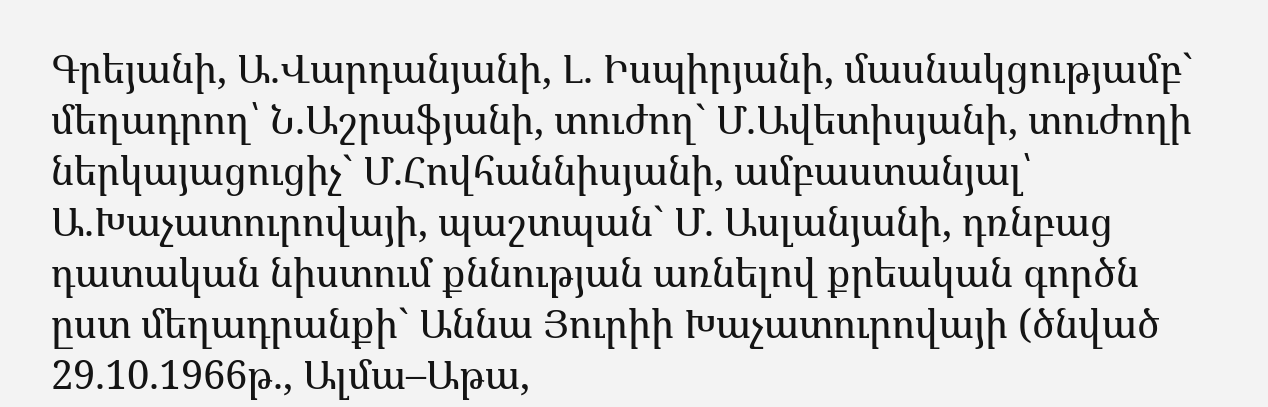Գրեյանի, Ա.Վարդանյանի, Լ. Իսպիրյանի, մասնակցությամբ` մեղադրող՝ Ն.Աշրաֆյանի, տուժող` Մ.Ավետիսյանի, տուժողի ներկայացուցիչ` Մ.Հովհաննիսյանի, ամբաստանյալ՝ Ա.Խաչատուրովայի, պաշտպան` Մ. Ասլանյանի, դռնբաց դատական նիստում քննության առնելով քրեական գործն ըստ մեղադրանքի` Աննա Յուրիի Խաչատուրովայի (ծնված 29.10.1966թ., Ալմա–Աթա,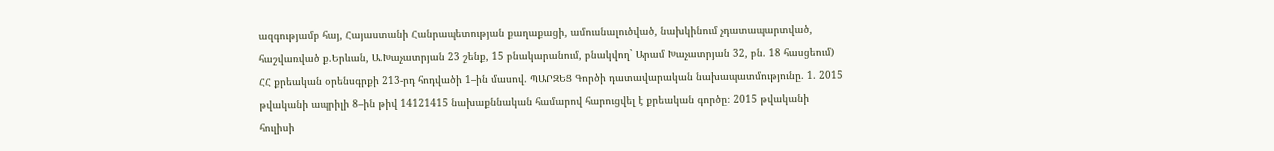ազգությամբ հայ, Հայաստանի Հանրապետության քաղաքացի, ամուսնալուծված, նախկինում չդատապարտված, հաշվառված ք.Երևան, Ա.Խաչատրյան 23 շենք, 15 բնակարանում, բնակվող` Արամ Խաչատրյան 32, բն. 18 հասցեում) ՀՀ քրեական օրենսգրքի 213-րդ հոդվածի 1–ին մասով. ՊԱՐԶԵՑ Գործի դատավարական նախապատմությունը. 1. 2015 թվականի ապրիլի 8–ին թիվ 14121415 նախաքննական համարով հարուցվել է քրեական գործը։ 2015 թվականի հուլիսի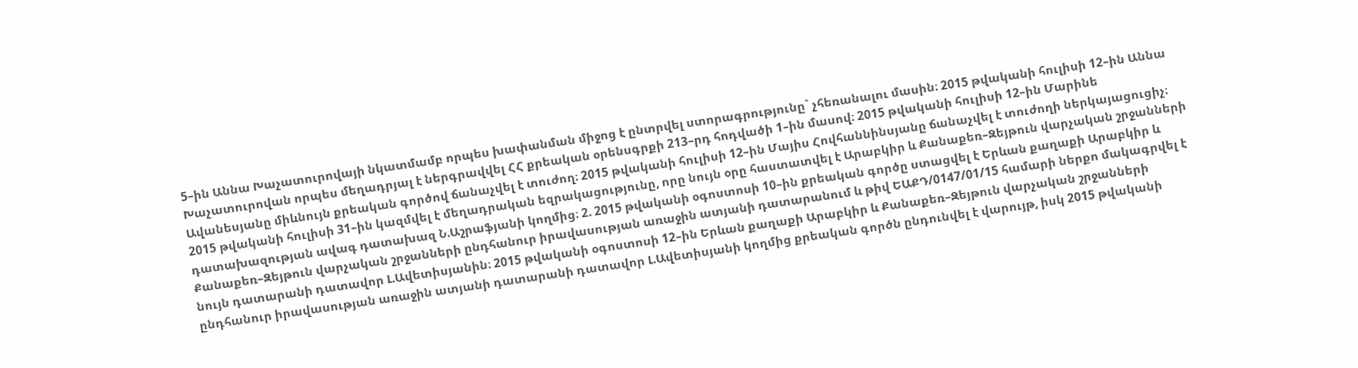5–ին Աննա Խաչատուրովայի նկատմամբ որպես խափանման միջոց է ընտրվել ստորագրությունը` չհեռանալու մասին։ 2015 թվականի հուլիսի 12–ին Աննա Խաչատուրովան որպես մեղադրյալ է ներգրավվել ՀՀ քրեական օրենսգրքի 213–րդ հոդվածի 1–ին մասով։ 2015 թվականի հուլիսի 12–ին Մարինե Ավանեսյանը միևնույն քրեական գործով ճանաչվել է տուժող։ 2015 թվականի հուլիսի 12–ին Մայիս Հովհաննինսյանը ճանաչվել է տուժողի ներկայացուցիչ։ 2015 թվականի հուլիսի 31–ին կազմվել է մեղադրական եզրակացությունը, որը նույն օրը հաստատվել է Արաբկիր և Քանաքեռ–Զեյթուն վարչական շրջանների դատախազության ավագ դատախազ Ն.Աշրաֆյանի կողմից։ 2. 2015 թվականի օգոստոսի 10–ին քրեական գործը ստացվել է Երևան քաղաքի Արաբկիր և Քանաքեռ–Զեյթուն վարչական շրջանների ընդհանուր իրավասության առաջին ատյանի դատարանում և թիվ ԵԱՔԴ/0147/01/15 համարի ներքո մակագրվել է նույն դատարանի դատավոր Լ.Ավետիսյանին։ 2015 թվականի օգոստոսի 12–ին Երևան քաղաքի Արաբկիր և Քանաքեռ–Զեյթուն վարչական շրջանների ընդհանուր իրավասության առաջին ատյանի դատարանի դատավոր Լ.Ավետիսյանի կողմից քրեական գործն ընդունվել է վարույթ, իսկ 2015 թվականի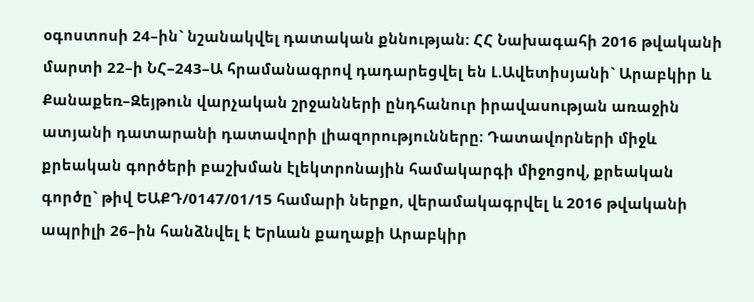օգոստոսի 24–ին` նշանակվել դատական քննության։ ՀՀ Նախագահի 2016 թվականի մարտի 22–ի ՆՀ–243–Ա հրամանագրով դադարեցվել են Լ.Ավետիսյանի` Արաբկիր և Քանաքեռ–Զեյթուն վարչական շրջանների ընդհանուր իրավասության առաջին ատյանի դատարանի դատավորի լիազորությունները։ Դատավորների միջև քրեական գործերի բաշխման էլեկտրոնային համակարգի միջոցով, քրեական գործը` թիվ ԵԱՔԴ/0147/01/15 համարի ներքո, վերամակագրվել և 2016 թվականի ապրիլի 26–ին հանձնվել է Երևան քաղաքի Արաբկիր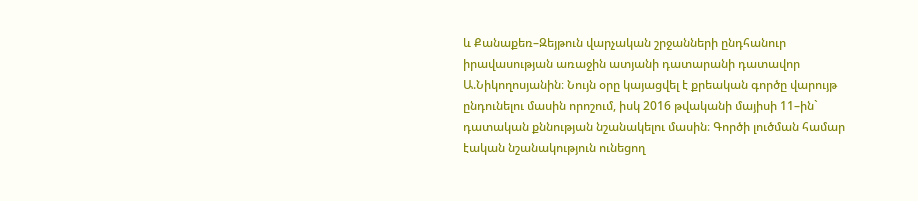և Քանաքեռ–Զեյթուն վարչական շրջանների ընդհանուր իրավասության առաջին ատյանի դատարանի դատավոր Ա.Նիկողոսյանին։ Նույն օրը կայացվել է քրեական գործը վարույթ ընդունելու մասին որոշում, իսկ 2016 թվականի մայիսի 11–ին` դատական քննության նշանակելու մասին։ Գործի լուծման համար էական նշանակություն ունեցող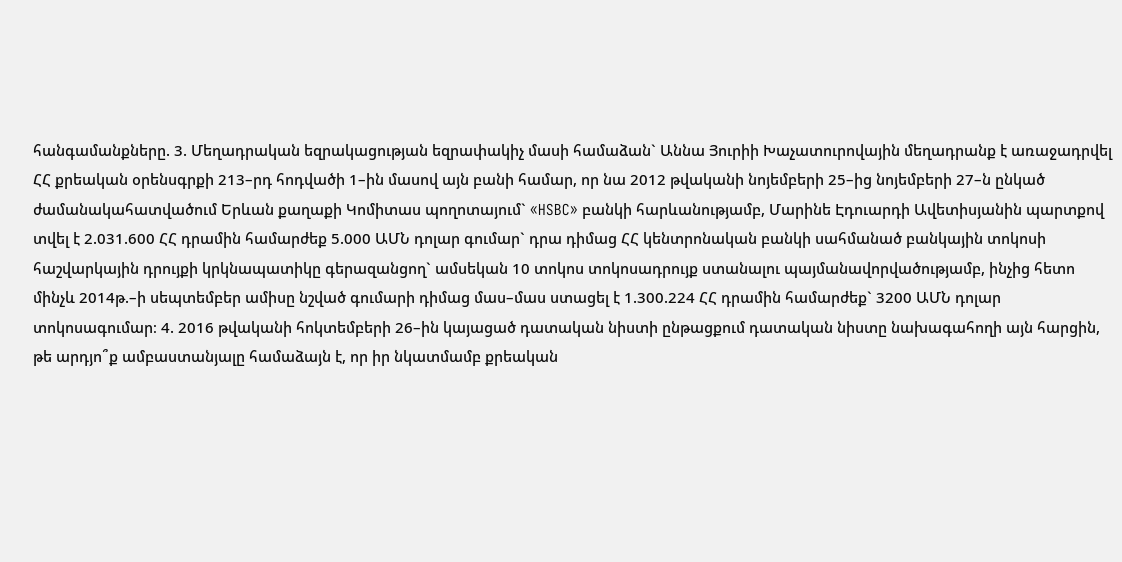հանգամանքները. 3. Մեղադրական եզրակացության եզրափակիչ մասի համաձան` Աննա Յուրիի Խաչատուրովային մեղադրանք է առաջադրվել ՀՀ քրեական օրենսգրքի 213–րդ հոդվածի 1–ին մասով այն բանի համար, որ նա 2012 թվականի նոյեմբերի 25–ից նոյեմբերի 27–ն ընկած ժամանակահատվածում Երևան քաղաքի Կոմիտաս պողոտայում` «HSBC» բանկի հարևանությամբ, Մարինե Էդուարդի Ավետիսյանին պարտքով տվել է 2.031.600 ՀՀ դրամին համարժեք 5.000 ԱՄՆ դոլար գումար` դրա դիմաց ՀՀ կենտրոնական բանկի սահմանած բանկային տոկոսի հաշվարկային դրույքի կրկնապատիկը գերազանցող` ամսեկան 10 տոկոս տոկոսադրույք ստանալու պայմանավորվածությամբ, ինչից հետո մինչև 2014թ.–ի սեպտեմբեր ամիսը նշված գումարի դիմաց մաս–մաս ստացել է 1.300.224 ՀՀ դրամին համարժեք` 3200 ԱՄՆ դոլար տոկոսագումար։ 4. 2016 թվականի հոկտեմբերի 26–ին կայացած դատական նիստի ընթացքում դատական նիստը նախագահողի այն հարցին, թե արդյո՞ք ամբաստանյալը համաձայն է, որ իր նկատմամբ քրեական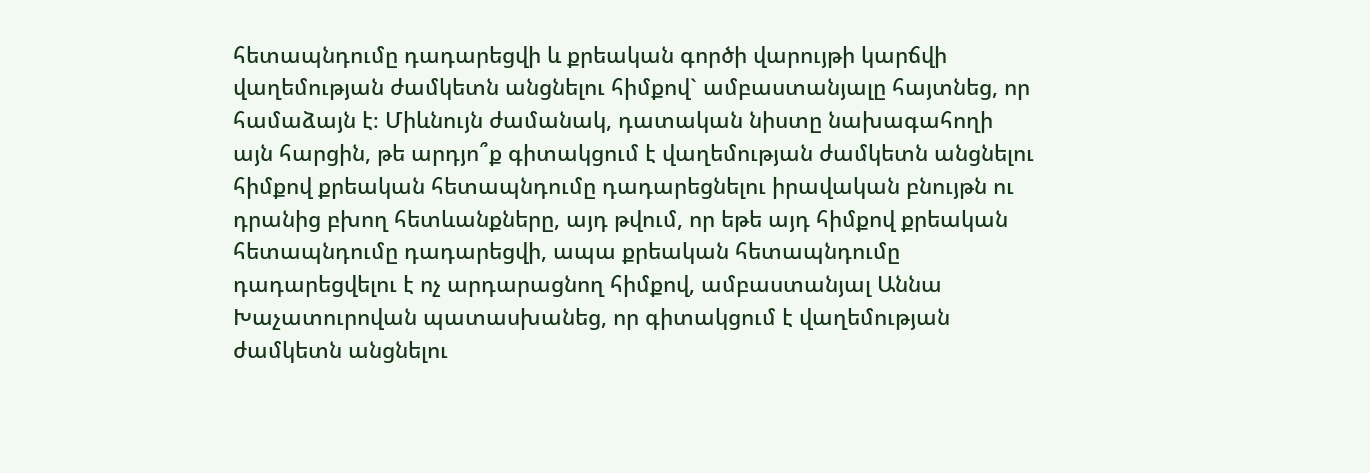հետապնդումը դադարեցվի և քրեական գործի վարույթի կարճվի վաղեմության ժամկետն անցնելու հիմքով` ամբաստանյալը հայտնեց, որ համաձայն է։ Միևնույն ժամանակ, դատական նիստը նախագահողի այն հարցին, թե արդյո՞ք գիտակցում է վաղեմության ժամկետն անցնելու հիմքով քրեական հետապնդումը դադարեցնելու իրավական բնույթն ու դրանից բխող հետևանքները, այդ թվում, որ եթե այդ հիմքով քրեական հետապնդումը դադարեցվի, ապա քրեական հետապնդումը դադարեցվելու է ոչ արդարացնող հիմքով, ամբաստանյալ Աննա Խաչատուրովան պատասխանեց, որ գիտակցում է վաղեմության ժամկետն անցնելու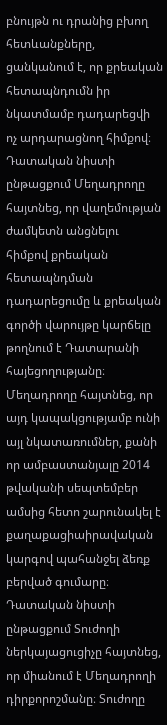բնույթն ու դրանից բխող հետևանքները, ցանկանում է, որ քրեական հետապնդումն իր նկատմամբ դադարեցվի ոչ արդարացնող հիմքով։ Դատական նիստի ընթացքում Մեղադրողը հայտնեց, որ վաղեմության ժամկետն անցնելու հիմքով քրեական հետապնդման դադարեցումը և քրեական գործի վարույթը կարճելը թողնում է Դատարանի հայեցողությանը։ Մեղադրողը հայտնեց, որ այդ կապակցությամբ ունի այլ նկատառումներ, քանի որ ամբաստանյալը 2014 թվականի սեպտեմբեր ամսից հետո շարունակել է քաղաքացիաիրավական կարգով պահանջել ձեռք բերված գումարը։ Դատական նիստի ընթացքում Տուժողի ներկայացուցիչը հայտնեց, որ միանում է Մեղադրողի դիրքորոշմանը։ Տուժողը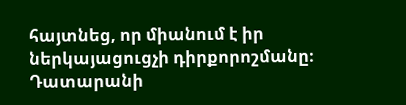հայտնեց, որ միանում է իր ներկայացուցչի դիրքորոշմանը։ Դատարանի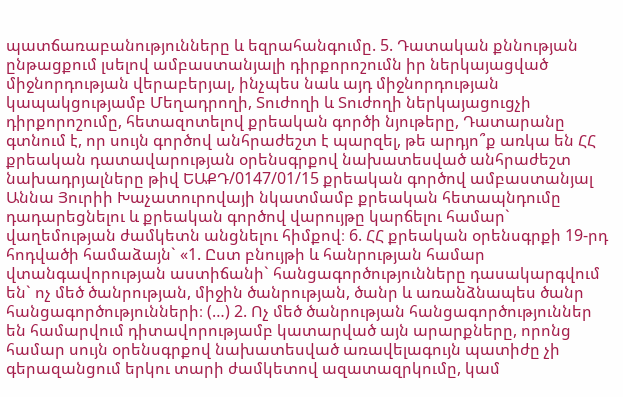պատճառաբանությունները և եզրահանգումը. 5. Դատական քննության ընթացքում լսելով ամբաստանյալի դիրքորոշումն իր ներկայացված միջնորդության վերաբերյալ, ինչպես նաև այդ միջնորդության կապակցությամբ Մեղադրողի, Տուժողի և Տուժողի ներկայացուցչի դիրքորոշումը, հետազոտելով քրեական գործի նյութերը, Դատարանը գտնում է, որ սույն գործով անհրաժեշտ է պարզել, թե արդյո՞ք առկա են ՀՀ քրեական դատավարության օրենսգրքով նախատեսված անհրաժեշտ նախադրյալները թիվ ԵԱՔԴ/0147/01/15 քրեական գործով ամբաստանյալ Աննա Յուրիի Խաչատուրովայի նկատմամբ քրեական հետապնդումը դադարեցնելու և քրեական գործով վարույթը կարճելու համար` վաղեմության ժամկետն անցնելու հիմքով։ 6. ՀՀ քրեական օրենսգրքի 19-րդ հոդվածի համաձայն` «1. Ըստ բնույթի և հանրության համար վտանգավորության աստիճանի` հանցագործությունները դասակարգվում են` ոչ մեծ ծանրության, միջին ծանրության, ծանր և առանձնապես ծանր հանցագործությունների։ (…) 2. Ոչ մեծ ծանրության հանցագործություններ են համարվում դիտավորությամբ կատարված այն արարքները, որոնց համար սույն օրենսգրքով նախատեսված առավելագույն պատիժը չի գերազանցում երկու տարի ժամկետով ազատազրկումը, կամ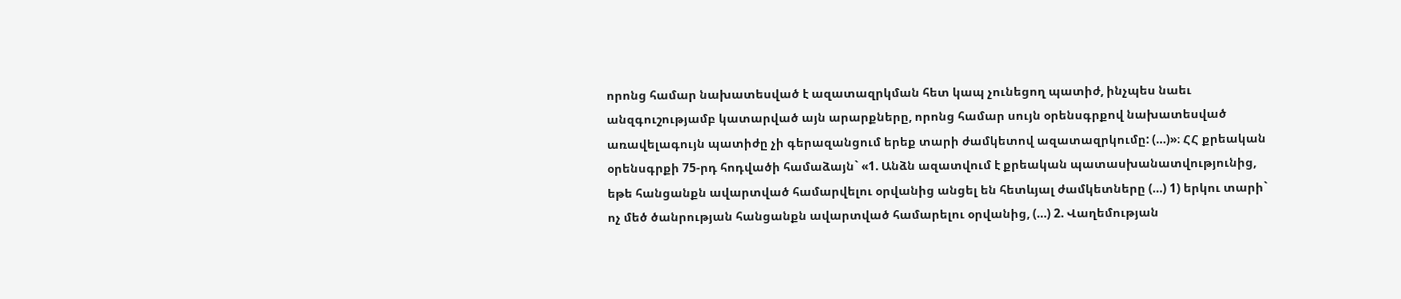որոնց համար նախատեսված է ազատազրկման հետ կապ չունեցող պատիժ, ինչպես նաեւ անզգուշությամբ կատարված այն արարքները, որոնց համար սույն օրենսգրքով նախատեսված առավելագույն պատիժը չի գերազանցում երեք տարի ժամկետով ազատազրկումը: (…)»։ ՀՀ քրեական օրենսգրքի 75-րդ հոդվածի համաձայն` «1. Անձն ազատվում է քրեական պատասխանատվությունից, եթե հանցանքն ավարտված համարվելու օրվանից անցել են հետևյալ ժամկետները (…) 1) երկու տարի` ոչ մեծ ծանրության հանցանքն ավարտված համարելու օրվանից, (…) 2. Վաղեմության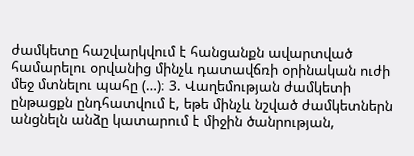ժամկետը հաշվարկվում է հանցանքն ավարտված համարելու օրվանից մինչև դատավճռի օրինական ուժի մեջ մտնելու պահը (…)։ 3. Վաղեմության ժամկետի ընթացքն ընդհատվում է, եթե մինչև նշված ժամկետներն անցնելն անձը կատարում է միջին ծանրության,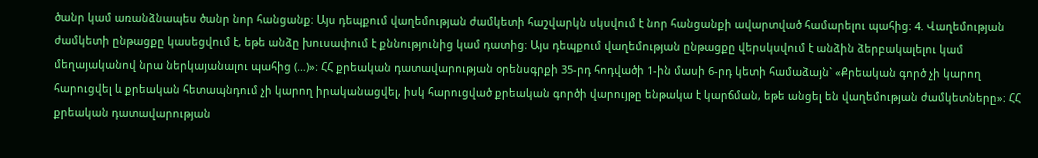ծանր կամ առանձնապես ծանր նոր հանցանք։ Այս դեպքում վաղեմության ժամկետի հաշվարկն սկսվում է նոր հանցանքի ավարտված համարելու պահից։ 4. Վաղեմության ժամկետի ընթացքը կասեցվում է, եթե անձը խուսափում է քննությունից կամ դատից։ Այս դեպքում վաղեմության ընթացքը վերսկսվում է անձին ձերբակալելու կամ մեղայականով նրա ներկայանալու պահից (…)»։ ՀՀ քրեական դատավարության օրենսգրքի 35-րդ հոդվածի 1-ին մասի 6-րդ կետի համաձայն` «Քրեական գործ չի կարող հարուցվել և քրեական հետապնդում չի կարող իրականացվել, իսկ հարուցված քրեական գործի վարույթը ենթակա է կարճման, եթե անցել են վաղեմության ժամկետները»։ ՀՀ քրեական դատավարության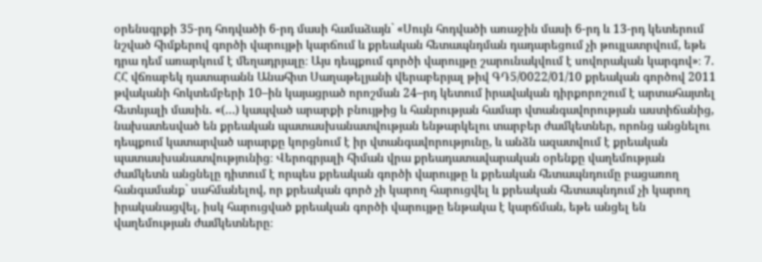օրենսգրքի 35-րդ հոդվածի 6-րդ մասի համաձայն` «Սույն հոդվածի առաջին մասի 6-րդ և 13-րդ կետերում նշված հիմքերով գործի վարույթի կարճում և քրեական հետապնդման դադարեցում չի թույլատրվում, եթե դրա դեմ առարկում է մեղադրյալը։ Այս դեպքում գործի վարույթը շարունակվում է սովորական կարգով»։ 7. ՀՀ վճռաբեկ դատարանն Անահիտ Սաղաթելյանի վերաբերյալ թիվ ԳԴ5/0022/01/10 քրեական գործով 2011 թվականի հոկտեմբերի 10–ին կայացրած որոշման 24–րդ կետում իրավական դիրքորոշում է արտահայտել հետևյալի մասին. «(…) կապված արարքի բնույթից և հանրության համար վտանգավորության աստիճանից, նախատեսված են քրեական պատասխանատվության ենթարկելու տարբեր ժամկետներ, որոնց անցնելու դեպքում կատարված արարքը կորցնում է իր վտանգավորությունը, և անձն ազատվում է քրեական պատասխանատվությունից։ Վերոգրյալի հիման վրա քրեադատավարական օրենքը վաղեմության ժամկետն անցնելը դիտում է որպես քրեական գործի վարույթը և քրեական հետապնդումը բացառող հանգամանք` սահմանելով, որ քրեական գործ չի կարող հարուցվել և քրեական հետապնդում չի կարող իրականացվել, իսկ հարուցված քրեական գործի վարույթը ենթակա է կարճման, եթե անցել են վաղեմության ժամկետները։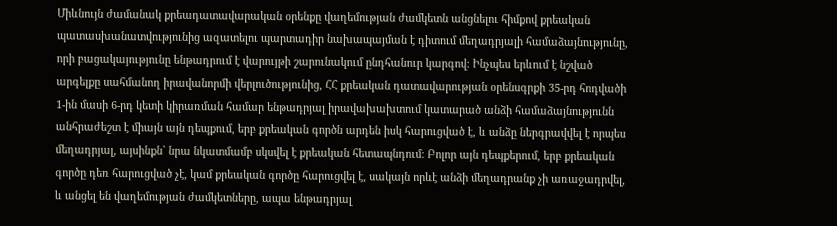Միևնույն ժամանակ քրեադատավարական օրենքը վաղեմության ժամկետն անցնելու հիմքով քրեական պատասխանատվությունից ազատելու պարտադիր նախապայման է դիտում մեղադրյալի համաձայնությունը, որի բացակայությունը ենթադրում է վարույթի շարունակում ընդհանուր կարգով։ Ինչպես երևում է նշված արգելքը սահմանող իրավանորմի վերլուծությունից, ՀՀ քրեական դատավարության օրենսգրքի 35-րդ հոդվածի 1-ին մասի 6-րդ կետի կիրառման համար ենթադրյալ իրավախախտում կատարած անձի համաձայնությունն անհրաժեշտ է միայն այն դեպքում, երբ քրեական գործն արդեն իսկ հարուցված է, և անձը ներգրավվել է որպես մեղադրյալ, այսինքն` նրա նկատմամբ սկսվել է քրեական հետապնդում։ Բոլոր այն դեպքերում, երբ քրեական գործը դեռ հարուցված չէ, կամ քրեական գործը հարուցվել է, սակայն որևէ անձի մեղադրանք չի առաջադրվել, և անցել են վաղեմության ժամկետները, ապա ենթադրյալ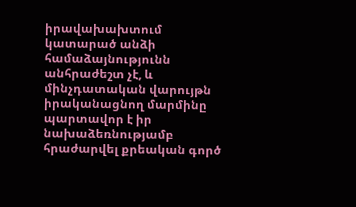իրավախախտում կատարած անձի համաձայնությունն անհրաժեշտ չէ, և մինչդատական վարույթն իրականացնող մարմինը պարտավոր է իր նախաձեռնությամբ հրաժարվել քրեական գործ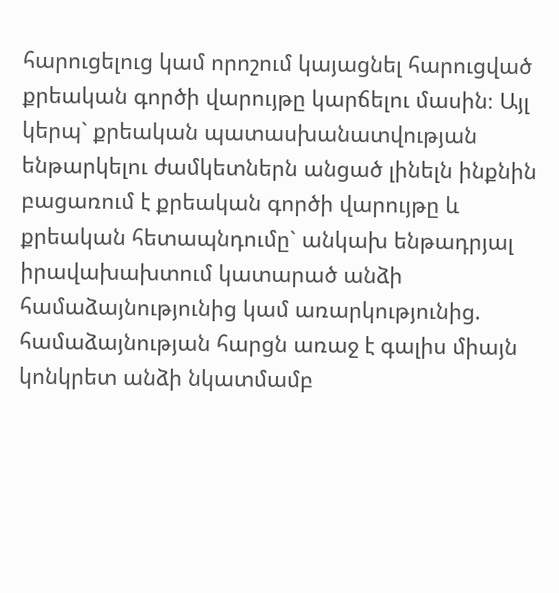հարուցելուց կամ որոշում կայացնել հարուցված քրեական գործի վարույթը կարճելու մասին։ Այլ կերպ` քրեական պատասխանատվության ենթարկելու ժամկետներն անցած լինելն ինքնին բացառում է քրեական գործի վարույթը և քրեական հետապնդումը` անկախ ենթադրյալ իրավախախտում կատարած անձի համաձայնությունից կամ առարկությունից. համաձայնության հարցն առաջ է գալիս միայն կոնկրետ անձի նկատմամբ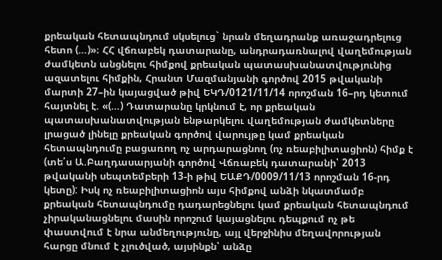քրեական հետապնդում սկսելուց` նրան մեղադրանք առաջադրելուց հետո (…)»։ ՀՀ վճռաբեկ դատարանը, անդրադառնալով վաղեմության ժամկետն անցնելու հիմքով քրեական պատասխանատվությունից ազատելու հիմքին, Հրանտ Մազմանյանի գործով 2015 թվականի մարտի 27–ին կայացված թիվ ԵԿԴ/0121/11/14 որոշման 16–րդ կետում հայտնել է. «(…) Դատարանը կրկնում է, որ քրեական պատասխանատվության ենթարկելու վաղեմության ժամկետները լրացած լինելը քրեական գործով վարույթը կամ քրեական հետապնդումը բացառող ոչ արդարացնող (ոչ ռեաբիլիտացիոն) հիմք է (տե՛ս Ա.Բաղդասարյանի գործով Վճռաբեկ դատարանի՝ 2013 թվականի սեպտեմբերի 13-ի թիվ ԵԱՔԴ/0009/11/13 որոշման 16-րդ կետը): Իսկ ոչ ռեաբիլիտացիոն այս հիմքով անձի նկատմամբ քրեական հետապնդումը դադարեցնելու կամ քրեական հետապնդում չիրականացնելու մասին որոշում կայացնելու դեպքում ոչ թե փաստվում է նրա անմեղությունը, այլ վերջինիս մեղավորության հարցը մնում է չլուծված, այսինքն՝ անձը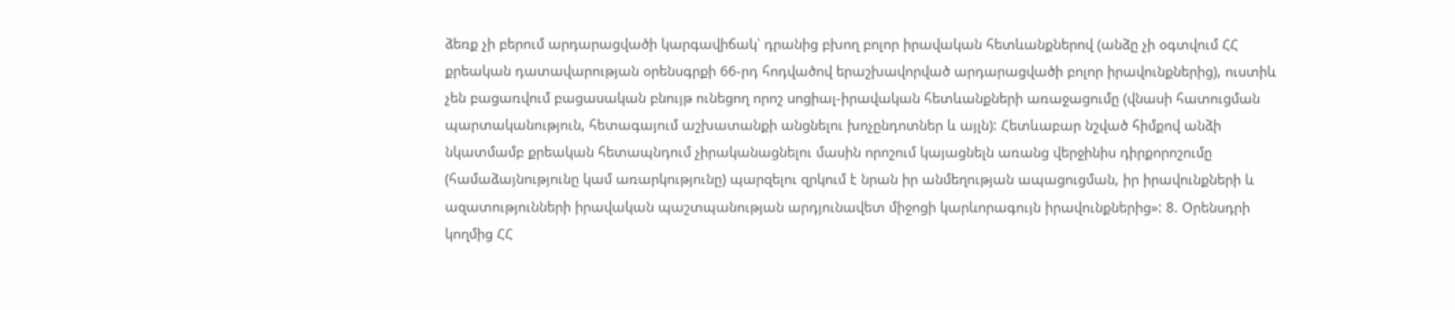ձեռք չի բերում արդարացվածի կարգավիճակ՝ դրանից բխող բոլոր իրավական հետևանքներով (անձը չի օգտվում ՀՀ քրեական դատավարության օրենսգրքի 66-րդ հոդվածով երաշխավորված արդարացվածի բոլոր իրավունքներից), ուստիև չեն բացառվում բացասական բնույթ ունեցող որոշ սոցիալ-իրավական հետևանքների առաջացումը (վնասի հատուցման պարտականություն, հետագայում աշխատանքի անցնելու խոչընդոտներ և այլն): Հետևաբար նշված հիմքով անձի նկատմամբ քրեական հետապնդում չիրականացնելու մասին որոշում կայացնելն առանց վերջինիս դիրքորոշումը (համաձայնությունը կամ առարկությունը) պարզելու զրկում է նրան իր անմեղության ապացուցման, իր իրավունքների և ազատությունների իրավական պաշտպանության արդյունավետ միջոցի կարևորագույն իրավունքներից»: 8. Օրենսդրի կողմից ՀՀ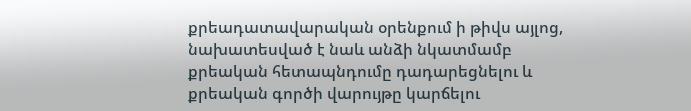քրեադատավարական օրենքում ի թիվս այլոց, նախատեսված է նաև անձի նկատմամբ քրեական հետապնդումը դադարեցնելու և քրեական գործի վարույթը կարճելու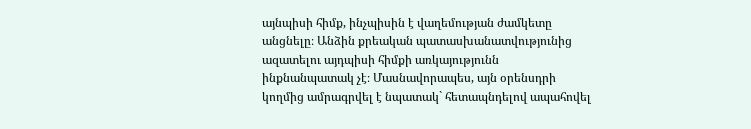այնպիսի հիմք, ինչպիսին է վաղեմության ժամկետը անցնելը։ Անձին քրեական պատասխանատվությունից ազատելու այդպիսի հիմքի առկայությունն ինքնանպատակ չէ։ Մասնավորապես, այն օրենսդրի կողմից ամրագրվել է նպատակ` հետապնդելով ապահովել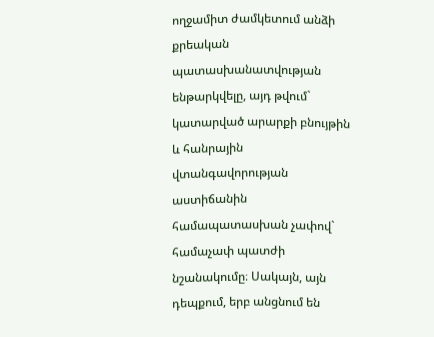ողջամիտ ժամկետում անձի քրեական պատասխանատվության ենթարկվելը, այդ թվում` կատարված արարքի բնույթին և հանրային վտանգավորության աստիճանին համապատասխան չափով` համաչափ պատժի նշանակումը։ Սակայն, այն դեպքում, երբ անցնում են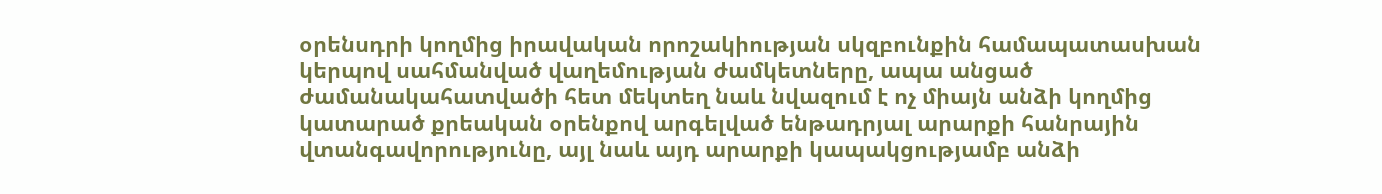օրենսդրի կողմից իրավական որոշակիության սկզբունքին համապատասխան կերպով սահմանված վաղեմության ժամկետները, ապա անցած ժամանակահատվածի հետ մեկտեղ նաև նվազում է ոչ միայն անձի կողմից կատարած քրեական օրենքով արգելված ենթադրյալ արարքի հանրային վտանգավորությունը, այլ նաև այդ արարքի կապակցությամբ անձի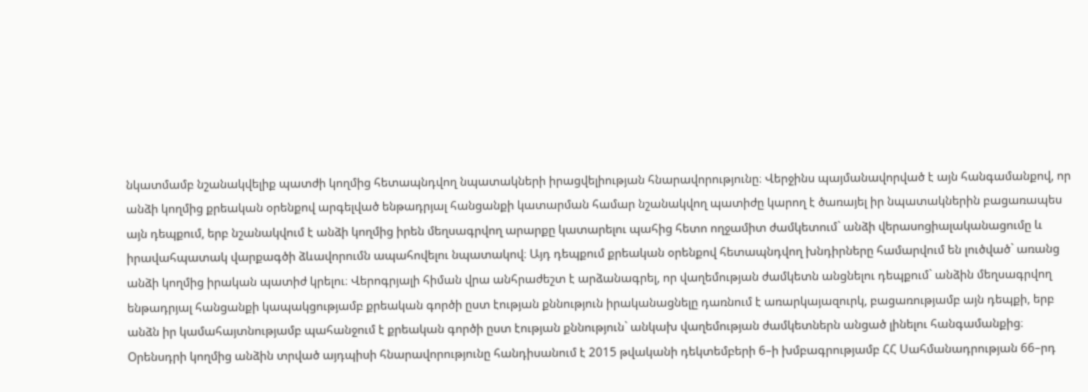նկատմամբ նշանակվելիք պատժի կողմից հետապնդվող նպատակների իրացվելիության հնարավորությունը։ Վերջինս պայմանավորված է այն հանգամանքով, որ անձի կողմից քրեական օրենքով արգելված ենթադրյալ հանցանքի կատարման համար նշանակվող պատիժը կարող է ծառայել իր նպատակներին բացառապես այն դեպքում, երբ նշանակվում է անձի կողմից իրեն մեղսագրվող արարքը կատարելու պահից հետո ողջամիտ ժամկետում` անձի վերասոցիալականացումը և իրավահպատակ վարքագծի ձևավորումն ապահովելու նպատակով։ Այդ դեպքում քրեական օրենքով հետապնդվող խնդիրները համարվում են լուծված` առանց անձի կողմից իրական պատիժ կրելու։ Վերոգրյալի հիման վրա անհրաժեշտ է արձանագրել, որ վաղեմության ժամկետն անցնելու դեպքում` անձին մեղսագրվող ենթադրյալ հանցանքի կապակցությամբ քրեական գործի ըստ էության քննություն իրականացնելը դառնում է առարկայազուրկ, բացառությամբ այն դեպքի, երբ անձն իր կամահայտնությամբ պահանջում է քրեական գործի ըստ էության քննություն` անկախ վաղեմության ժամկետներն անցած լինելու հանգամանքից։ Օրենսդրի կողմից անձին տրված այդպիսի հնարավորությունը հանդիսանում է 2015 թվականի դեկտեմբերի 6–ի խմբագրությամբ ՀՀ Սահմանադրության 66–րդ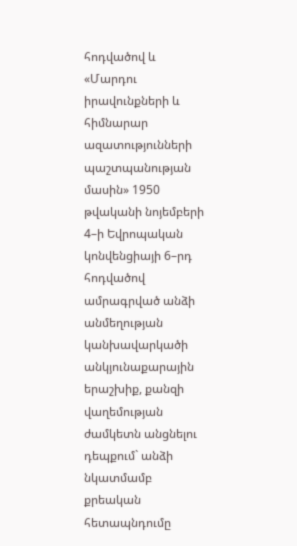հոդվածով և «Մարդու իրավունքների և հիմնարար ազատությունների պաշտպանության մասին» 1950 թվականի նոյեմբերի 4–ի Եվրոպական կոնվենցիայի 6–րդ հոդվածով ամրագրված անձի անմեղության կանխավարկածի անկյունաքարային երաշխիք, քանզի վաղեմության ժամկետն անցնելու դեպքում` անձի նկատմամբ քրեական հետապնդումը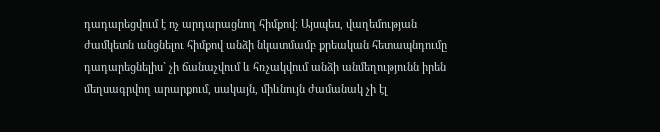դադարեցվում է ոչ արդարացնող հիմքով։ Այսպես, վաղեմության ժամկետն անցնելու հիմքով անձի նկատմամբ քրեական հետապնդումը դադարեցնելիս` չի ճանաչվում և հռչակվում անձի անմեղությունն իրեն մեղսագրվող արարքում, սակայն, միևնույն ժամանակ չի էլ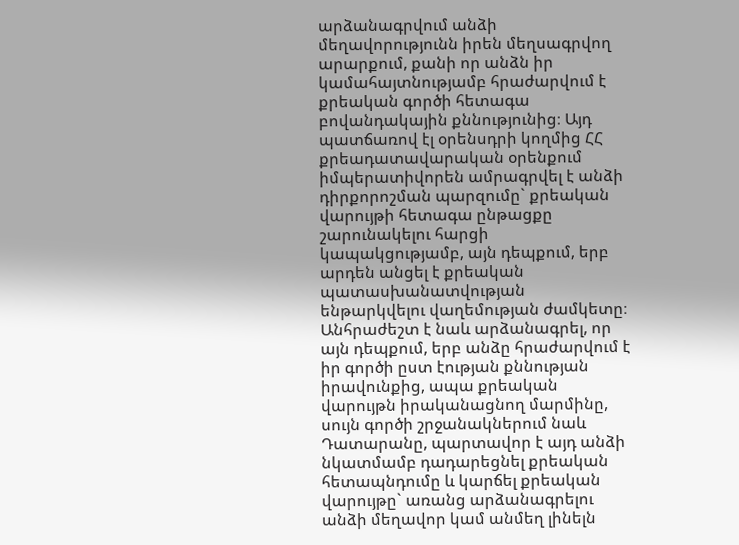արձանագրվում անձի մեղավորությունն իրեն մեղսագրվող արարքում, քանի որ անձն իր կամահայտնությամբ հրաժարվում է քրեական գործի հետագա բովանդակային քննությունից։ Այդ պատճառով էլ օրենսդրի կողմից ՀՀ քրեադատավարական օրենքում իմպերատիվորեն ամրագրվել է անձի դիրքորոշման պարզումը` քրեական վարույթի հետագա ընթացքը շարունակելու հարցի կապակցությամբ, այն դեպքում, երբ արդեն անցել է քրեական պատասխանատվության ենթարկվելու վաղեմության ժամկետը։ Անհրաժեշտ է նաև արձանագրել, որ այն դեպքում, երբ անձը հրաժարվում է իր գործի ըստ էության քննության իրավունքից, ապա քրեական վարույթն իրականացնող մարմինը, սույն գործի շրջանակներում նաև Դատարանը, պարտավոր է այդ անձի նկատմամբ դադարեցնել քրեական հետապնդումը և կարճել քրեական վարույթը` առանց արձանագրելու անձի մեղավոր կամ անմեղ լինելն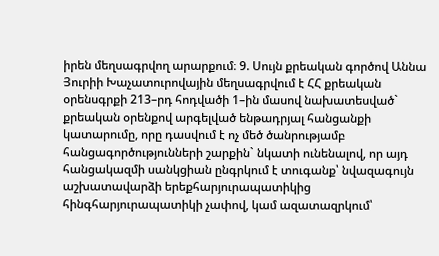իրեն մեղսագրվող արարքում։ 9. Սույն քրեական գործով Աննա Յուրիի Խաչատուրովային մեղսագրվում է ՀՀ քրեական օրենսգրքի 213–րդ հոդվածի 1–ին մասով նախատեսված` քրեական օրենքով արգելված ենթադրյալ հանցանքի կատարումը, որը դասվում է ոչ մեծ ծանրությամբ հանցագործությունների շարքին` նկատի ունենալով, որ այդ հանցակազմի սանկցիան ընգրկում է տուգանք՝ նվազագույն աշխատավարձի երեքհարյուրապատիկից հինգհարյուրապատիկի չափով, կամ ազատազրկում՝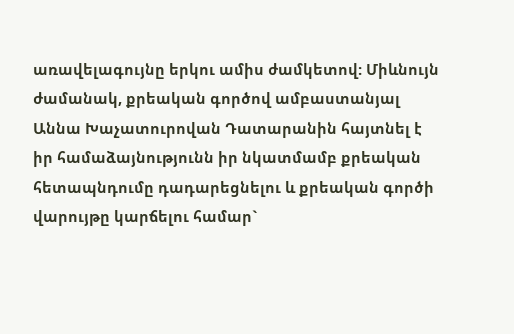առավելագույնը երկու ամիս ժամկետով: Միևնույն ժամանակ, քրեական գործով ամբաստանյալ Աննա Խաչատուրովան Դատարանին հայտնել է իր համաձայնությունն իր նկատմամբ քրեական հետապնդումը դադարեցնելու և քրեական գործի վարույթը կարճելու համար`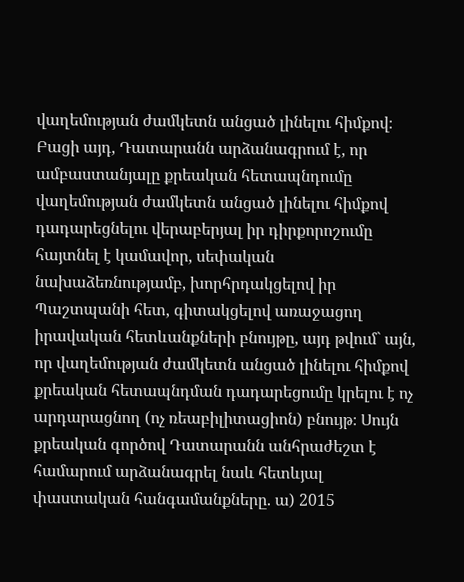վաղեմության ժամկետն անցած լինելու հիմքով։ Բացի այդ, Դատարանն արձանագրում է, որ ամբաստանյալը քրեական հետապնդումը վաղեմության ժամկետն անցած լինելու հիմքով դադարեցնելու վերաբերյալ իր դիրքորոշումը հայտնել է կամավոր, սեփական նախաձեռնությամբ, խորհրդակցելով իր Պաշտպանի հետ, գիտակցելով առաջացող իրավական հետևանքների բնույթը, այդ թվում` այն, որ վաղեմության ժամկետն անցած լինելու հիմքով քրեական հետապնդման դադարեցումը կրելու է ոչ արդարացնող (ոչ ռեաբիլիտացիոն) բնույթ։ Սույն քրեական գործով Դատարանն անհրաժեշտ է համարում արձանագրել նաև հետևյալ փաստական հանգամանքները. ա) 2015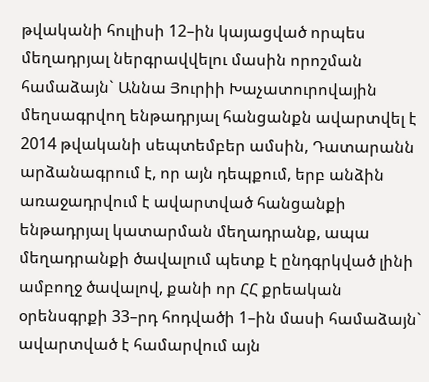թվականի հուլիսի 12–ին կայացված որպես մեղադրյալ ներգրավվելու մասին որոշման համաձայն` Աննա Յուրիի Խաչատուրովային մեղսագրվող ենթադրյալ հանցանքն ավարտվել է 2014 թվականի սեպտեմբեր ամսին, Դատարանն արձանագրում է, որ այն դեպքում, երբ անձին առաջադրվում է ավարտված հանցանքի ենթադրյալ կատարման մեղադրանք, ապա մեղադրանքի ծավալում պետք է ընդգրկված լինի ամբողջ ծավալով, քանի որ ՀՀ քրեական օրենսգրքի 33–րդ հոդվածի 1–ին մասի համաձայն` ավարտված է համարվում այն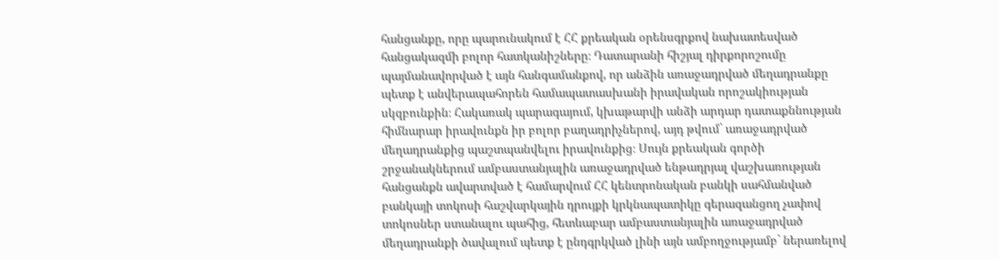հանցանքը, որը պարունակում է ՀՀ քրեական օրենսգրքով նախատեսված հանցակազմի բոլոր հատկանիշները։ Դատարանի հիշյալ դիրքորոշումը պայմանավորված է այն հանգամանքով, որ անձին առաջադրված մեղադրանքը պետք է անվերապահորեն համապատասխանի իրավական որոշակիության սկզբունքին։ Հակառակ պարագայում, կխաթարվի անձի արդար դատաքննության հիմնարար իրավունքն իր բոլոր բաղադրիչներով, այդ թվում` առաջադրված մեղադրանքից պաշտպանվելու իրավունքից։ Սույն քրեական գործի շրջանակներում ամբաստանյալին առաջադրված ենթադրյալ վաշխառության հանցանքն ավարտված է համարվում ՀՀ կենտրոնական բանկի սահմանված բանկայի տոկոսի հաշվարկային դրույքի կրկնապատիկը գերազանցող չափով տոկոսներ ստանալու պահից, հետևաբար ամբաստանյալին առաջադրված մեղադրանքի ծավալում պետք է ընդգրկված լինի այն ամբողջությամբ` ներառելով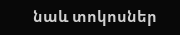նաև տոկոսներ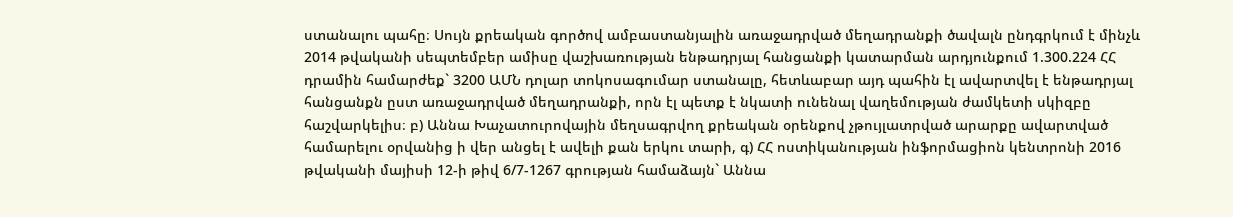ստանալու պահը։ Սույն քրեական գործով ամբաստանյալին առաջադրված մեղադրանքի ծավալն ընդգրկում է մինչև 2014 թվականի սեպտեմբեր ամիսը վաշխառության ենթադրյալ հանցանքի կատարման արդյունքում 1.300.224 ՀՀ դրամին համարժեք` 3200 ԱՄՆ դոլար տոկոսագումար ստանալը, հետևաբար այդ պահին էլ ավարտվել է ենթադրյալ հանցանքն ըստ առաջադրված մեղադրանքի, որն էլ պետք է նկատի ունենալ վաղեմության ժամկետի սկիզբը հաշվարկելիս։ բ) Աննա Խաչատուրովային մեղսագրվող քրեական օրենքով չթույլատրված արարքը ավարտված համարելու օրվանից ի վեր անցել է ավելի քան երկու տարի, գ) ՀՀ ոստիկանության ինֆորմացիոն կենտրոնի 2016 թվականի մայիսի 12-ի թիվ 6/7-1267 գրության համաձայն` Աննա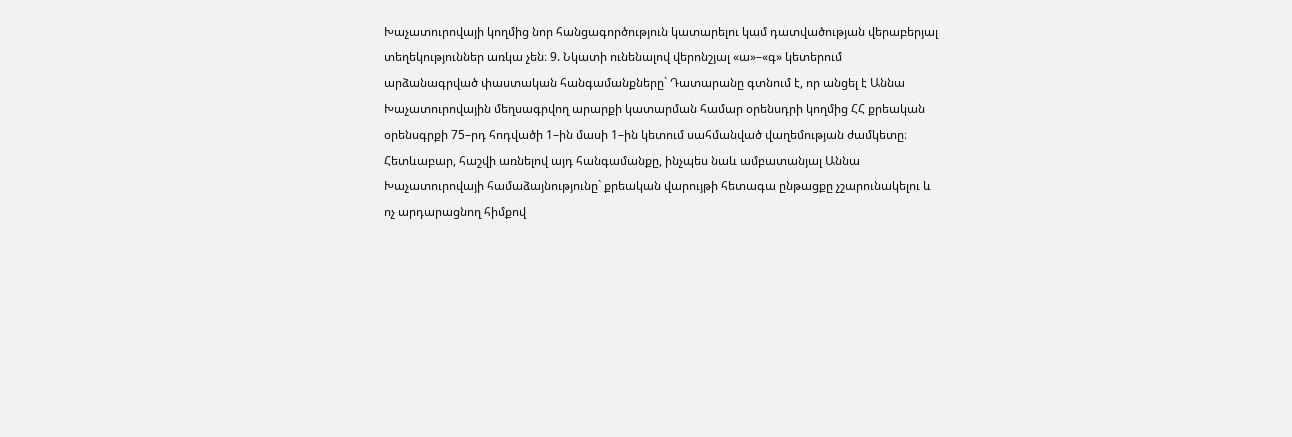Խաչատուրովայի կողմից նոր հանցագործություն կատարելու կամ դատվածության վերաբերյալ տեղեկություններ առկա չեն։ 9. Նկատի ունենալով վերոնշյալ «ա»–«գ» կետերում արձանագրված փաստական հանգամանքները` Դատարանը գտնում է, որ անցել է Աննա Խաչատուրովային մեղսագրվող արարքի կատարման համար օրենսդրի կողմից ՀՀ քրեական օրենսգրքի 75–րդ հոդվածի 1–ին մասի 1–ին կետում սահմանված վաղեմության ժամկետը։ Հետևաբար, հաշվի առնելով այդ հանգամանքը, ինչպես նաև ամբատանյալ Աննա Խաչատուրովայի համաձայնությունը` քրեական վարույթի հետագա ընթացքը չշարունակելու և ոչ արդարացնող հիմքով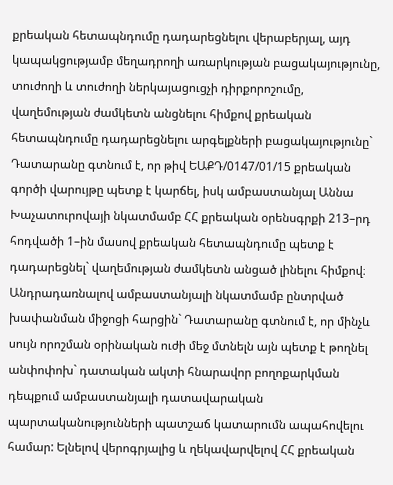քրեական հետապնդումը դադարեցնելու վերաբերյալ, այդ կապակցությամբ մեղադրողի առարկության բացակայությունը, տուժողի և տուժողի ներկայացուցչի դիրքորոշումը, վաղեմության ժամկետն անցնելու հիմքով քրեական հետապնդումը դադարեցնելու արգելքների բացակայությունը` Դատարանը գտնում է, որ թիվ ԵԱՔԴ/0147/01/15 քրեական գործի վարույթը պետք է կարճել, իսկ ամբաստանյալ Աննա Խաչատուրովայի նկատմամբ ՀՀ քրեական օրենսգրքի 213–րդ հոդվածի 1–ին մասով քրեական հետապնդումը պետք է դադարեցնել` վաղեմության ժամկետն անցած լինելու հիմքով։ Անդրադառնալով ամբաստանյալի նկատմամբ ընտրված խափանման միջոցի հարցին` Դատարանը գտնում է, որ մինչև սույն որոշման օրինական ուժի մեջ մտնելն այն պետք է թողնել անփոփոխ` դատական ակտի հնարավոր բողոքարկման դեպքում ամբաստանյալի դատավարական պարտականությունների պատշաճ կատարումն ապահովելու համար: Ելնելով վերոգրյալից և ղեկավարվելով ՀՀ քրեական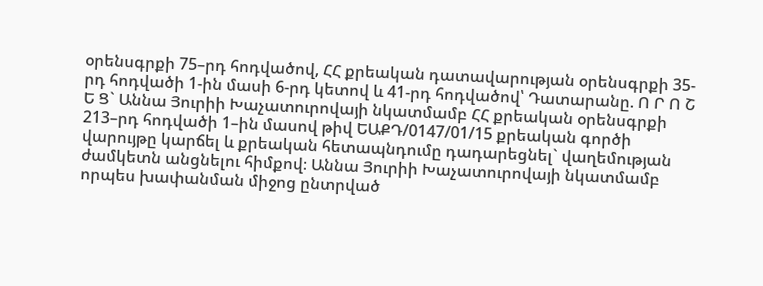օրենսգրքի 75–րդ հոդվածով, ՀՀ քրեական դատավարության օրենսգրքի 35-րդ հոդվածի 1-ին մասի 6-րդ կետով և 41-րդ հոդվածով՝ Դատարանը. Ո Ր Ո Շ Ե Ց` Աննա Յուրիի Խաչատուրովայի նկատմամբ ՀՀ քրեական օրենսգրքի 213–րդ հոդվածի 1–ին մասով թիվ ԵԱՔԴ/0147/01/15 քրեական գործի վարույթը կարճել և քրեական հետապնդումը դադարեցնել` վաղեմության ժամկետն անցնելու հիմքով։ Աննա Յուրիի Խաչատուրովայի նկատմամբ որպես խափանման միջոց ընտրված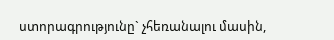ստորագրությունը` չհեռանալու մասին,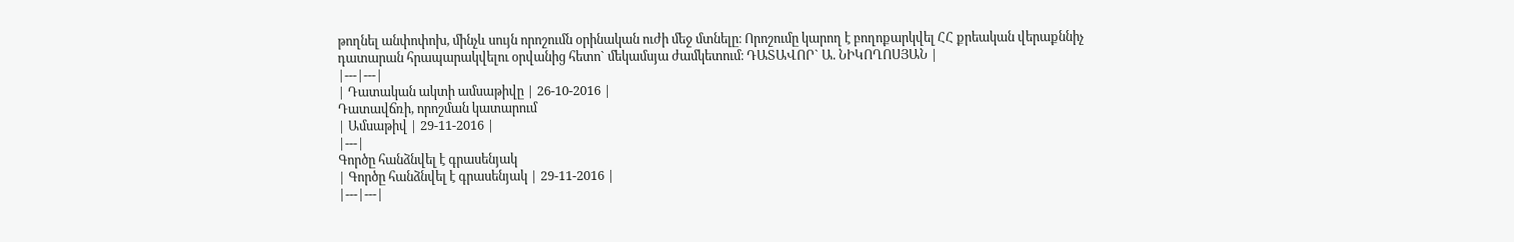թողնել անփոփոխ, մինչև սույն որոշումն օրինական ուժի մեջ մտնելը։ Որոշումը կարող է բողոքարկվել ՀՀ քրեական վերաքննիչ դատարան հրապարակվելու օրվանից հետո` մեկամսյա ժամկետում։ ԴԱՏԱՎՈՐ` Ա. ՆԻԿՈՂՈՍՅԱՆ |
|---|---|
| Դատական ակտի ամսաթիվը | 26-10-2016 |
Դատավճռի, որոշման կատարում
| Ամսաթիվ | 29-11-2016 |
|---|
Գործը հանձնվել է գրասենյակ
| Գործը հանձնվել է գրասենյակ | 29-11-2016 |
|---|---|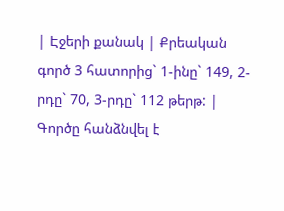| Էջերի քանակ | Քրեական գործ 3 հատորից` 1-ինը` 149, 2-րդը` 70, 3-րդը` 112 թերթ: |
Գործը հանձնվել է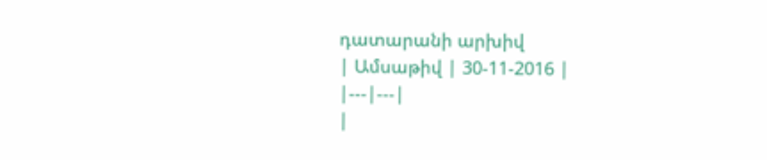դատարանի արխիվ
| Ամսաթիվ | 30-11-2016 |
|---|---|
|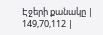Էջերի քանակը | 149,70,112 |